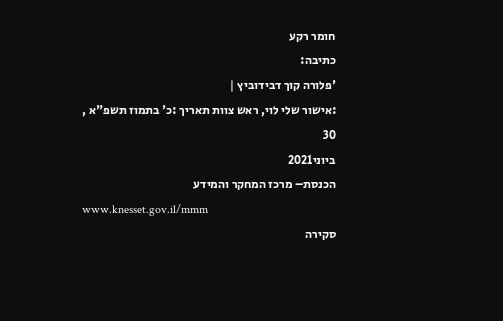חומר רקע
כתיבה:
'פלורה קוך דבידוביץ |
:אישור שלי לוי, ראש צוות תאריך :כ' בתמוז תשפ"א ,
30
ביוני2021
הכנסת– מרכז המחקר והמידע
www.knesset.gov.il/mmm
סקירה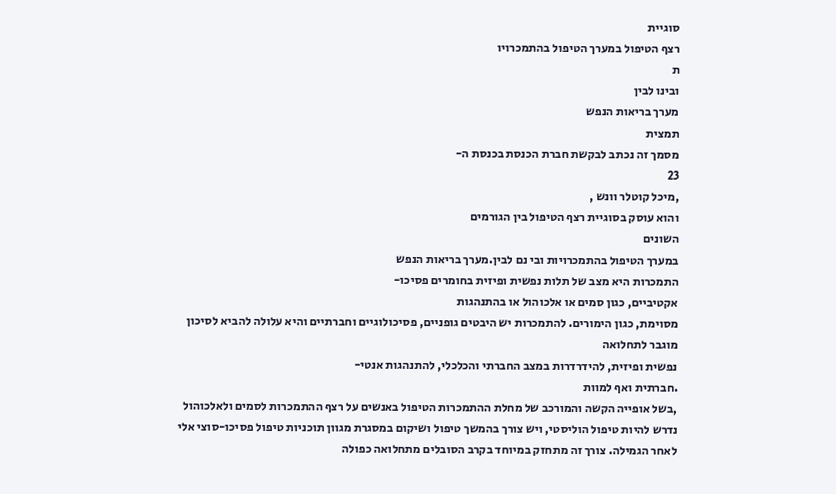סוגיית
רצף הטיפול במערך הטיפול בהתמכרויו
ת
ובינו לבין
מערך בריאות הנפש
תמצית
מסמך זה נכתב לבקשת חברת הכנסת בכנסת ה-
23
,מיכל קוטלר וונש ,
והוא עוסק בסוגיית רצף הטיפול בין הגורמים
השונים
במערך הטיפול בהתמכרויות ובי נם לבין.מערך בריאות הנפש
התמכרות היא מצב של תלות נפשית ופיזית בחומרים פסיכו-
אקטיביים, כגון סמים או אלכוהול או בהתנהגות
מסוימת, כגון הימורים. להתמכרות יש היבטים גופניים, פסיכולוגיים וחברתיים והיא עלולה להביא לסיכון
מוגבר לתחלואה
נפשית ופיזית, להידרדרות במצב החברתי והכלכלי, להתנהגות אנטי-
.חברתית ואף למוות
,בשל אופייה הקשה והמורכב של מחלת ההתמכרות הטיפול באנשים על רצף ההתמכרות לסמים ולאלכוהול
נדרש להיות טיפול הוליסטי, ויש צורך בהמשך טיפול ושיקום במסגרת מגוון תוכניות טיפול פסיכו-סוצי אלי
לאחר הגמילה. צורך זה מתחזק במיוחד בקרב הסובלים מתחלואה כפולה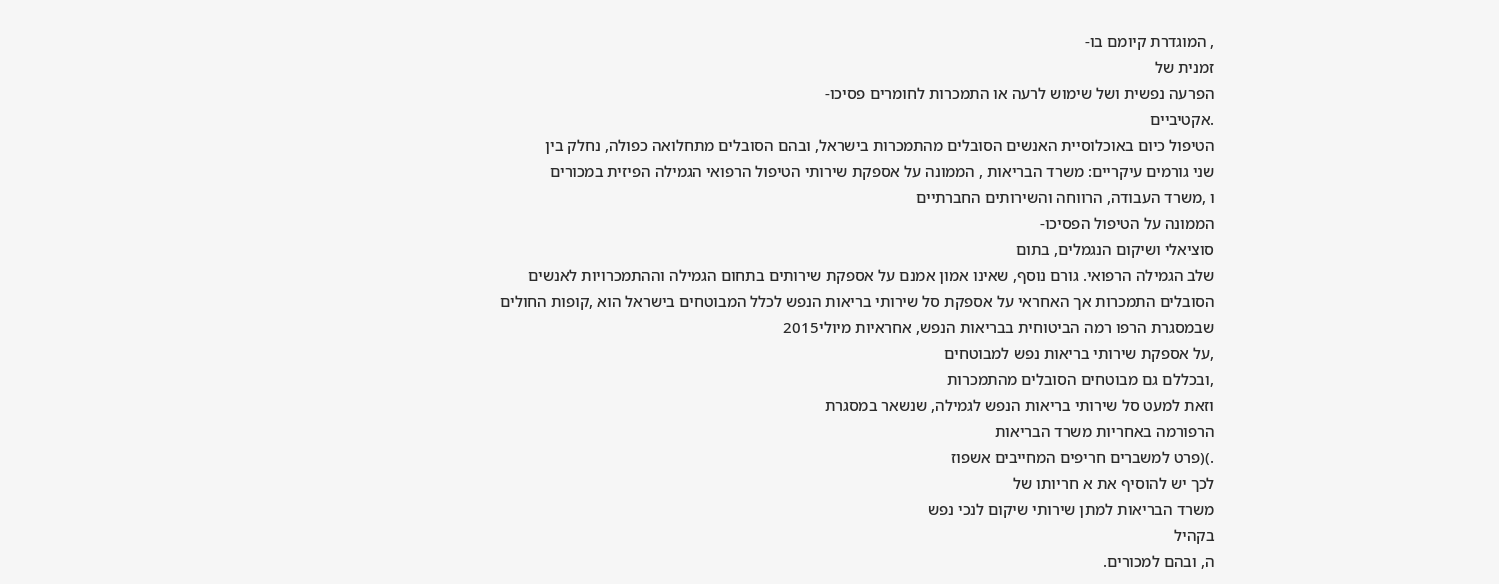, המוגדרת קיומם בו-
זמנית של
הפרעה נפשית ושל שימוש לרעה או התמכרות לחומרים פסיכו-
.אקטיביים
הטיפול כיום באוכלוסיית האנשים הסובלים מהתמכרות בישראל, ובהם הסובלים מתחלואה כפולה, נחלק בין
שני גורמים עיקריים: משרד הבריאות , הממונה על אספקת שירותי הטיפול הרפואי הגמילה הפיזית במכורים
ו ,משרד העבודה, הרווחה והשירותים החברתיים
הממונה על הטיפול הפסיכו-
סוציאלי ושיקום הנגמלים, בתום
שלב הגמילה הרפואי. גורם נוסף, שאינו אמון אמנם על אספקת שירותים בתחום הגמילה וההתמכרויות לאנשים
הסובלים התמכרות אך האחראי על אספקת סל שירותי בריאות הנפש לכלל המבוטחים בישראל הוא ,קופות החולים
שבמסגרת הרפו רמה הביטוחית בבריאות הנפש, אחראיות מיולי2015
,על אספקת שירותי בריאות נפש למבוטחים
,ובכללם גם מבוטחים הסובלים מהתמכרות
וזאת למעט סל שירותי בריאות הנפש לגמילה, שנשאר במסגרת
הרפורמה באחריות משרד הבריאות
.)(פרט למשברים חריפים המחייבים אשפוז
לכך יש להוסיף את א חריותו של
משרד הבריאות למתן שירותי שיקום לנכי נפש
בקהיל
ה, ובהם למכורים.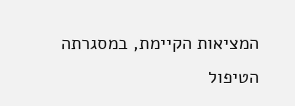המציאות הקיימת, במסגרתה הטיפול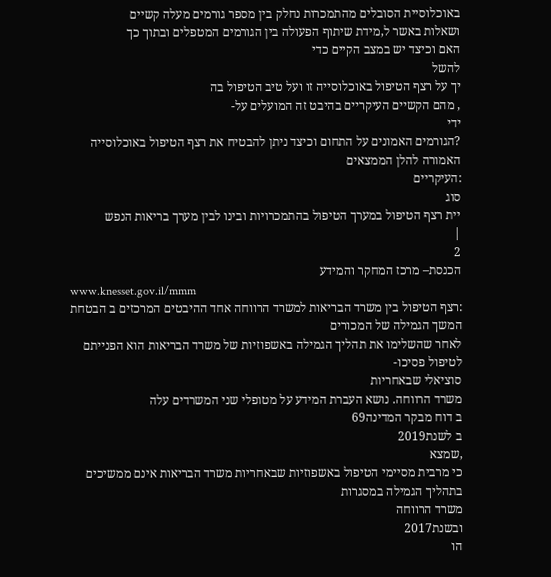באוכלוסיית הסובלים מהתמכרות נחלק בין מספר גורמים מעלה קשיים
ושאלות באשר ל,מידת שיתוף הפעולה בין הגורמים המטפלים ובתוך כך
האם וכיצד יש במצב הקיים כדי
להשל
יך על רצף הטיפול באוכלוסייה זו ועל טיב הטיפול בה
, מהם הקשיים העיקריים בהיבט זה המועלים על-
ידי
?הגורמים האמונים על התחום וכיצד ניתן להבטיח את רצף הטיפול באוכלוסייה האמורה להלן הממצאים
:העיקריים
סוג
יית רצף הטיפול במערך הטיפול בהתמכרויות ובינו לבין מערך בריאות הנפש
|
2
הכנסת– מרכז המחקר והמידע
www.knesset.gov.il/mmm
:רצף הטיפול בין משרד הבריאות למשרד הרווחה אחד ההיבטים המרכזים ב הבטחת המשך הגמילה של המכורים
לאחר שהשלימו את תהליך הגמילה באשפוזיות של משרד הבריאות הוא הפנייתם לטיפול פסיכו-
סוציאלי שבאחריות
משרד הרווחה. נושא העברת המידע על מטופלי שני המשרדים עלה
ב דוח מבקר המדינה69
ב לשנת2019
,שמצא
כי מרבית מסיימי הטיפול באשפוזיות שבאחריות משרד הבריאות אינם ממשיכים בתהליך הגמילה במסגרות
משרד הרווחה
ובשנת2017
הו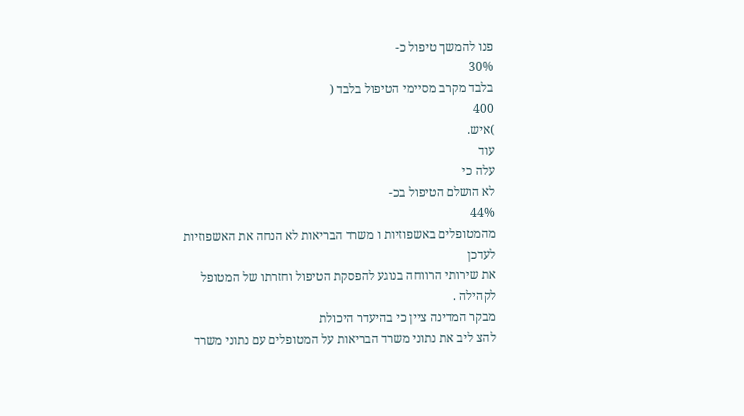פנו להמשך טיפול כ-
30%
בלבד מקרב מסיימי הטיפול בלבד (
400
)איש.
עוד
עלה כי
לא הושלם הטיפול בכ-
44%
מהמטופלים באשפוזיות ו משרד הבריאות לא הנחה את האשפוזיות לעדכן
את שירותי הרווחה בנוגע להפסקת הטיפול וחזרתו של המטופל לקהילה .
מבקר המדינה ציין כי בהיעדר היכולת
להצ ליב את נתוני משרד הבריאות על המטופלים עם נתוני משרד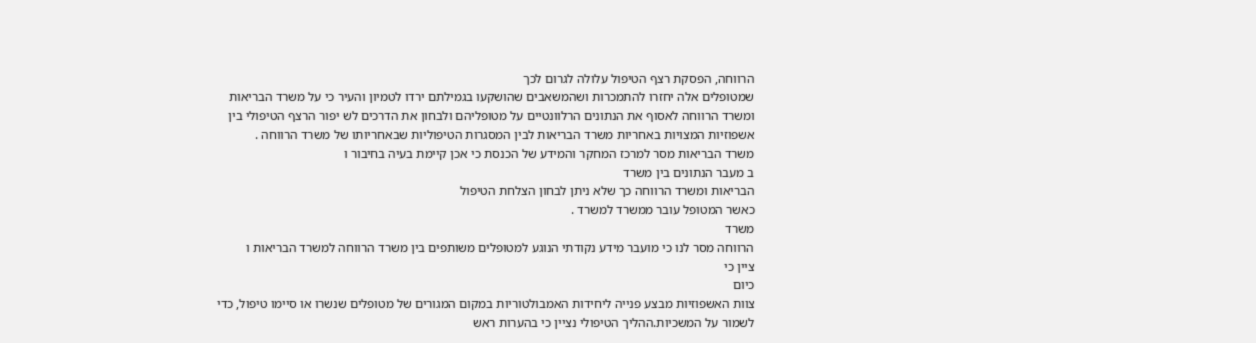הרווחה, הפסקת רצף הטיפול עלולה לגרום לכך
שמטופלים אלה יחזרו להתמכרות ושהמשאבים שהושקעו בגמילתם ירדו לטמיון והעיר כי על משרד הבריאות
ומשרד הרווחה לאסוף את הנתונים הרלוונטיים על מטופליהם ולבחון את הדרכים לש יפור הרצף הטיפולי בין
אשפוזיות המצויות באחריות משרד הבריאות לבין המסגרות הטיפוליות שבאחריותו של משרד הרווחה .
משרד הבריאות מסר למרכז המחקר והמידע של הכנסת כי אכן קיימת בעיה בחיבור ו
ב מעבר הנתונים בין משרד
הבריאות ומשרד הרווחה כך שלא ניתן לבחון הצלחת הטיפול
כאשר המטופל עובר ממשרד למשרד .
משרד
הרווחה מסר לנו כי מועבר מידע נקודתי הנוגע למטופלים משותפים בין משרד הרווחה למשרד הבריאות ו
ציין כי
כיום
צוות האשפוזיות מבצע פנייה ליחידות האמבולטוריות במקום המגורים של מטופלים שנשרו או סיימו טיפול, כדי
לשמור על המשכיות.ההליך הטיפולי נציין כי בהערות ראש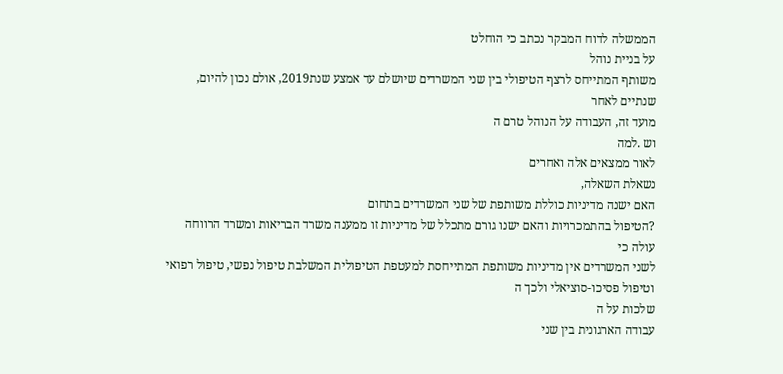הממשלה לדוח המבקר נכתב כי הוחלט
על בניית נוהל
משותף המתייחס לרצף הטיפולי בין שני המשרדים שיושלם עד אמצע שנת2019, אולם נכון להיום,
שנתיים לאחר
מועד זה, העבודה על הנוהל טרם ה
וש .למה
לאור ממצאים אלה ואחרים
נשאלת השאלה,
האם ישנה מדיניות כוללת משותפת של שני המשרדים בתחום
?הטיפול בהתמכרויות והאם ישנו גורם מתכלל של מדיניות זו ממענה משרד הבריאות ומשרד הרווחה
עולה כי
לשני המשרדים אין מדיניות משותפת המתייחסת למעטפת הטיפולית המשלבת טיפול נפשי, טיפול רפואי
וטיפול פסיכו-סוציאלי ולכך ה
שלכות על ה
עבודה הארגונית בין שני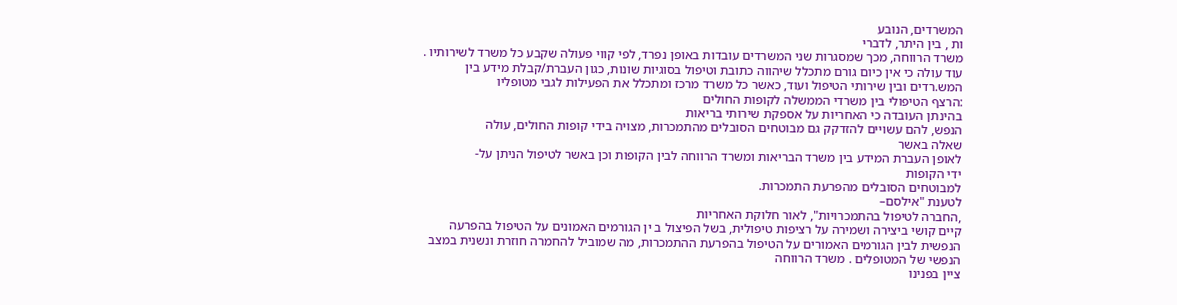המשרדים, הנובע
ות , בין היתר, לדברי
משרד הרווחה, מכך שמסגרות שני המשרדים עובדות באופן נפרד, לפי קווי פעולה שקבע כל משרד לשירותיו .
עוד עולה כי אין כיום גורם מתכלל שיהווה כתובת וטיפול בסוגיות שונות, כגון העברת/קבלת מידע בין
המש.רדים ובין שירותי הטיפול ועוד, כאשר כל משרד מרכז ומתכלל את הפעילות לגבי מטופליו
:הרצף הטיפולי בין משרדי הממשלה לקופות החולים
בהינתן העובדה כי האחריות על אספקת שירותי בריאות
הנפש, להם עשויים להזדקק גם מבוטחים הסובלים מהתמכרות, מצויה בידי קופות החולים, עולה
שאלה באשר
לאופן העברת המידע בין משרד הבריאות ומשרד הרווחה לבין הקופות וכן באשר לטיפול הניתן על-
ידי הקופות
למבוטחים הסובלים מהפרעת התמכרות.
לטענת "אילסם–
,החברה לטיפול בהתמכרויות", לאור חלוקת האחריות
קיים קושי ביצירה ושמירה על רציפות טיפולית, בשל הפיצול ב ין הגורמים האמונים על הטיפול בהפרעה
הנפשית לבין הגורמים האמורים על הטיפול בהפרעת ההתמכרות, מה שמוביל להחמרה חוזרת ונשנית במצב
הנפשי של המטופלים . משרד הרווחה
ציין בפנינו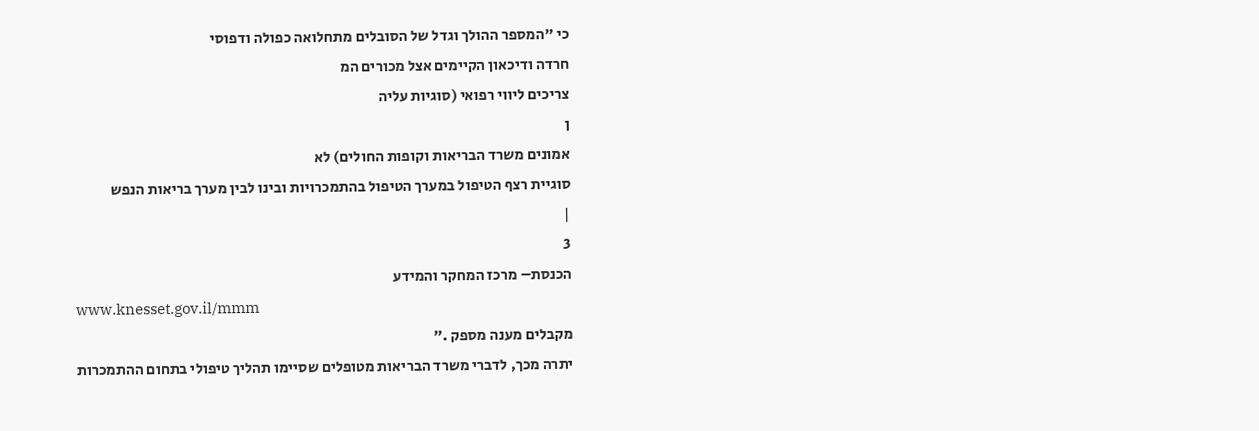כי "המספר ההולך וגדל של הסובלים מתחלואה כפולה ודפוסי
חרדה ודיכאון הקיימים אצל מכורים המ
צריכים ליווי רפואי (סוגיות עליה
ן
אמונים משרד הבריאות וקופות החולים) לא
סוגיית רצף הטיפול במערך הטיפול בהתמכרויות ובינו לבין מערך בריאות הנפש
|
3
הכנסת– מרכז המחקר והמידע
www.knesset.gov.il/mmm
מקבלים מענה מספק ."
יתרה מכך, לדברי משרד הבריאות מטופלים שסיימו תהליך טיפולי בתחום ההתמכרות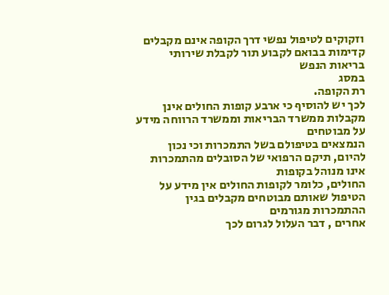וזקוקים לטיפול נפשי דרך הקופה אינם מקבלים קדימות בבואם לקבוע תור לקבלת שירותי בריאות הנפש
במסג
רת הקופה.
לכך יש להוסיף כי ארבע קופות החולים אינן מקבלות ממשרד הבריאות וממשרד הרווחה מידע על מבוטחים
הנמצאים בטיפולם בשל התמכרות וכי נכון להיום, תיקם הרפואי של הסובלים מהתמכרות אינו מנוהל בקופות
החולים, כלומר לקופות החולים אין מידע על הטיפול שאותם מבוטחים מקבלים בגין ההתמכרות מגורמים
אחרים , דבר העלול לגרום לכך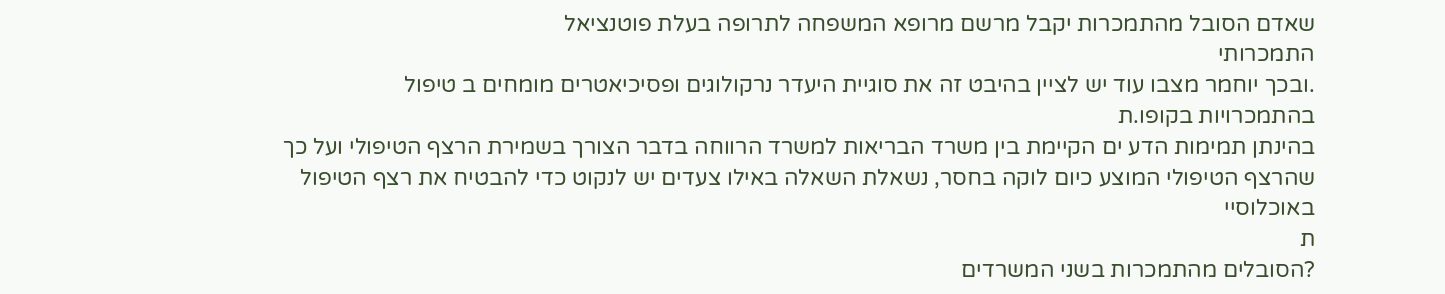שאדם הסובל מהתמכרות יקבל מרשם מרופא המשפחה לתרופה בעלת פוטנציאל
התמכרותי
.ובכך יוחמר מצבו עוד יש לציין בהיבט זה את סוגיית היעדר נרקולוגים ופסיכיאטרים מומחים ב טיפול
בהתמכרויות בקופו.ת
בהינתן תמימות הדע ים הקיימת בין משרד הבריאות למשרד הרווחה בדבר הצורך בשמירת הרצף הטיפולי ועל כך
שהרצף הטיפולי המוצע כיום לוקה בחסר, נשאלת השאלה באילו צעדים יש לנקוט כדי להבטיח את רצף הטיפול
באוכלוסיי
ת
?הסובלים מהתמכרות בשני המשרדים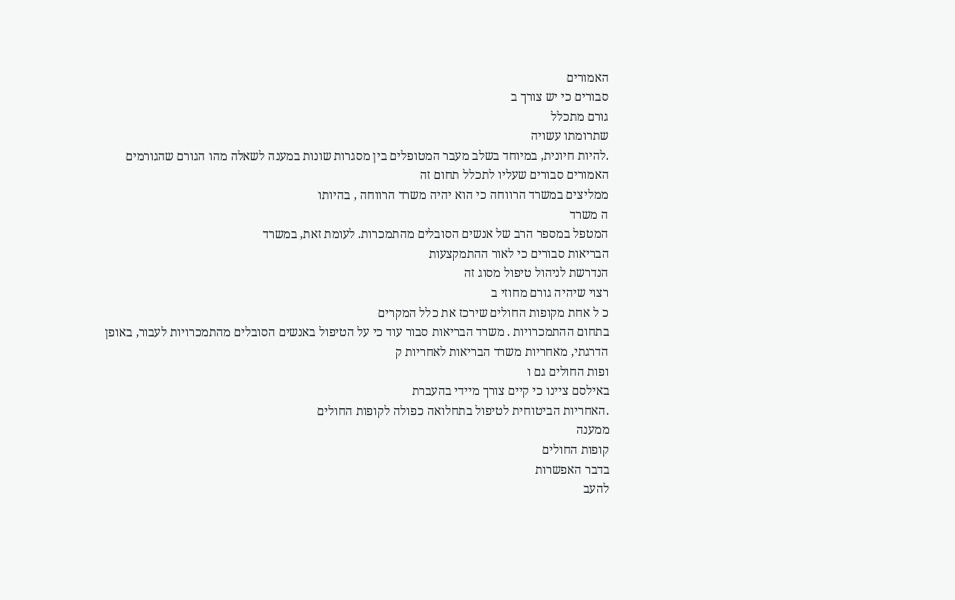האמורים
סבורים כי יש צורך ב
גורם מתכלל
שתרומתו עשויה
.להיות חיונית, במיוחד בשלב מעבר המטופלים בין מסגרות שונות במענה לשאלה מהו הגורם שהגורמים
האמורים סבורים שעליו לתכלל תחום זה
ממליצים במשרד הרווחה כי הוא יהיה משרד הרווחה , בהיותו
ה משרד
המטפל במספר הרב של אנשים הסובלים מהתמכרות. לעומת זאת, במשרד
הבריאות סבורים כי לאור ההתמקצעות
הנדרשת לניהול טיפול מסוג זה
רצוי שיהיה גורם מחוזי ב
כ ל אחת מקופות החולים שירכז את כלל המקרים
בתחום ההתמכרויות . משרד הבריאות סבור עוד כי על הטיפול באנשים הסובלים מהתמכרויות לעבור, באופן
הדרגתי, מאחריות משרד הבריאות לאחריות ק
ופות החולים גם ו
באילסם ציינו כי קיים צורך מיידי בהעברת
.האחריות הביטוחית לטיפול בתחלואה כפולה לקופות החולים
ממענה
קופות החולים
בדבר האפשרות
להעב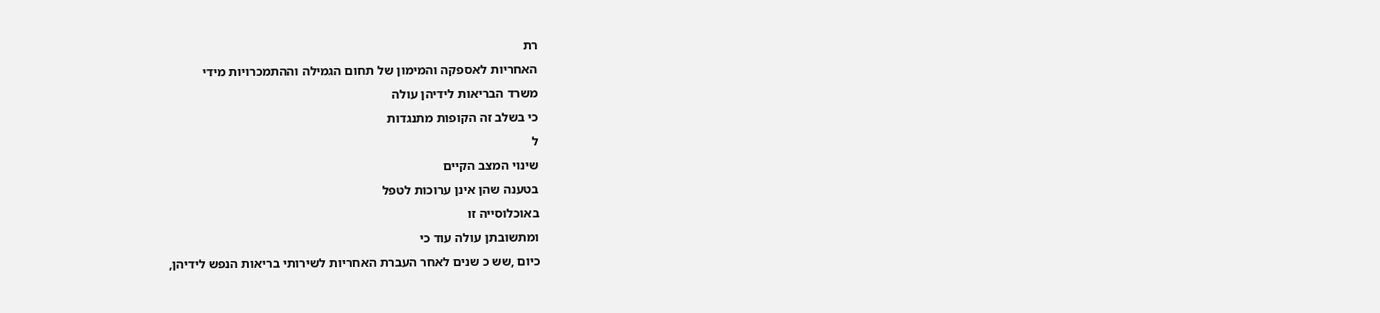רת
האחריות לאספקה והמימון של תחום הגמילה וההתמכרויות מידי
משרד הבריאות לידיהן עולה
כי בשלב זה הקופות מתנגדות
ל
שינוי המצב הקיים
בטענה שהן אינן ערוכות לטפל
באוכלוסייה זו
ומתשובתן עולה עוד כי
כיום ,שש כ שנים לאחר העברת האחריות לשירותי בריאות הנפש לידיהן,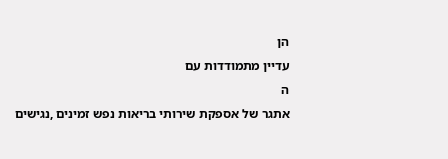הן
עדיין מתמודדות עם
ה
אתגר של אספקת שירותי בריאות נפש זמינים ,נגישים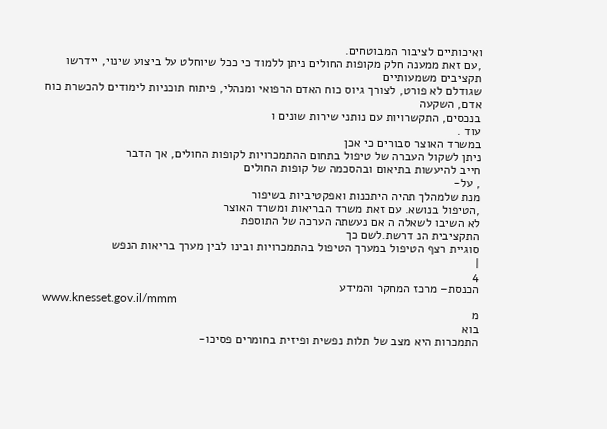ואיכותיים לציבור המבוטחים.
,עם זאת ממענה חלק מקופות החולים ניתן ללמוד כי ככל שיוחלט על ביצוע שינוי, יידרשו תקציבים משמעותיים
שגודלם לא פורט, לצורך גיוס כוח האדם הרפואי ומנהלי, פיתוח תוכניות לימודים להכשרת כוח אדם, השקעה
בנכסים, התקשרויות עם נותני שירות שונים ו
עוד .
במשרד האוצר סבורים כי אכן
ניתן לשקול העברה של טיפול בתחום ההתמכרויות לקופות החולים, אך הדבר
חייב להיעשות בתיאום ובהסכמה של קופות החולים
, על-
מנת שלמהלך תהיה היתכנות ואפקטיביות בשיפור
,הטיפול בנושא. עם זאת משרד הבריאות ומשרד האוצר
לא השיבו לשאלה ה אם נעשתה הערכה של התוספת
התקציבית הנ דרשת.לשם כך
סוגיית רצף הטיפול במערך הטיפול בהתמכרויות ובינו לבין מערך בריאות הנפש
|
4
הכנסת– מרכז המחקר והמידע
www.knesset.gov.il/mmm
מ
בוא
התמכרות היא מצב של תלות נפשית ופיזית בחומרים פסיכו-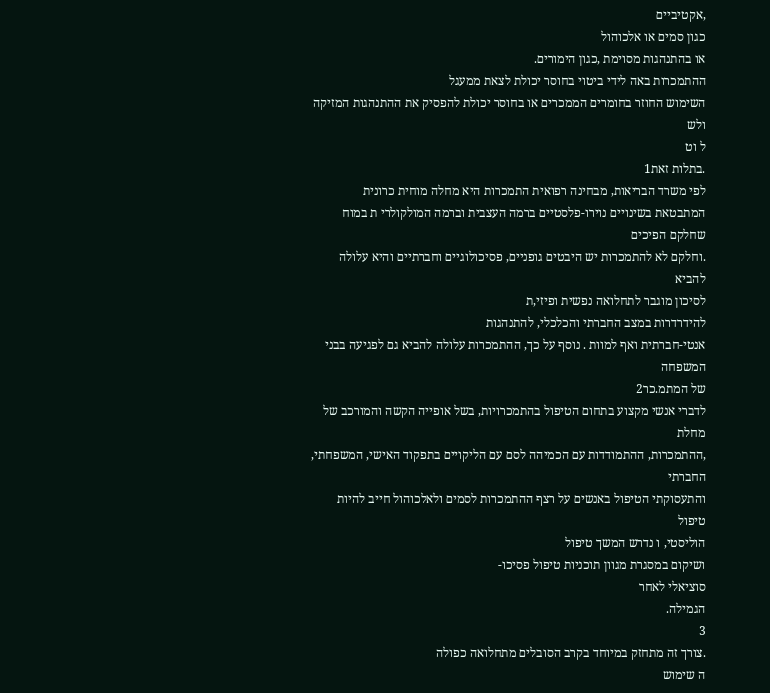,אקטיביים
כגון סמים או אלכוהול
או בהתנהגות מסוימת ,כגון הימורים.
ההתמכרות באה לידי ביטוי בחוסר יכולת לצאת ממעגל
השימוש החוזר בחומרים הממכרים או בחוסר יכולת להפסיק את ההתנהגות המזיקה ולש
ל וט
.בתלות זאת1
לפי משרד הבריאות, מבחינה רפואית התמכרות היא מחלה מוחית כרונית
המתבטאת בשינויים נוירו-פלסטיים ברמה העצבית וברמה המולקולרי ת במוח שחלקם הפיכים
.וחלקם לא להתמכרות יש היבטים גופניים, פסיכולוגיים וחברתיים והיא עלולה להביא
לסיכון מוגבר לתחלואה נפשית ופיזי,ת
להידרדרות במצב החברתי והכלכלי, להתנהגות
אנטי-חברתית ואף למוות . נוסף על כך, ההתמכרות עלולה להביא גם לפגיעה בבני המשפחה
של המתמ.כר2
לדברי אנשי מקצוע בתחום הטיפול בהתמכרויות, בשל אופייה הקשה והמורכב של מחלת
,ההתמכרות, ההתמודדות עם הכמיהה לסם עם הליקויים בתפקוד האישי, המשפחתי, החברתי
והתעסוקתי הטיפול באנשים על רצף ההתמכרות לסמים ולאלכוהול חייב להיות טיפול
הוליסטי, ו נדרש המשך טיפול
ושיקום במסגרת מגוון תוכניות טיפול פסיכו-
סוציאלי לאחר
הגמילה.
3
.צורך זה מתחזק במיוחד בקרב הסובלים מתחלואה כפולה
ה שימוש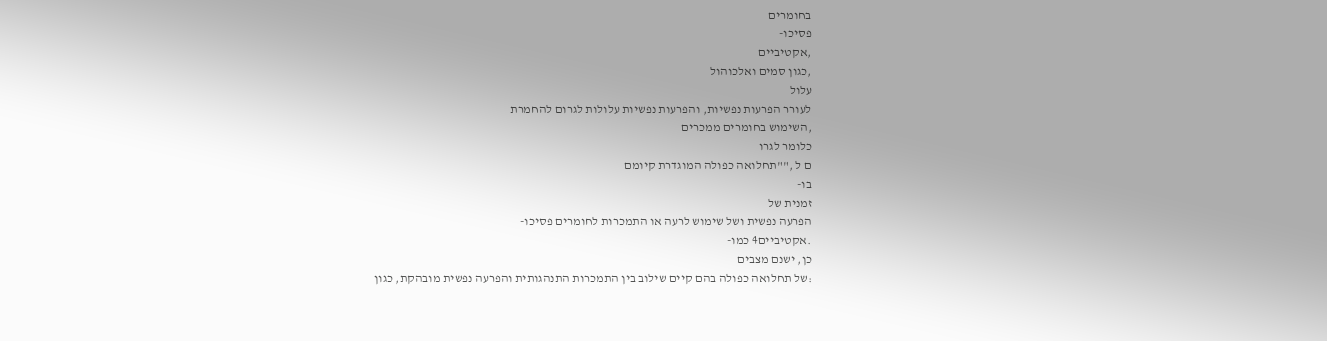בחומרים
פסיכו-
,אקטיביים
,כגון סמים ואלכוהול
עלול
לעורר הפרעות נפשיות, והפרעות נפשיות עלולות לגרום להחמרת
,השימוש בחומרים ממכרים
כלומר לגרו
ם ל ,""תחלואה כפולה המוגדרת קיומם
בו-
זמנית של
הפרעה נפשית ושל שימוש לרעה או התמכרות לחומרים פסיכו-
.אקטיביים4 כמו-
כן, ישנם מצבים
:של תחלואה כפולה בהם קיים שילוב בין התמכרות התנהגותית והפרעה נפשית מובהקת, כגון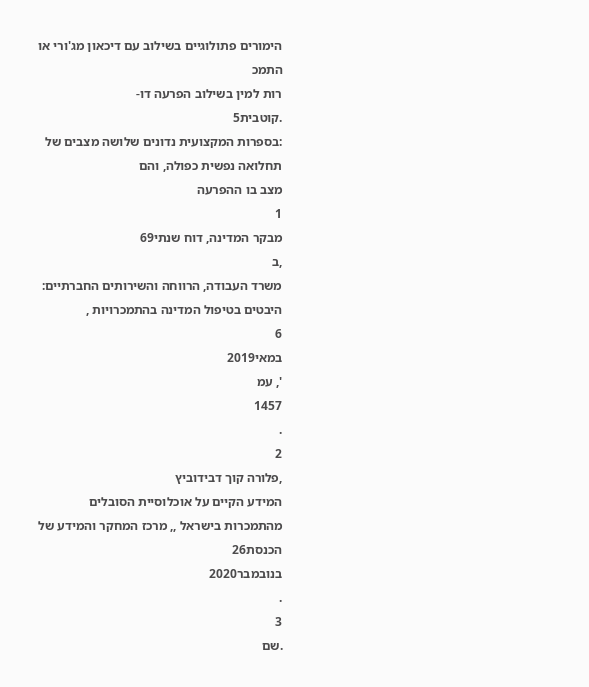הימורים פתולוגיים בשילוב עם דיכאון מג'ורי או התמכ
רות למין בשילוב הפרעה דו-
.קוטבית5
:בספרות המקצועית נדונים שלושה מצבים של תחלואה נפשית כפולה, והם
מצב בו ההפרעה
1
מבקר המדינה, דוח שנתי69
,ב
משרד העבודה, הרווחה והשירותים החברתיים: היבטים בטיפול המדינה בהתמכרויות ,
6
במאי2019
', עמ
1457
.
2
,פלורה קוך דבידוביץ
המידע הקיים על אוכלוסיית הסובלים מהתמכרות בישראל ,, מרכז המחקר והמידע של הכנסת26
בנובמבר2020
.
3
.שם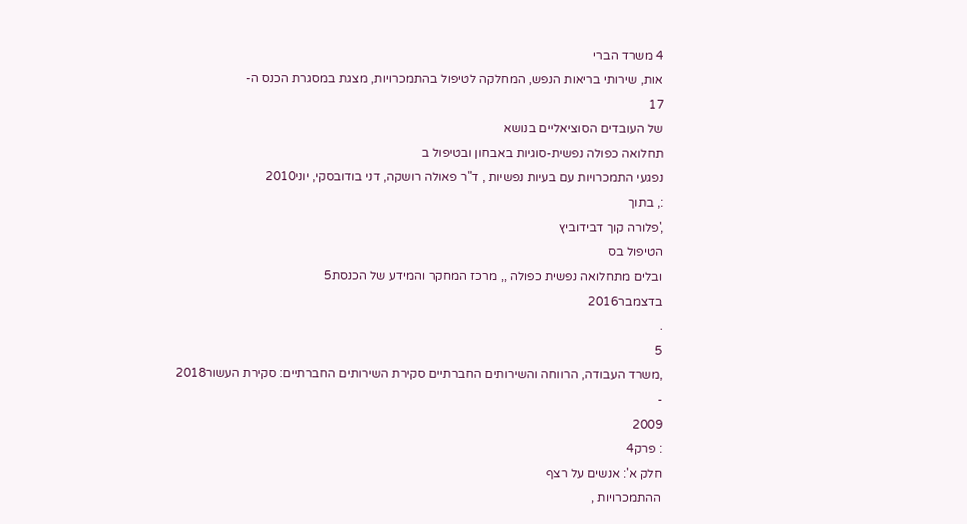4 משרד הברי
אות, שירותי בריאות הנפש, המחלקה לטיפול בהתמכרויות, מצגת במסגרת הכנס ה-
17
של העובדים הסוציאליים בנושא
תחלואה כפולה נפשית-סוגיות באבחון ובטיפול ב
נפגעי התמכרויות עם בעיות נפשיות , ד"ר פאולה רושקה, דני בודובסקי, יוני2010
:, בתוך
,'פלורה קוך דבידוביץ
הטיפול בס
ובלים מתחלואה נפשית כפולה ,, מרכז המחקר והמידע של הכנסת5
בדצמבר2016
.
5
,משרד העבודה, הרווחה והשירותים החברתיים סקירת השירותים החברתיים: סקירת העשור2018
-
2009
: פרק4
חלק א': אנשים על רצף
ההתמכרויות ,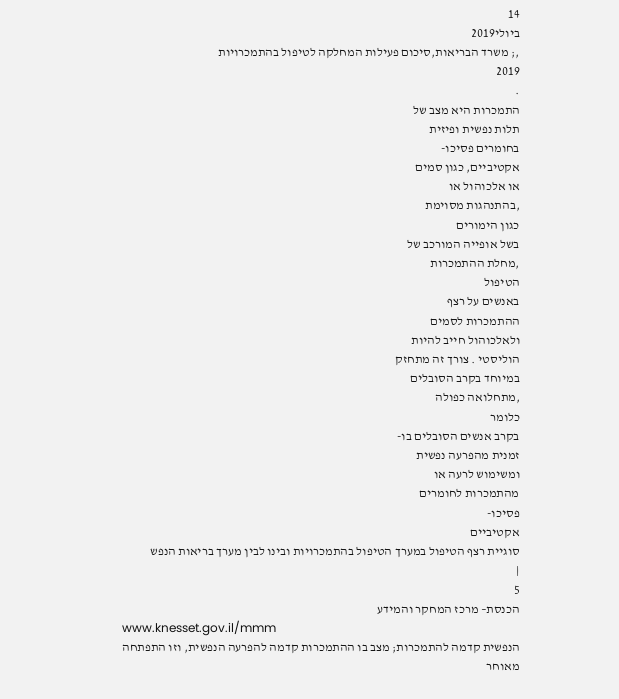14
ביולי2019
,; משרד הבריאות,סיכום פעילות המחלקה לטיפול בהתמכרויות
2019
.
התמכרות היא מצב של
תלות נפשית ופיזית
בחומרים פסיכו-
אקטיביים, כגון סמים
או אלכוהול או
,בהתנהגות מסוימת
כגון הימורים
בשל אופייה המורכב של
,מחלת ההתמכרות
הטיפול
באנשים על רצף
ההתמכרות לסמים
ולאלכוהול חייב להיות
הוליסטי . צורך זה מתחזק
במיוחד בקרב הסובלים
,מתחלואה כפולה
כלומר
בקרב אנשים הסובלים בו-
זמנית מהפרעה נפשית
ומשימוש לרעה או
מהתמכרות לחומרים
פסיכו-
אקטיביים
סוגיית רצף הטיפול במערך הטיפול בהתמכרויות ובינו לבין מערך בריאות הנפש
|
5
הכנסת– מרכז המחקר והמידע
www.knesset.gov.il/mmm
הנפשית קדמה להתמכרות; מצב בו ההתמכרות קדמה להפרעה הנפשית, וזו התפתחה מאוחר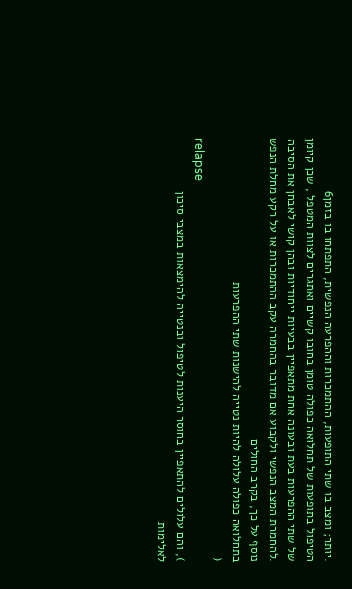.יותר; ומצב בו שתי התופעות, ההתמכרות וההפרעה הנפשית, התפתחו בו בזמן6
הטיפול בתופעות של תחלואה כפולה טומן בחובו קשיים ואתגרים לצוות המטפל , שכן קיומן
של שתי ההפרעות בעת ובעונה אחת מתאפיין בבעיות ייחודיות ובהן קושי לאבחן את הסיבה
.להחמרת המצב הנפשי ולקבוע אם מדובר בהחמרה עקב ההתמכרות או על רקע מחלת הנפש
נוסף על כך, בקרב החולים
בתחלואה כפולה עלולה להיות נטייה להישנות שתי ההפרעות
(
relapse
), והם עלולים להתאפיין בחוסר היענות לטיפול ובנטייה להימצאות במצבי סיכון
לאלימות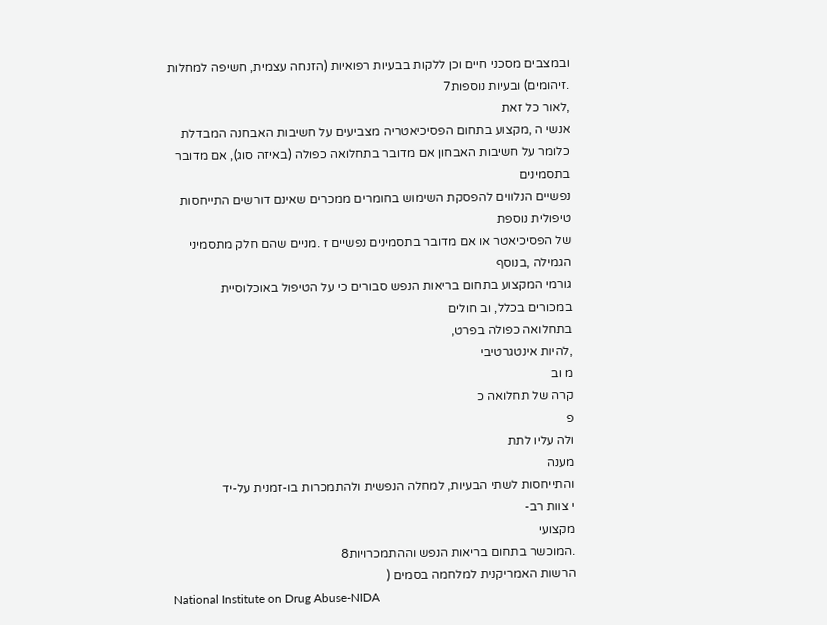ובמצבים מסכני חיים וכן ללקות בבעיות רפואיות (הזנחה עצמית, חשיפה למחלות
.זיהומים) ובעיות נוספות7
,לאור כל זאת
אנשי ה ,מקצוע בתחום הפסיכיאטריה מצביעים על חשיבות האבחנה המבדלת
כלומר על חשיבות האבחון אם מדובר בתחלואה כפולה (באיזה סוג), אם מדובר בתסמינים
נפשיים הנלווים להפסקת השימוש בחומרים ממכרים שאינם דורשים התייחסות טיפולית נוספת
של הפסיכיאטר או אם מדובר בתסמינים נפשיים ז .מניים שהם חלק מתסמיני הגמילה ,בנוסף
גורמי המקצוע בתחום בריאות הנפש סבורים כי על הטיפול באוכלוסיית
במכורים בכלל, וב חולים
בתחלואה כפולה בפרט,
,להיות אינטגרטיבי
מ וב
קרה של תחלואה כ
פ
ולה עליו לתת
מענה
והתייחסות לשתי הבעיות, למחלה הנפשית ולהתמכרות בו-זמנית על-יד
י צוות רב-
מקצועי
.המוכשר בתחום בריאות הנפש וההתמכרויות8
הרשות האמריקנית למלחמה בסמים (
National Institute on Drug Abuse-NIDA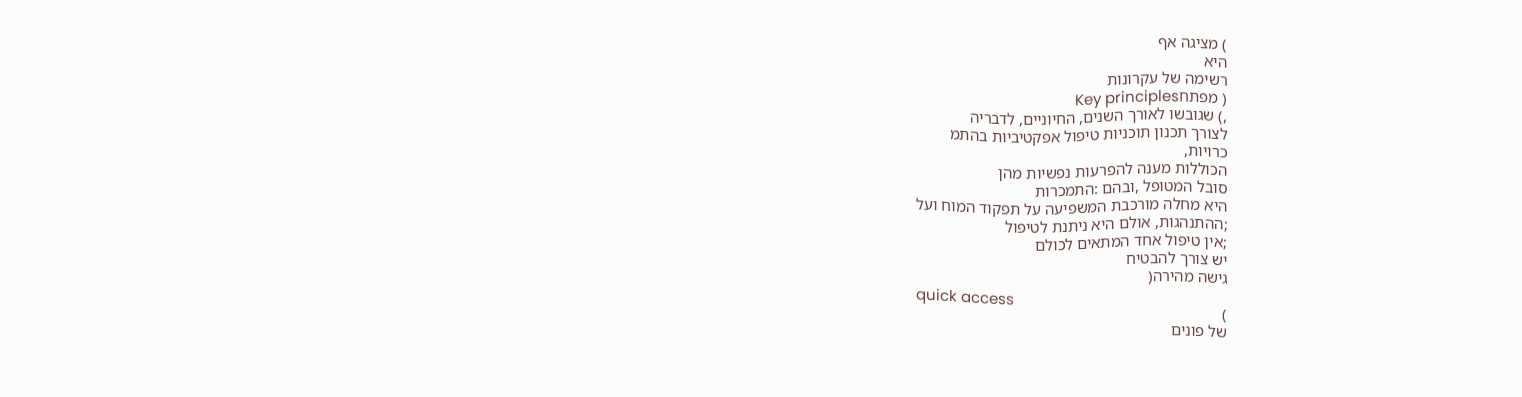) מציגה אף
היא
רשימה של עקרונות
( מפתחKey principles
,) שגובשו לאורך השנים, החיוניים, לדבריה
לצורך תכנון תוכניות טיפול אפקטיביות בהתמ
כרויות,
הכוללות מענה להפרעות נפשיות מהן
סובל המטופל ,ובהם :התמכרות
היא מחלה מורכבת המשפיעה על תפקוד המוח ועל
;ההתנהגות, אולם היא ניתנת לטיפול
;אין טיפול אחד המתאים לכולם
יש צורך להבטיח
גישה מהירה(
quick access
)
של פונים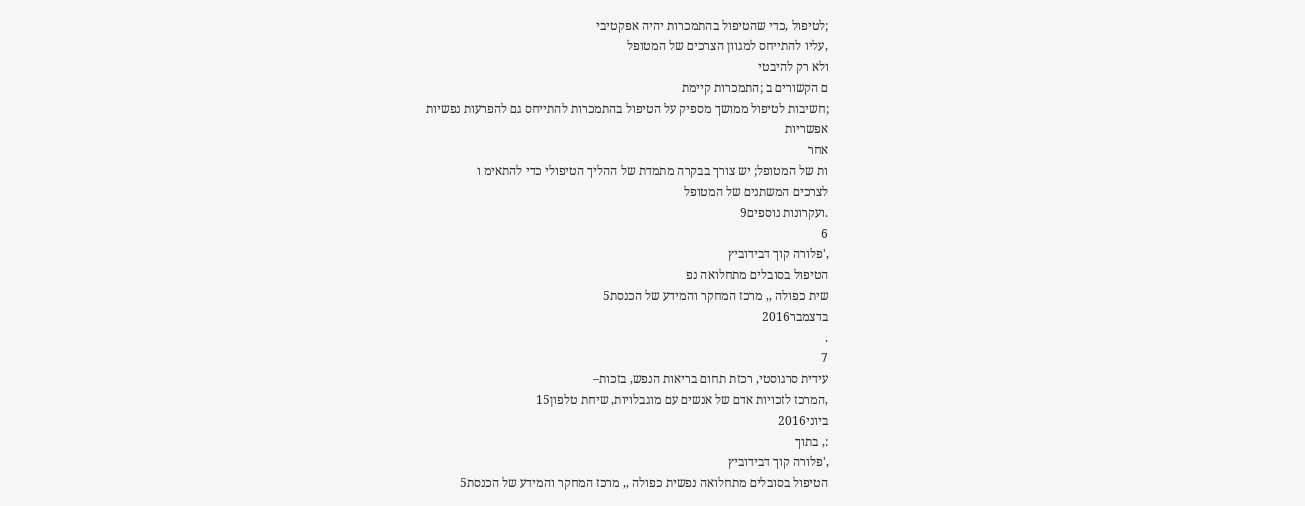;לטיפול ,כדי שהטיפול בהתמכרות יהיה אפקטיבי
,עליו להתייחס למגוון הצרכים של המטופל
ולא רק להיבטי
ם הקשורים ב ;התמכרות קיימת
;חשיבות לטיפול ממושך מספיק על הטיפול בהתמכרות להתייחס גם להפרעות נפשיות
אפשריות
אחר
ות של המטופל; יש צורך בבקרה מתמדת של ההליך הטיפולי כדי להתאימ ו
לצרכים המשתנים של המטופל
.ועקרונות נוספים9
6
,'פלורה קוך דבידוביץ
הטיפול בסובלים מתחלואה נפ
שית כפולה ,, מרכז המחקר והמידע של הכנסת5
בדצמבר2016
.
7
עידית סרגוסטי, רכזת תחום בריאות הנפש, בזכות–
,המרכז לזכויות אדם של אנשים עם מוגבלויות, שיחת טלפון15
ביוני2016
:, בתוך
,'פלורה קוך דבידוביץ
הטיפול בסובלים מתחלואה נפשית כפולה ,, מרכז המחקר והמידע של הכנסת5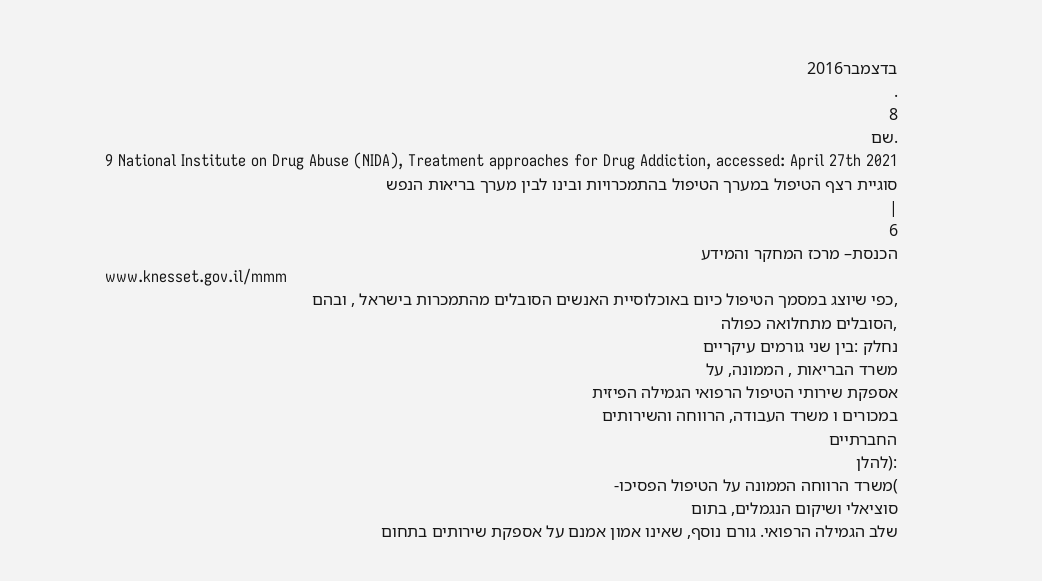בדצמבר2016
.
8
.שם
9 National Institute on Drug Abuse (NIDA), Treatment approaches for Drug Addiction, accessed: April 27th 2021
סוגיית רצף הטיפול במערך הטיפול בהתמכרויות ובינו לבין מערך בריאות הנפש
|
6
הכנסת– מרכז המחקר והמידע
www.knesset.gov.il/mmm
,כפי שיוצג במסמך הטיפול כיום באוכלוסיית האנשים הסובלים מהתמכרות בישראל , ובהם
,הסובלים מתחלואה כפולה
נחלק :בין שני גורמים עיקריים
משרד הבריאות , הממונה, על
אספקת שירותי הטיפול הרפואי הגמילה הפיזית
במכורים ו משרד העבודה, הרווחה והשירותים
החברתיים
:(להלן
)משרד הרווחה הממונה על הטיפול הפסיכו-
סוציאלי ושיקום הנגמלים, בתום
שלב הגמילה הרפואי. גורם נוסף, שאינו אמון אמנם על אספקת שירותים בתחום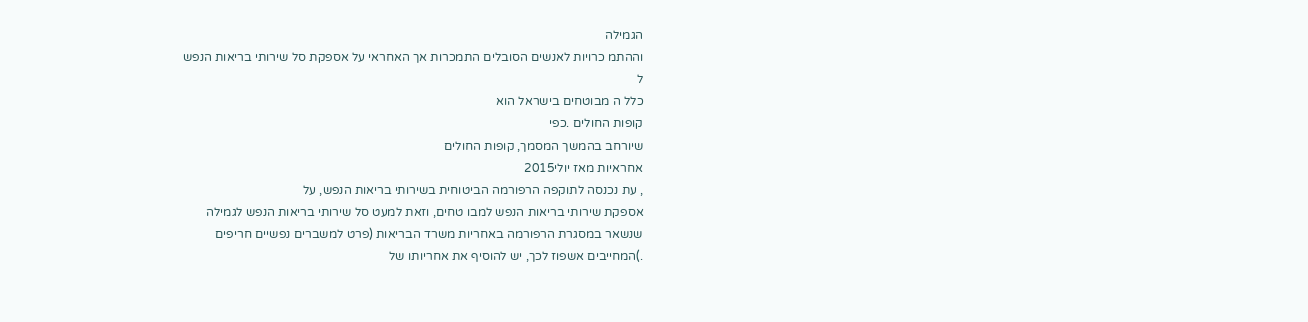הגמילה
וההתמ כרויות לאנשים הסובלים התמכרות אך האחראי על אספקת סל שירותי בריאות הנפש
ל
כלל ה מבוטחים בישראל הוא
קופות החולים .כפי
שיורחב בהמשך המסמך, קופות החולים
אחראיות מאז יולי2015
, עת נכנסה לתוקפה הרפורמה הביטוחית בשירותי בריאות הנפש, על
אספקת שירותי בריאות הנפש למבו טחים, וזאת למעט סל שירותי בריאות הנפש לגמילה
שנשאר במסגרת הרפורמה באחריות משרד הבריאות (פרט למשברים נפשיים חריפים
.)המחייבים אשפוז לכך, יש להוסיף את אחריותו של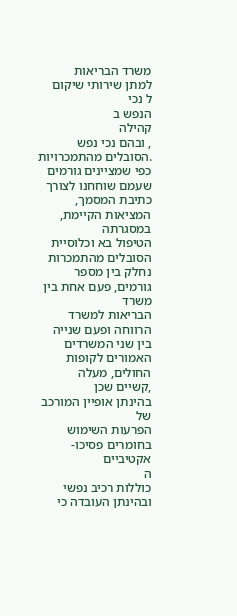משרד הבריאות
למתן שירותי שיקום
ל נכי
הנפש ב
קהילה
, ובהם נכי נפש
.הסובלים מהתמכרויות
כפי שמציינים גורמים שעמם שוחחנו לצורך כתיבת המסמך, המציאות הקיימת, במסגרתה
הטיפול בא וכלוסיית הסובלים מהתמכרות נחלק בין מספר גורמים, פעם אחת בין משרד
הבריאות למשרד הרווחה ופעם שנייה בין שני המשרדים האמורים לקופות החולים, מעלה
,קשיים שכן
בהינתן אופיין המורכב של
הפרעות השימוש בחומרים פסיכו-
אקטיביים
ה
כוללות רכיב נפשי
ובהינתן העובדה כי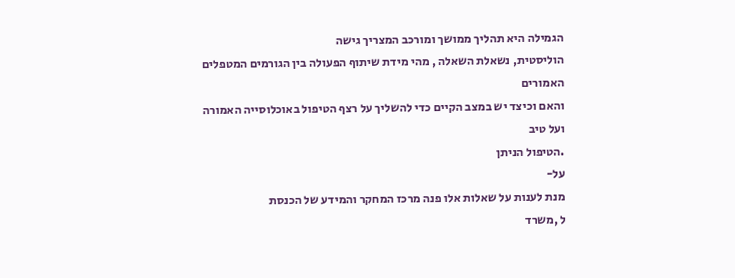הגמילה היא תהליך ממושך ומורכב המצריך גישה
הוליסטית, נשאלת השאלה , מהי מידת שיתוף הפעולה בין הגורמים המטפלים האמורים
והאם וכיצד יש במצב הקיים כדי להשליך על רצף הטיפול באוכלוסייה האמורה ועל טיב
.הטיפול הניתן
על-
מנת לענות על שאלות אלו פנה מרכז המחקר והמידע של הכנסת
ל ,משרד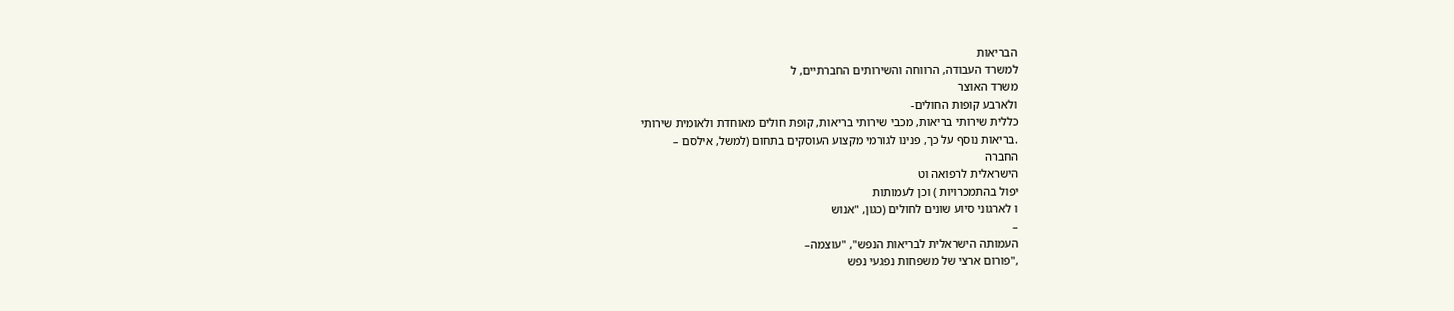הבריאות
למשרד העבודה, הרווחה והשירותים החברתיים, ל
משרד האוצר
ולארבע קופות החולים-
כללית שירותי בריאות, מכבי שירותי בריאות, קופת חולים מאוחדת ולאומית שירותי
.בריאות נוסף על כך, פנינו לגורמי מקצוע העוסקים בתחום (למשל, אילסם –
החברה
הישראלית לרפואה וט
יפול בהתמכרויות ) וכן לעמותות
ו לארגוני סיוע שונים לחולים (כגון, "אנוש
–
העמותה הישראלית לבריאות הנפש", "עוצמה–
,"פורום ארצי של משפחות נפגעי נפש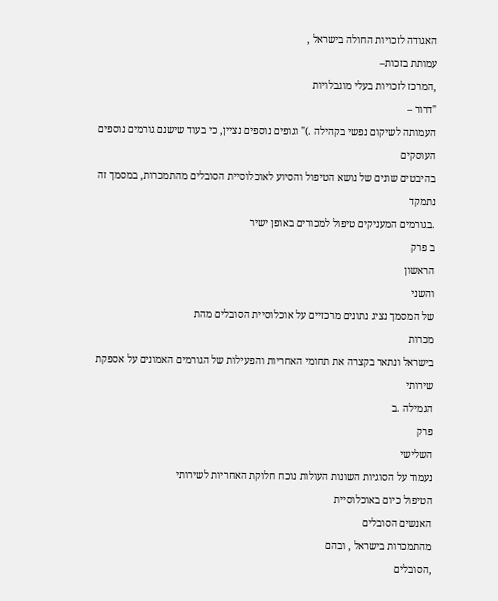האגודה לזכויות החולה בישראל ,
עמותת בזכות–
,המרכז לזכויות בעלי מוגבלויות
"דרור –
העמותה לשיקום נפשי בקהילה .)" וגופים נוספים נציין, כי בעוד שישנם גורמים נוספים העוסקים
בהיבטים שונים של נושא הטיפול והסיוע לאוכלוסיית הסובלים מהתמכרות, במסמך זה נתמקד
.בגורמים המעניקים טיפול למכורים באופן ישיר
ב פרק
הראשון
והשני
של המסמך נציג נתונים מרכזיים על אוכלוסיית הסובלים מהת
מכרות
בישראל ונתאר בקצרה את תחומי האחריות והפעילות של הגורמים האמונים על אספקת שירותי
הגמילה .ב
פרק
השלישי
נעמוד על הסוגיות השונות העולות נוכח חלוקת האחריות לשירותי
הטיפול כיום באוכלוסיית
האנשים הסובלים
מהתמכרות בישראל , ובהם
,הסובלים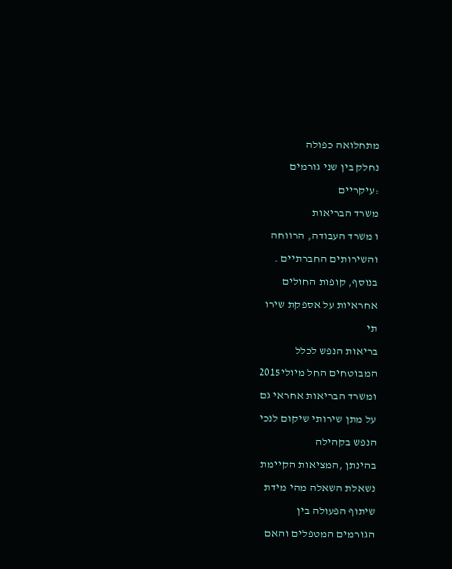מתחלואה כפולה
נחלק בין שני גורמים
:עיקריים
משרד הבריאות
ו משרד העבודה, הרווחה
והשירותים החברתיים .
בנוסף, קופות החולים
אחראיות על אספקת שירו
תי
בריאות הנפש לכלל
המבוטחים החל מיולי2015
ומשרד הבריאות אחראי גם
על מתן שירותי שיקום לנכי
הנפש בקהילה
בהינתן ,המציאות הקיימת
נשאלת השאלה מהי מידת
שיתוף הפעולה בין
הגורמים המטפלים והאם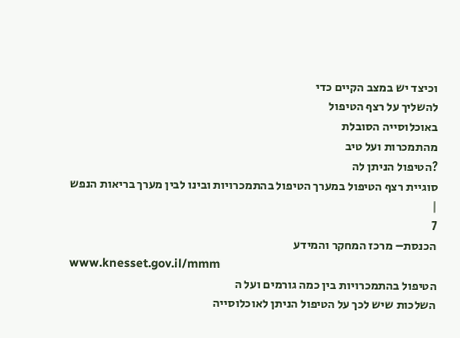וכיצד יש במצב הקיים כדי
להשליך על רצף הטיפול
באוכלוסייה הסובלת
מהתמכרות ועל טיב
?הטיפול הניתן לה
סוגיית רצף הטיפול במערך הטיפול בהתמכרויות ובינו לבין מערך בריאות הנפש
|
7
הכנסת– מרכז המחקר והמידע
www.knesset.gov.il/mmm
הטיפול בהתמכרויות בין כמה גורמים ועל ה
השלכות שיש לכך על הטיפול הניתן לאוכלוסייה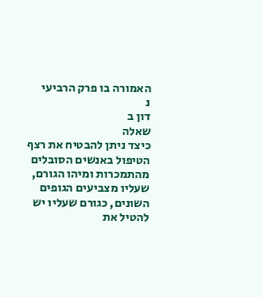האמורה בו פרק הרביעי
נ
דון ב
שאלה
כיצד ניתן להבטיח את רצף הטיפול באנשים הסובלים
מהתמכרות ומיהו הגורם, שעליו מצביעים הגופים השונים, כגורם שעליו יש להטיל את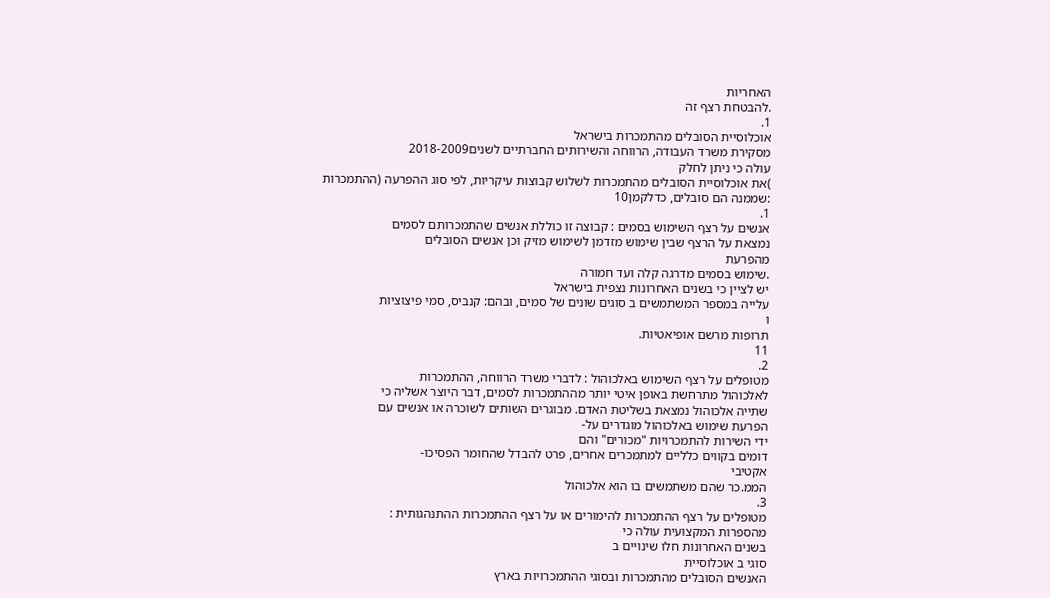האחריות
.להבטחת רצף זה
1.
אוכלוסיית הסובלים מהתמכרות בישראל
מסקירת משרד העבודה, הרווחה והשירותים החברתיים לשנים2018-2009
עולה כי ניתן לחלק
)את אוכלוסיית הסובלים מהתמכרות לשלוש קבוצות עיקריות, לפי סוג ההפרעה (ההתמכרות
:שממנה הם סובלים, כדלקמן10
1.
אנשים על רצף השימוש בסמים : קבוצה זו כוללת אנשים שהתמכרותם לסמים
נמצאת על הרצף שבין שימוש מזדמן לשימוש מזיק וכן אנשים הסובלים
מהפרעת
.שימוש בסמים מדרגה קלה ועד חמורה
יש לציין כי בשנים האחרונות נצפית בישראל
עלייה במספר המשתמשים ב סוגים שונים של סמים, ובהם: קנביס, סמי פיצוציות
ו
תרופות מרשם אופיאטיות.
11
2.
מטופלים על רצף השימוש באלכוהול : לדברי משרד הרווחה, ההתמכרות
לאלכוהול מתרחשת באופן איטי יותר מההתמכרות לסמים, דבר היוצר אשליה כי
שתייה אלכוהול נמצאת בשליטת האדם. מבוגרים השותים לשוכרה או אנשים עם
הפרעת שימוש באלכוהול מוגדרים על-
ידי השירות להתמכרויות "מכורים" והם
דומים בקווים כלליים למתמכרים אחרים, פרט להבדל שהחומר הפסיכו-
אקטיבי
הממ.כר שהם משתמשים בו הוא אלכוהול
3.
מטופלים על רצף ההתמכרות להימורים או על רצף ההתמכרות ההתנהגותית :
מהספרות המקצועית עולה כי
בשנים האחרונות חלו שינויים ב
סוגי ב אוכלוסיית
האנשים הסובלים מהתמכרות ובסוגי ההתמכרויות בארץ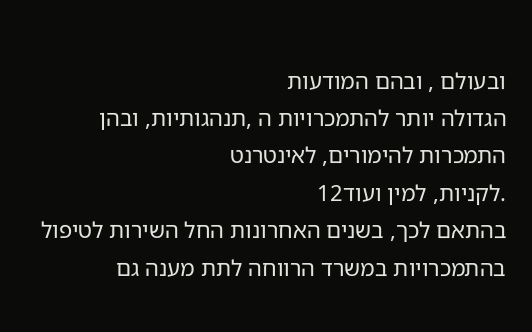ובעולם , ובהם המודעות
הגדולה יותר להתמכרויות ה ,תנהגותיות, ובהן התמכרות להימורים, לאינטרנט
.לקניות, למין ועוד12
בהתאם לכך, בשנים האחרונות החל השירות לטיפול
בהתמכרויות במשרד הרווחה לתת מענה גם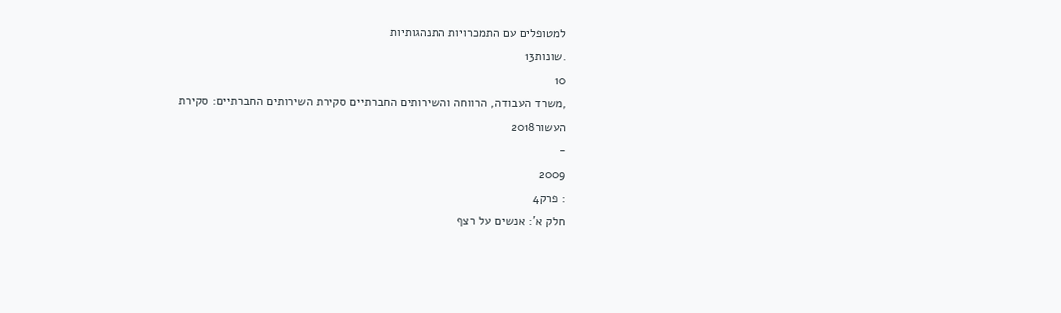למטופלים עם התמכרויות התנהגותיות
.שונות13
10
,משרד העבודה, הרווחה והשירותים החברתיים סקירת השירותים החברתיים: סקירת העשור2018
-
2009
: פרק4
חלק א': אנשים על רצף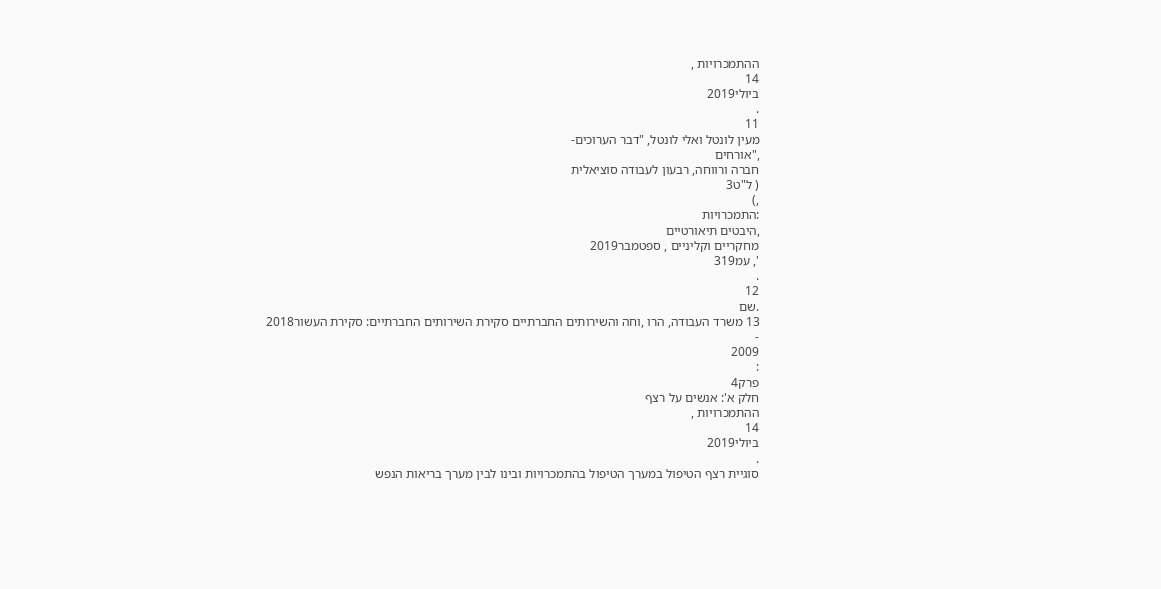ההתמכרויות ,
14
ביולי2019
.
11
מעין לונטל ואלי לונטל, "דבר הערוכים-
,"אורחים
חברה ורווחה, רבעון לעבודה סוציאלית
( ל"ט3
,)
:התמכרויות
,היבטים תיאורטיים
מחקריים וקליניים , ספטמבר2019
', עמ319
.
12
.שם
13 משרד העבודה, הרו ,וחה והשירותים החברתיים סקירת השירותים החברתיים: סקירת העשור2018
-
2009
:
פרק4
חלק א': אנשים על רצף
ההתמכרויות ,
14
ביולי2019
.
סוגיית רצף הטיפול במערך הטיפול בהתמכרויות ובינו לבין מערך בריאות הנפש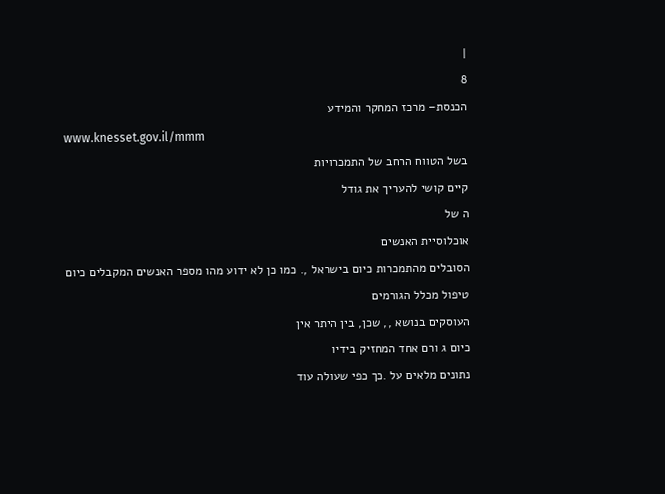|
8
הכנסת– מרכז המחקר והמידע
www.knesset.gov.il/mmm
בשל הטווח הרחב של התמכרויות
קיים קושי להעריך את גודל
ה של
אוכלוסיית האנשים
הסובלים מהתמכרות כיום בישראל ,. כמו כן לא ידוע מהו מספר האנשים המקבלים כיום
טיפול מכלל הגורמים
העוסקים בנושא ,, שכן, בין היתר אין
כיום ג ורם אחד המחזיק בידיו
נתונים מלאים על .כך כפי שעולה עוד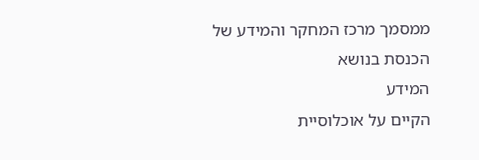ממסמך מרכז המחקר והמידע של הכנסת בנושא
המידע
הקיים על אוכלוסיית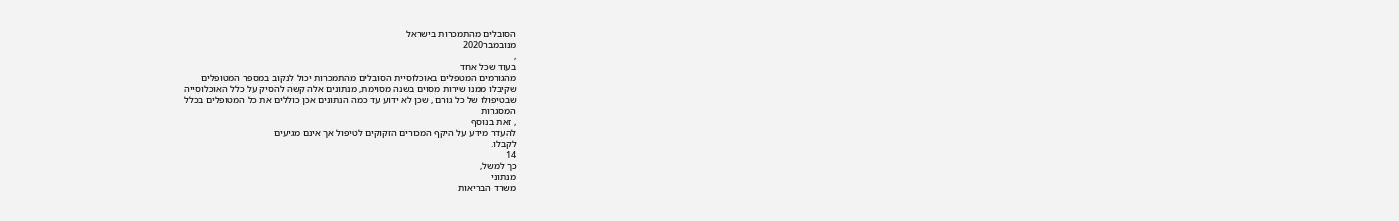הסובלים מהתמכרות בישראל
מנובמבר2020
,
בעוד שכל אחד
מהגורמים המטפלים באוכלוסיית הסובלים מהתמכרות יכול לנקוב במספר המטופלים
שקיבלו ממנו שירות מסוים בשנה מסוימת, מנתונים אלה קשה להסיק על כלל האוכלוסייה
שבטיפולו של כל גורם , שכן לא ידוע עד כמה הנתונים אכן כוללים את כל המטופלים בכלל
המסגרות
, זאת בנוסף
להעדר מידע על היקף המכורים הזקוקים לטיפול אך אינם מגיעים
לקבלו.
14
כך למשל,
מנתוני
משרד הבריאות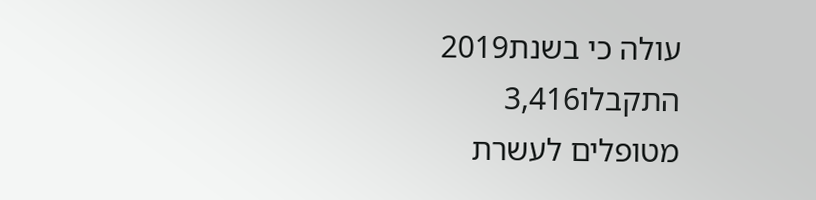עולה כי בשנת2019
התקבלו3,416
מטופלים לעשרת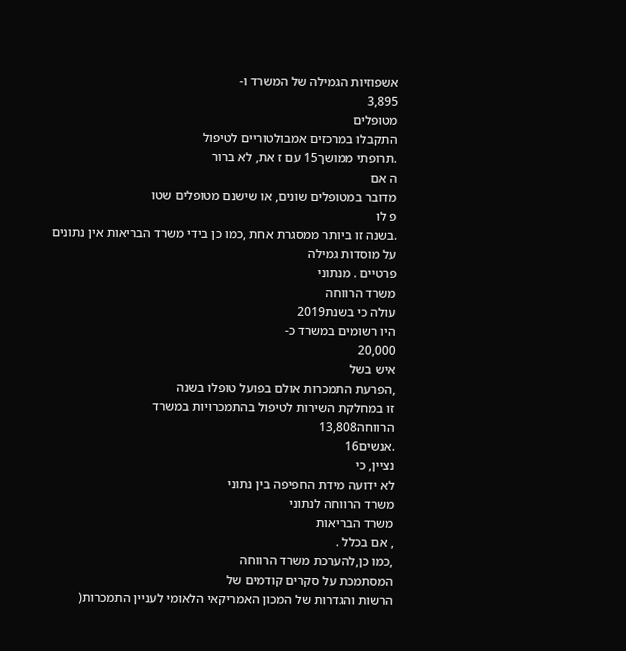אשפוזיות הגמילה של המשרד ו-
3,895
מטופלים
התקבלו במרכזים אמבולטוריים לטיפול
.תרופתי ממושך15 עם ז את, לא ברור
ה אם
מדובר במטופלים שונים, או שישנם מטופלים שטו
פ לו
.בשנה זו ביותר ממסגרת אחת ,כמו כן בידי משרד הבריאות אין נתונים על מוסדות גמילה
פרטיים . מנתוני
משרד הרווחה
עולה כי בשנת2019
היו רשומים במשרד כ-
20,000
איש בשל
,הפרעת התמכרות אולם בפועל טופלו בשנה
זו במחלקת השירות לטיפול בהתמכרויות במשרד
הרווחה13,808
.אנשים16
נציין, כי
לא ידועה מידת החפיפה בין נתוני
משרד הרווחה לנתוני
משרד הבריאות
, אם בכלל .
,כמו כן,להערכת משרד הרווחה
המסתמכת על סקרים קודמים של
הרשות והגדרות של המכון האמריקאי הלאומי לעניין התמכרות(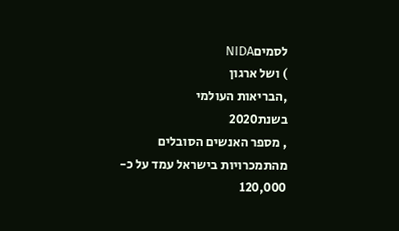לסמיםNIDA
) ושל ארגון
,הבריאות העולמי
בשנת2020
, מספר האנשים הסובלים מהתמכרויות בישראל עמד על כ-
120,000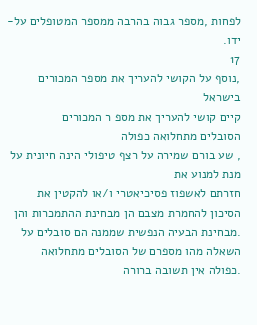לפחות ,מספר גבוה בהרבה ממספר המטופלים על-ידו.
17
,נוסף על הקושי להעריך את מספר המכורים בישראל
קיים קושי להעריך את מספ ר המכורים
הסובלים מתחלואה כפולה
, שע בורם שמירה על רצף טיפולי הינה חיונית על מנת למנוע את
חזרתם לאשפוז פסיכיאטרי ו/או להקטין את הסיכון להחמרת מצבם הן מבחינת ההתמכרות והן
.מבחינת הבעיה הנפשית שממנה הם סובלים על השאלה מהו מספרם של הסובלים מתחלואה
.כפולה אין תשובה ברורה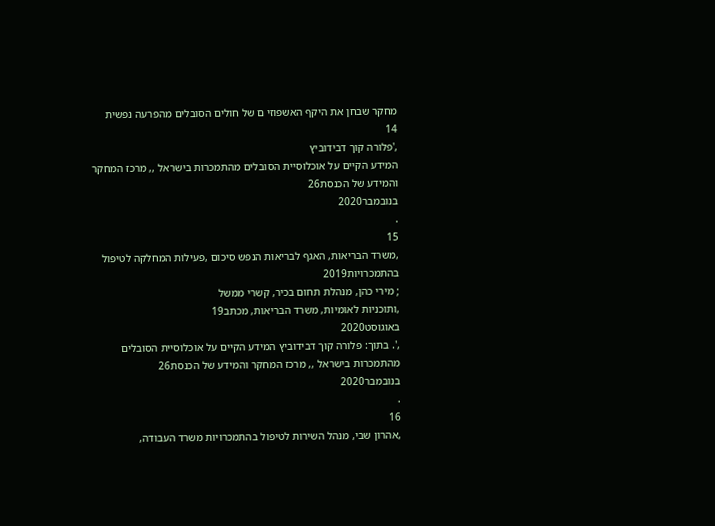מחקר שבחן את היקף האשפוזי ם של חולים הסובלים מהפרעה נפשית
14
,'פלורה קוך דבידוביץ
המידע הקיים על אוכלוסיית הסובלים מהתמכרות בישראל ,, מרכז המחקר והמידע של הכנסת26
בנובמבר2020
.
15
,משרד הבריאות, האגף לבריאות הנפש סיכום ,פעילות המחלקה לטיפול בהתמכרויות2019
; מירי כהן, מנהלת תחום בכיר, קשרי ממשל
,ותוכניות לאומיות, משרד הבריאות, מכתב19
באוגוסט2020
,'. בתוך: פלורה קוך דבידוביץ המידע הקיים על אוכלוסיית הסובלים
מהתמכרות בישראל ,, מרכז המחקר והמידע של הכנסת26
בנובמבר2020
.
16
,אהרון שבי, מנהל השירות לטיפול בהתמכרויות משרד העבודה,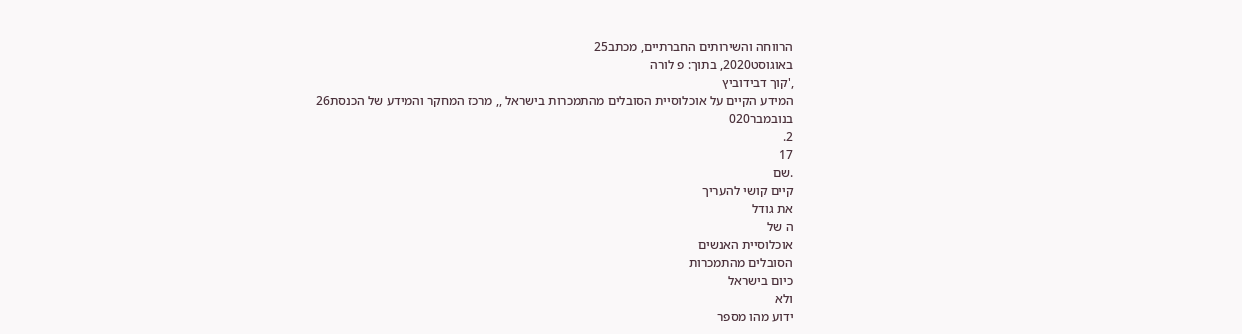הרווחה והשירותים החברתיים, מכתב25
באוגוסט2020, בתוך: פ לורה
,'קוך דבידוביץ
המידע הקיים על אוכלוסיית הסובלים מהתמכרות בישראל ,, מרכז המחקר והמידע של הכנסת26
בנובמבר020
2.
17
.שם
קיים קושי להעריך
את גודל
ה של
אוכלוסיית האנשים
הסובלים מהתמכרות
כיום בישראל
ולא
ידוע מהו מספר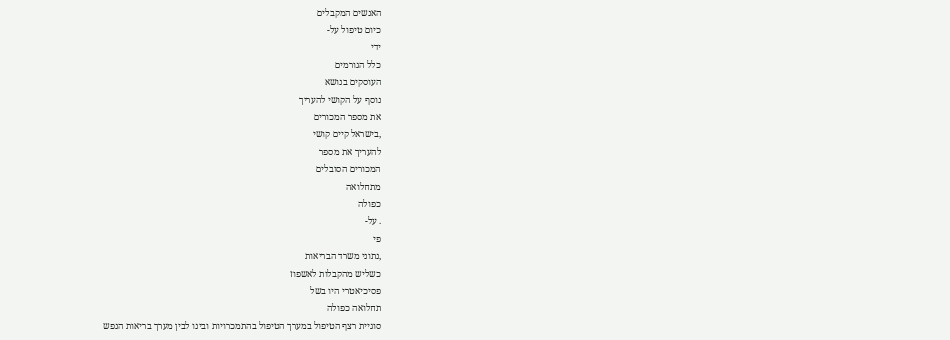האנשים המקבלים
כיום טיפול על-
ידי
כלל הגורמים
העוסקים בנושא
נוסף על הקושי להעריך
את מספר המכורים
,בישראל קיים קושי
להעריך את מספר
המכורים הסובלים
מתחלואה
כפולה
. על-
פי
,נתוני משרד הבריאות
כשליש מהקבלות לאשפוז
פסיכיאטרי היו בשל
תחלואה כפולה
סוגיית רצף הטיפול במערך הטיפול בהתמכרויות ובינו לבין מערך בריאות הנפש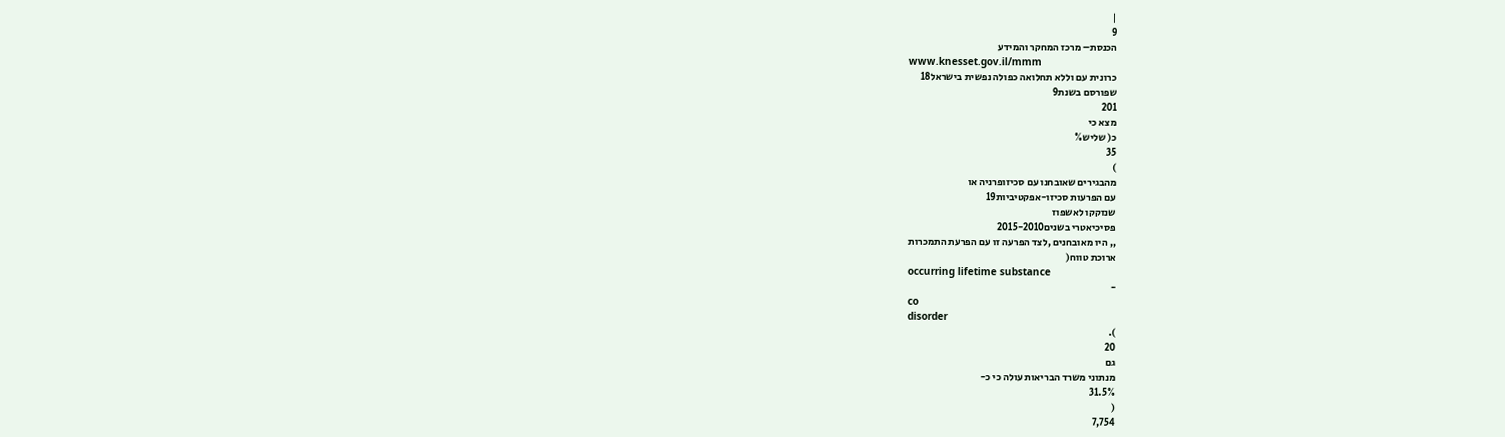|
9
הכנסת– מרכז המחקר והמידע
www.knesset.gov.il/mmm
כרונית עם וללא תחלואה כפולה נפשית בישראל18
שפורסם בשנת9
201
מצא כי
כ( שליש%
35
)
מהבגירים שאובחנו עם סכיזופרניה או
עם הפרעות סכיזו-אפקטיביות19
שנזקקו לאשפוז
פסיכיאטרי בשנים2015-2010
,, היו מאובחנים ,לצד הפרעה זו עם הפרעת התמכרות
ארוכת טווח(
occurring lifetime substance
-
co
disorder
).
20
גם
מנתוני משרד הבריאות עולה כי כ-
31.5%
(
7,754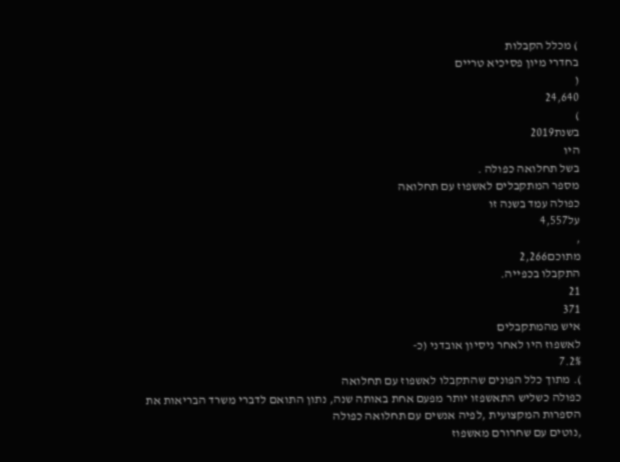) מכלל הקבלות
בחדרי מיון פסיכיא טריים
(
24,640
)
בשנת2019
היו
בשל תחלואה כפולה .
מספר המתקבלים לאשפוז עם תחלואה
כפולה עמד בשנה זו
על4,557
,
מתוכם2,266
התקבלו בכפייה.
21
371
איש מהמתקבלים
לאשפוז היו לאחר ניסיון אובדני (כ-
7.2%
). מתוך כלל הפונים שהתקבלו לאשפוז עם תחלואה
כפולה כשליש התאשפזו יותר מפעם אחת באותה שנה, נתון התואם לדברי משרד הבריאות את
הספרות המקצועית ,לפיה אנשים עם תחלואה כפולה
,נוטים עם שחרורם מאשפוז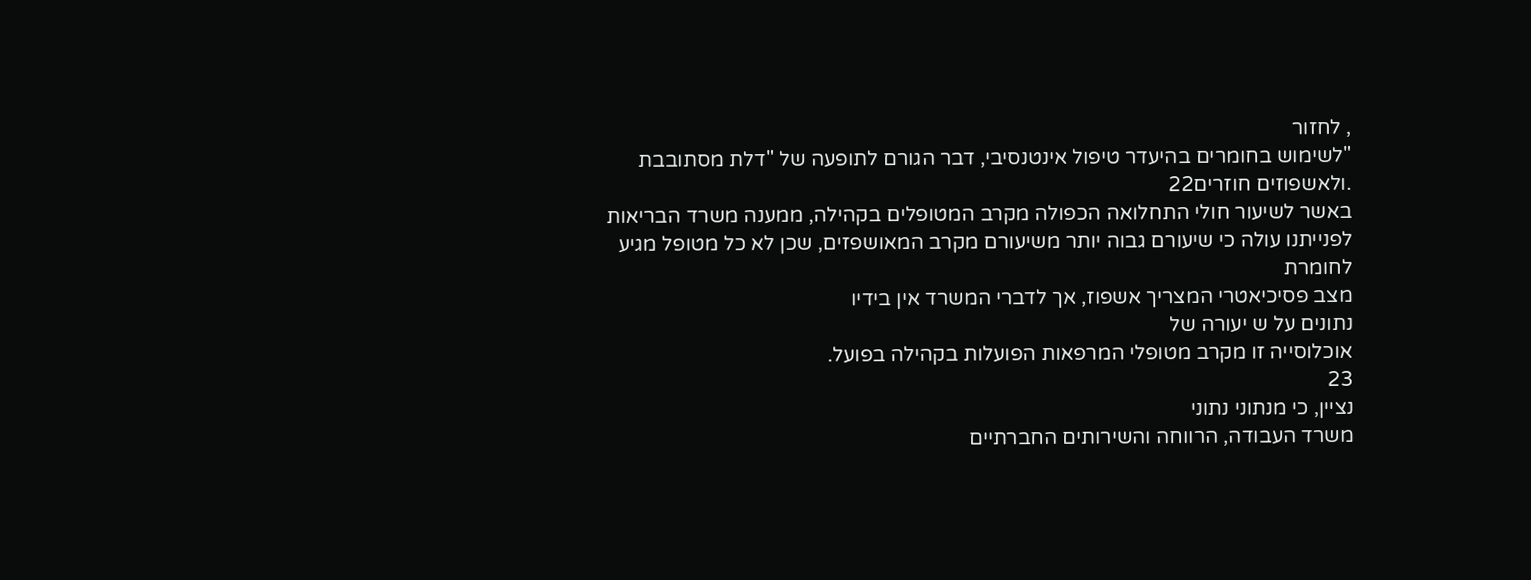, לחזור
"לשימוש בחומרים בהיעדר טיפול אינטנסיבי, דבר הגורם לתופעה של "דלת מסתובבת
.ולאשפוזים חוזרים22
באשר לשיעור חולי התחלואה הכפולה מקרב המטופלים בקהילה, ממענה משרד הבריאות
לפנייתנו עולה כי שיעורם גבוה יותר משיעורם מקרב המאושפזים, שכן לא כל מטופל מגיע
לחומרת
מצב פסיכיאטרי המצריך אשפוז, אך לדברי המשרד אין בידיו
נתונים על ש יעורה של
אוכלוסייה זו מקרב מטופלי המרפאות הפועלות בקהילה בפועל.
23
נציין, כי מנתוני נתוני
משרד העבודה, הרווחה והשירותים החברתיים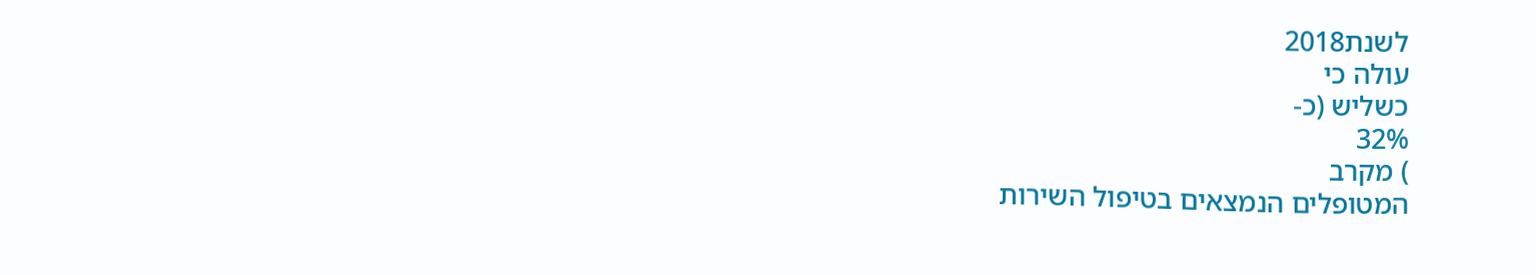לשנת2018
עולה כי
כשליש (כ-
32%
) מקרב
המטופלים הנמצאים בטיפול השירות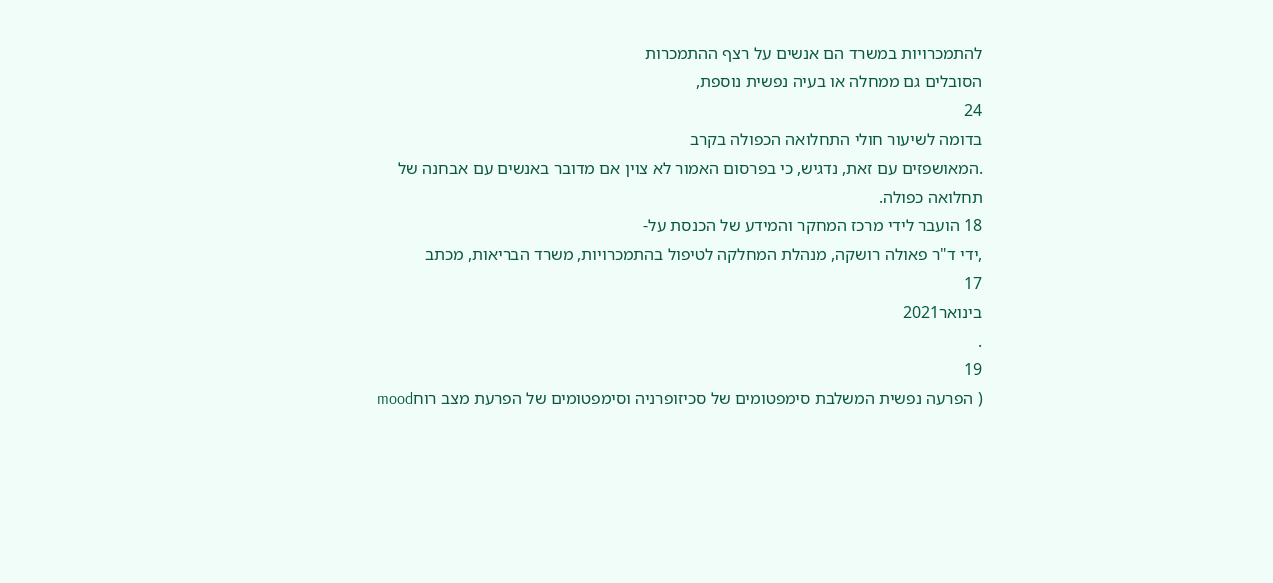להתמכרויות במשרד הם אנשים על רצף ההתמכרות
הסובלים גם ממחלה או בעיה נפשית נוספת,
24
בדומה לשיעור חולי התחלואה הכפולה בקרב
.המאושפזים עם זאת, נדגיש, כי בפרסום האמור לא צוין אם מדובר באנשים עם אבחנה של
תחלואה כפולה.
18 הועבר לידי מרכז המחקר והמידע של הכנסת על-
,ידי ד"ר פאולה רושקה, מנהלת המחלקה לטיפול בהתמכרויות, משרד הבריאות, מכתב
17
בינואר2021
.
19
( הפרעה נפשית המשלבת סימפטומים של סכיזופרניה וסימפטומים של הפרעת מצב רוחmood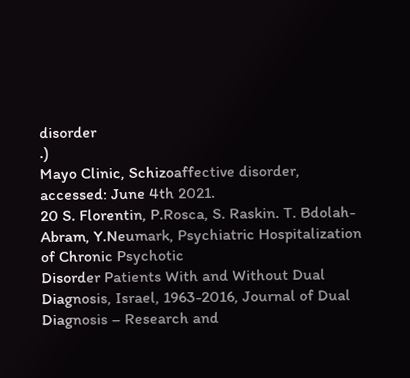disorder
.)
Mayo Clinic, Schizoaffective disorder, accessed: June 4th 2021.
20 S. Florentin, P.Rosca, S. Raskin. T. Bdolah-Abram, Y.Neumark, Psychiatric Hospitalization of Chronic Psychotic
Disorder Patients With and Without Dual Diagnosis, Israel, 1963-2016, Journal of Dual Diagnosis – Research and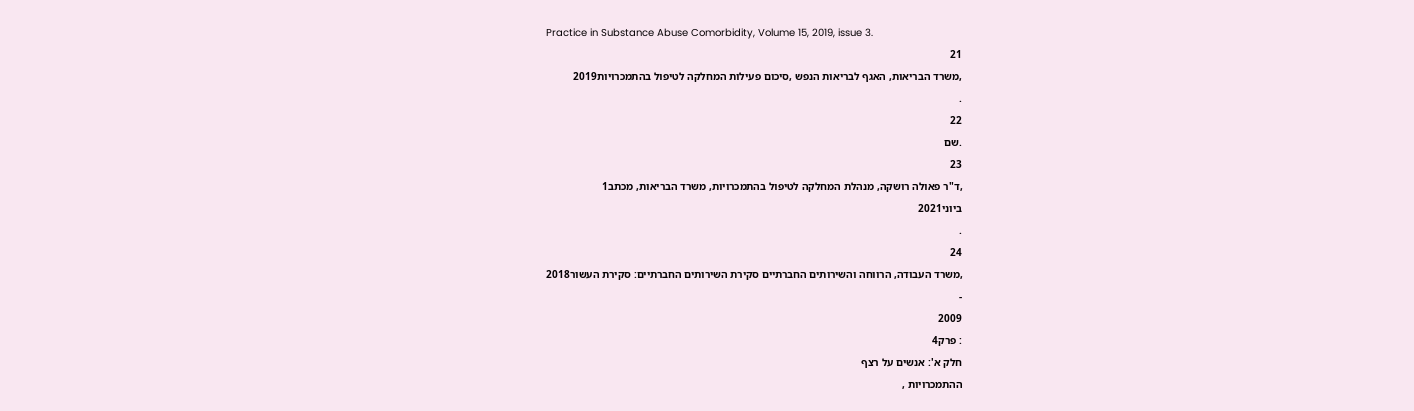Practice in Substance Abuse Comorbidity, Volume 15, 2019, issue 3.
21
,משרד הבריאות, האגף לבריאות הנפש ,סיכום פעילות המחלקה לטיפול בהתמכרויות2019
.
22
.שם
23
,ד"ר פאולה רושקה, מנהלת המחלקה לטיפול בהתמכרויות, משרד הבריאות, מכתב1
ביוני2021
.
24
,משרד העבודה, הרווחה והשירותים החברתיים סקירת השירותים החברתיים: סקירת העשור2018
-
2009
: פרק4
חלק א': אנשים על רצף
ההתמכרויות ,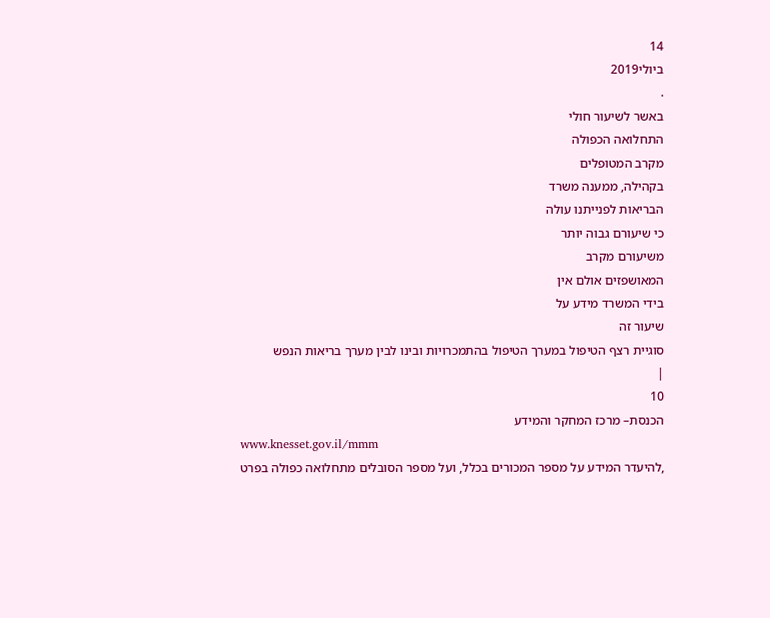14
ביולי2019
.
באשר לשיעור חולי
התחלואה הכפולה
מקרב המטופלים
בקהילה, ממענה משרד
הבריאות לפנייתנו עולה
כי שיעורם גבוה יותר
משיעורם מקרב
המאושפזים אולם אין
בידי המשרד מידע על
שיעור זה
סוגיית רצף הטיפול במערך הטיפול בהתמכרויות ובינו לבין מערך בריאות הנפש
|
10
הכנסת– מרכז המחקר והמידע
www.knesset.gov.il/mmm
,להיעדר המידע על מספר המכורים בכלל, ועל מספר הסובלים מתחלואה כפולה בפרט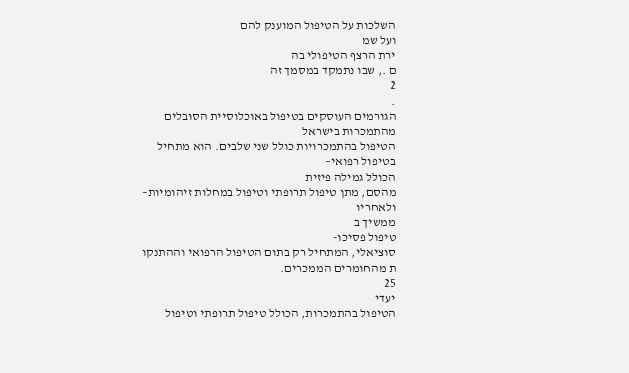השלכות על הטיפול המוענק להם
ועל שמ
ירת הרצף הטיפולי בה
ם ., שבו נתמקד במסמך זה
2
.
הגורמים העוסקים בטיפול באוכלוסיית הסובלים מהתמכרות בישראל
הטיפול בהתמכרויות כולל שני שלבים. הוא מתחיל בטיפול רפואי–
הכולל גמילה פיזית
מהסם, מתן טיפול תרופתי וטיפול במחלות זיהומיות–
ולאחריו
ממשיך ב
טיפול פסיכו-
סוציאלי, המתחיל רק בתום הטיפול הרפואי וההתנקו
ת מהחומרים הממכרים.
25
יעדי
הטיפול בהתמכרות, הכולל טיפול תרופתי וטיפול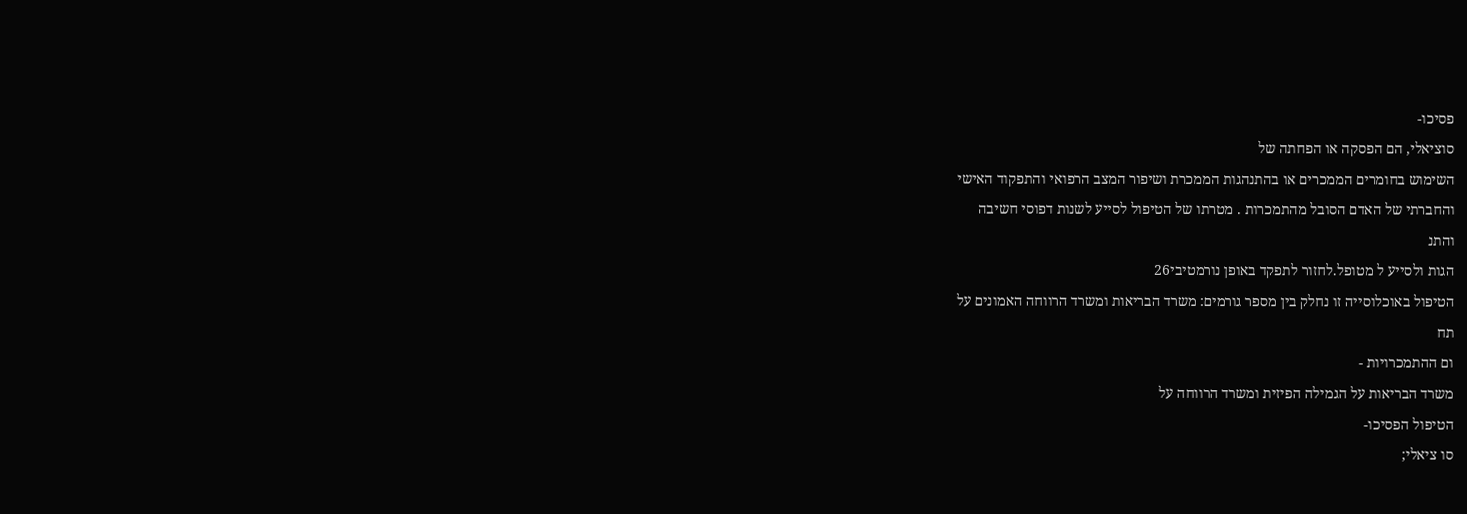פסיכו-
סוציאלי, הם הפסקה או הפחתה של
השימוש בחומרים הממכרים או בהתנהגות הממכרת ושיפור המצב הרפואי והתפקוד האישי
והחברתי של האדם הסובל מהתמכרות . מטרתו של הטיפול לסייע לשנות דפוסי חשיבה
והתנ
הגות ולסייע ל מטופל.לחזור לתפקד באופן נורמטיבי26
הטיפול באוכלוסייה זו נחלק בין מספר גורמים: משרד הבריאות ומשרד הרווחה האמונים על
תח
ום ההתמכרויות -
משרד הבריאות על הגמילה הפיזית ומשרד הרווחה על
הטיפול הפסיכו-
סו ציאלי;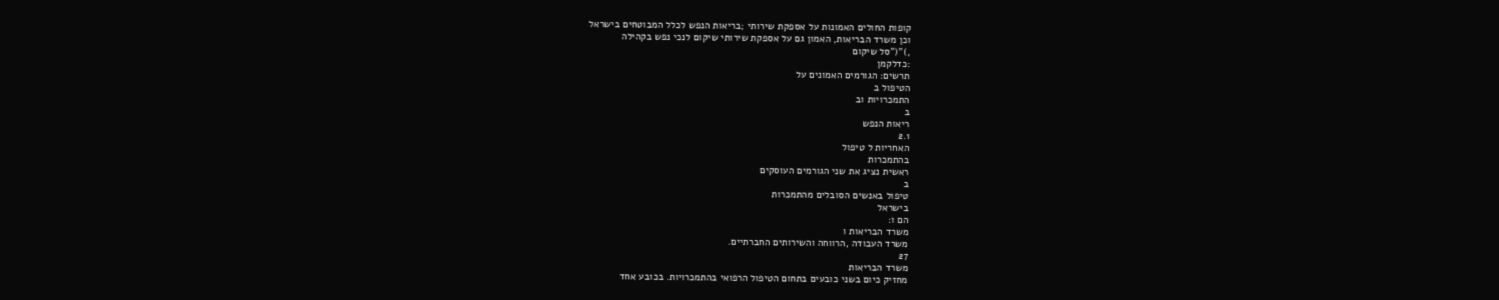קופות החולים האמונות על אספקת שירותי ;בריאות הנפש לכלל המבוטחים בישראל
וכן משרד הבריאות, האמון גם על אספקת שירותי שיקום לנכי נפש בקהילה
,)"("סל שיקום
:כדלקמן
תרשים: הגורמים האמונים על
הטיפול ב
התמכרויות וב
ב
ריאות הנפש
2.1
האחריות ל טיפול
בהתמכרות
ראשית נציג את שני הגורמים העוסקים
ב
טיפול באנשים הסובלים מהתמכרות
בישראל
הם ו:
משרד הבריאות ו
משרד העבודה ,הרווחה והשירותים החברתיים.
27
משרד הבריאות
מחזיק כיום בשני כובעים בתחום הטיפול הרפואי בהתמכרויות. בכובע אחד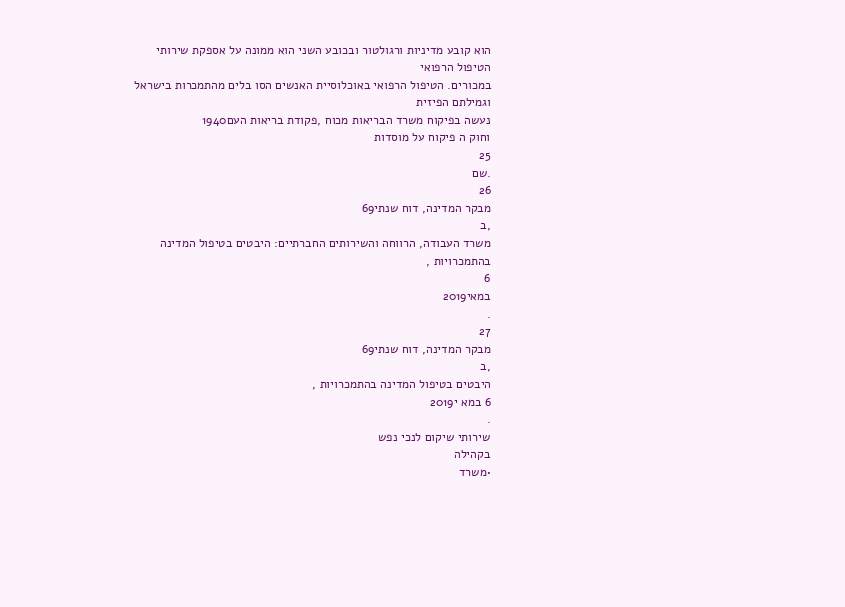הוא קובע מדיניות ורגולטור ובכובע השני הוא ממונה על אספקת שירותי הטיפול הרפואי
במכורים. הטיפול הרפואי באוכלוסיית האנשים הסו בלים מהתמכרות בישראל וגמילתם הפיזית
נעשה בפיקוח משרד הבריאות מכוח ,פקודת בריאות העם1940
וחוק ה פיקוח על מוסדות
25
.שם
26
מבקר המדינה, דוח שנתי69
,ב
משרד העבודה, הרווחה והשירותים החברתיים: היבטים בטיפול המדינה בהתמכרויות ,
6
במאי2019
.
27
מבקר המדינה, דוח שנתי69
,ב
היבטים בטיפול המדינה בהתמכרויות ,
6 במא י2019
.
שירותי שיקום לנכי נפש
בקהילה
•משרד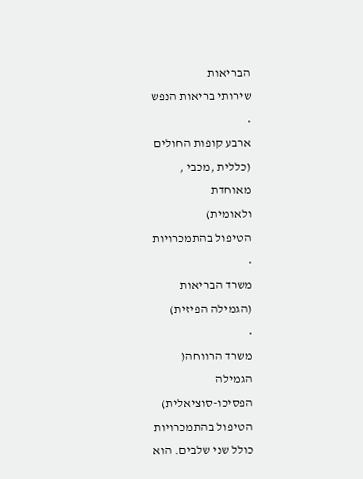הבריאות
שירותי בריאות הנפש
•
ארבע קופות החולים
(כללית ,מכבי ,
מאוחדת
ולאומית)
הטיפול בהתמכרויות
•
משרד הבריאות
(הגמילה הפיזית)
•
משרד הרווחה(
הגמילה
הפסיכו-סוציאלית)
הטיפול בהתמכרויות
כולל שני שלבים. הוא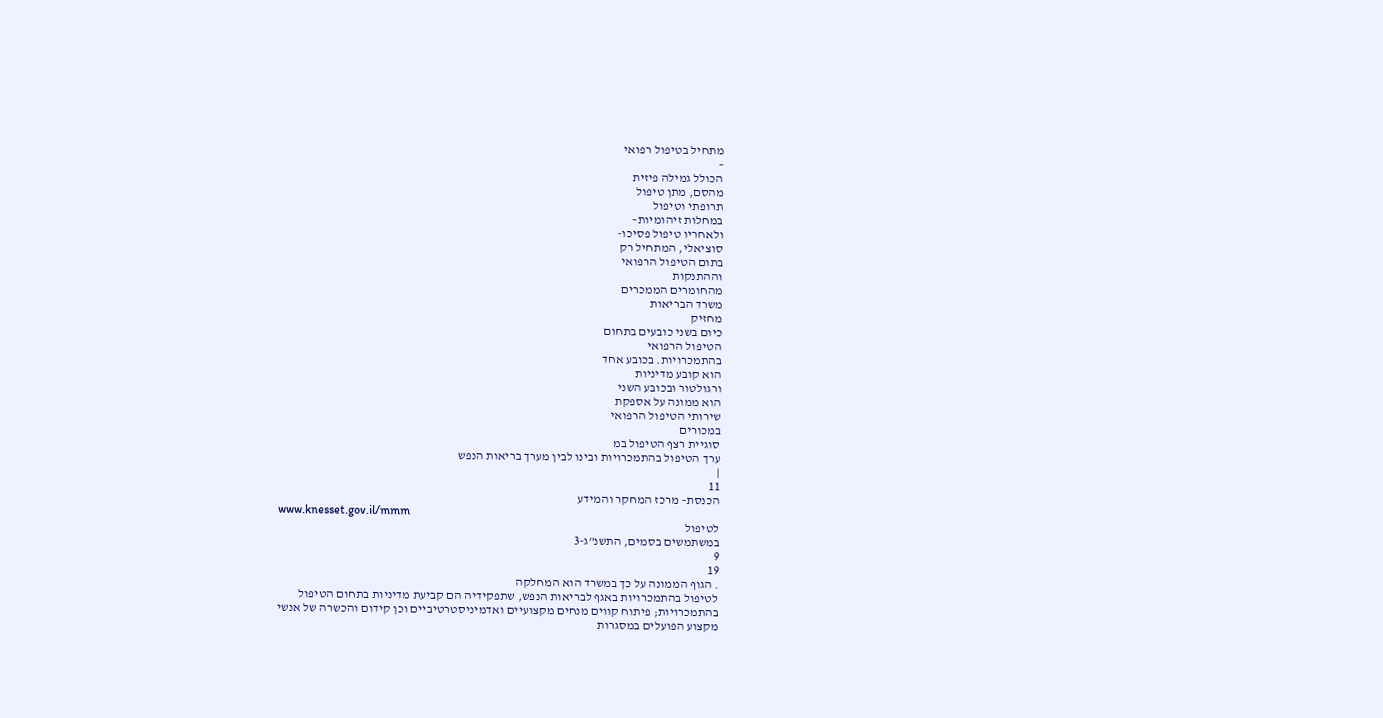מתחיל בטיפול רפואי
–
הכולל גמילה פיזית
מהסם, מתן טיפול
תרופתי וטיפול
במחלות זיהומיות–
ולאחריו טיפול פסיכו-
סוציאלי, המתחיל רק
בתום הטיפול הרפואי
וההתנקות
מהחומרים הממכרים
משרד הבריאות
מחזיק
כיום בשני כובעים בתחום
הטיפול הרפואי
בהתמכרויות. בכובע אחד
הוא קובע מדיניות
ורגולטור ובכובע השני
הוא ממונה על אספקת
שירותי הטיפול הרפואי
במכורים
סוגיית רצף הטיפול במ
ערך הטיפול בהתמכרויות ובינו לבין מערך בריאות הנפש
|
11
הכנסת– מרכז המחקר והמידע
www.knesset.gov.il/mmm
לטיפול
במשתמשים בסמים, התשנ"ג-3
9
19
. הגוף הממונה על כך במשרד הוא המחלקה
לטיפול בהתמכרויות באגף לבריאות הנפש, שתפקידיה הם קביעת מדיניות בתחום הטיפול
בהתמכרויות; פיתוח קווים מנחים מקצועיים ואדמיניסטרטיביים וכן קידום והכשרה של אנשי
מקצוע הפועלים במסגרות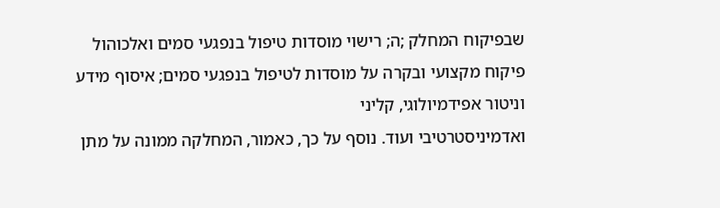שבפיקוח המחלק ;ה; רישוי מוסדות טיפול בנפגעי סמים ואלכוהול
פיקוח מקצועי ובקרה על מוסדות לטיפול בנפגעי סמים; איסוף מידע וניטור אפידמיולוגי, קליני
ואדמיניסטרטיבי ועוד. נוסף על כך, כאמור, המחלקה ממונה על מתן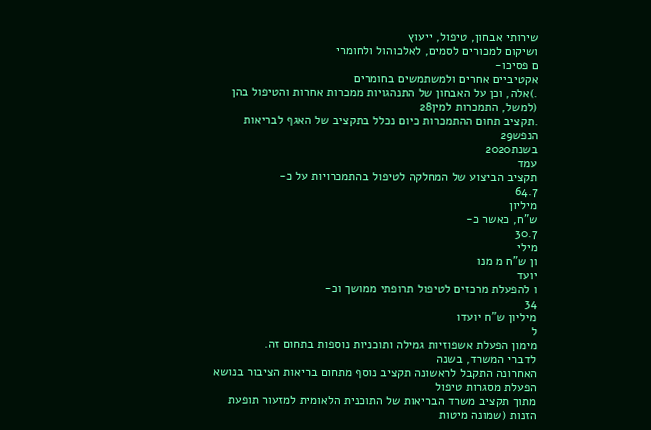שירותי אבחון, טיפול, ייעוץ
ושיקום למכורים לסמים, לאלכוהול ולחומרי
ם פסיכו-
אקטיביים אחרים ולמשתמשים בחומרים
.)אלה, וכן על האבחון של התנהגויות ממכרות אחרות והטיפול בהן (למשל, התמכרות למין28
.תקציב תחום ההתמכרות כיום נכלל בתקציב של האגף לבריאות הנפש29
בשנת2020
עמד
תקציב הביצוע של המחלקה לטיפול בהתמכרויות על כ-
64.7
מיליון
ש"ח, כאשר כ-
30.7
מילי
ון ש"ח מ מנו
יועד
ו להפעלת מרכזים לטיפול תרופתי ממושך וכ-
34
מיליון ש"ח יועדו
ל
מימון הפעלת אשפוזיות גמילה ותוכניות נוספות בתחום זה.
לדברי המשרד, בשנה
האחרונה התקבל לראשונה תקציב נוסף מתחום בריאות הציבור בנושא הפעלת מסגרות טיפול
מתוך תקציב משרד הבריאות של התוכנית הלאומית למזעור תופעת הזנות (שמונה מיטות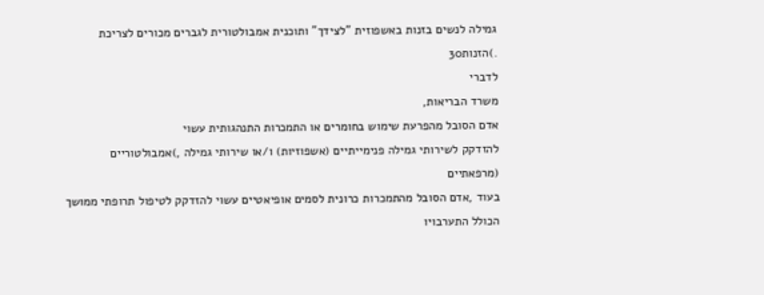גמילה לנשים בזנות באשפוזית "לצידך" ותוכנית אמבולטורית לגברים מכורים לצריכת
.)הזנות30
לדברי
משרד הבריאות,
אדם הסובל מהפרעת שימוש בחומרים או התמכרות התנהגותית עשוי
להזדקק לשירותי גמילה פנימייתיים (אשפוזיות) ו/או שירותי גמילה ,)אמבולטוריים (מרפאתיים
בעוד ,אדם הסובל מהתמכרות כרונית לסמים אופיאטיים עשוי להזדקק לטיפול תרופתי ממושך
הכולל התערבויו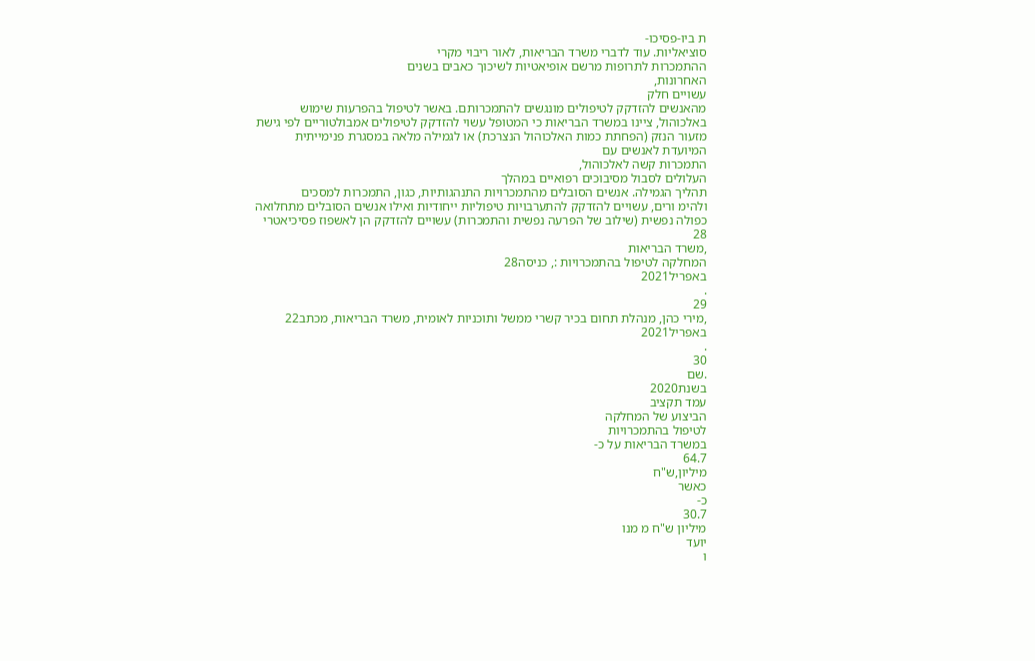ת ביו-פסיכו-
סוציאליות. עוד לדברי משרד הבריאות, לאור ריבוי מקרי
ההתמכרות לתרופות מרשם אופיאטיות לשיכוך כאבים בשנים
האחרונות,
עשויים חלק
מהאנשים להזדקק לטיפולים מונגשים להתמכרותם. באשר לטיפול בהפרעות שימוש
באלכוהול, ציינו במשרד הבריאות כי המטופל עשוי להזדקק לטיפולים אמבולטוריים לפי גישת
מזעור הנזק (הפחתת כמות האלכוהול הנצרכת) או לגמילה מלאה במסגרת פנימייתית
המיועדת לאנשים עם
התמכרות קשה לאלכוהול,
העלולים לסבול מסיבוכים רפואיים במהלך
תהליך הגמילה. אנשים הסובלים מהתמכרויות התנהגותיות, כגון, התמכרות למסכים
ולהימ ורים, עשויים להזדקק להתערבויות טיפוליות ייחודיות ואילו אנשים הסובלים מתחלואה
כפולה נפשית (שילוב של הפרעה נפשית והתמכרות) עשויים להזדקק הן לאשפוז פסיכיאטרי
28
,משרד הבריאות
המחלקה לטיפול בהתמכרויות :, כניסה28
באפריל2021
.
29
,מירי כהן, מנהלת תחום בכיר קשרי ממשל ותוכניות לאומית, משרד הבריאות, מכתב22
באפריל2021
.
30
.שם
בשנת2020
עמד תקציב
הביצוע של המחלקה
לטיפול בהתמכרויות
במשרד הבריאות על כ-
64.7
מיליון,ש"ח
כאשר
כ-
30.7
מיליון ש"ח מ מנו
יועד
ו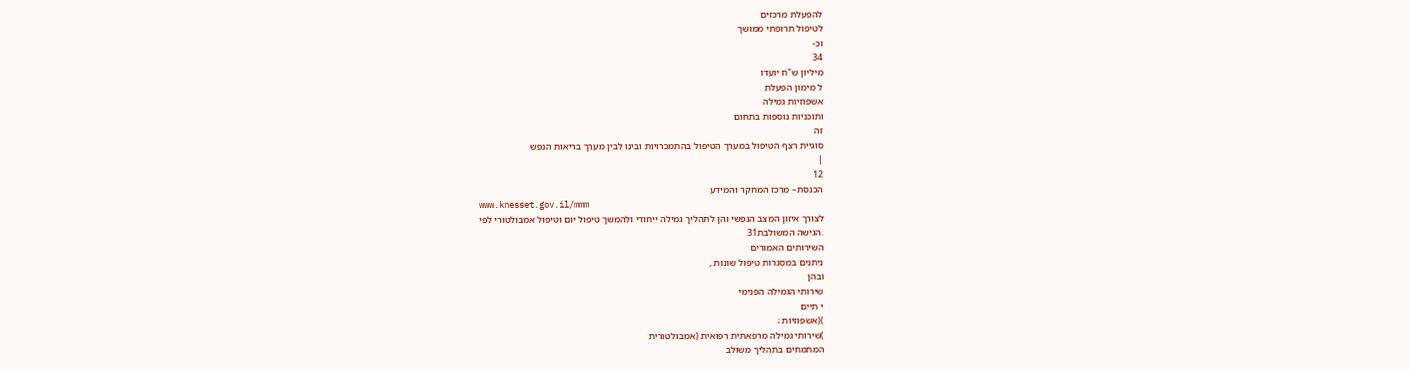להפעלת מרכזים
לטיפול תרופתי ממושך
וכ-
34
מיליון ש"ח יועדו
ל מימון הפעלת
אשפוזיות גמילה
ותוכניות נוספות בתחום
זה
סוגיית רצף הטיפול במערך הטיפול בהתמכרויות ובינו לבין מערך בריאות הנפש
|
12
הכנסת– מרכז המחקר והמידע
www.knesset.gov.il/mmm
לצורך איזון המצב הנפשי והן לתהליך גמילה ייחודי ולהמשך טיפול יום וטיפול אמבולטורי לפי
.הגישה המשולבת31
השירותים האמורים
ניתנים במסגרות טיפול שונות ,
ובהן
שירותי הגמילה הפנימי
י תיים
)(אשפוזיות ;
)שירותי גמילה מרפאתית רפואית (אמבולטורית
המתמחים בתהליך משולב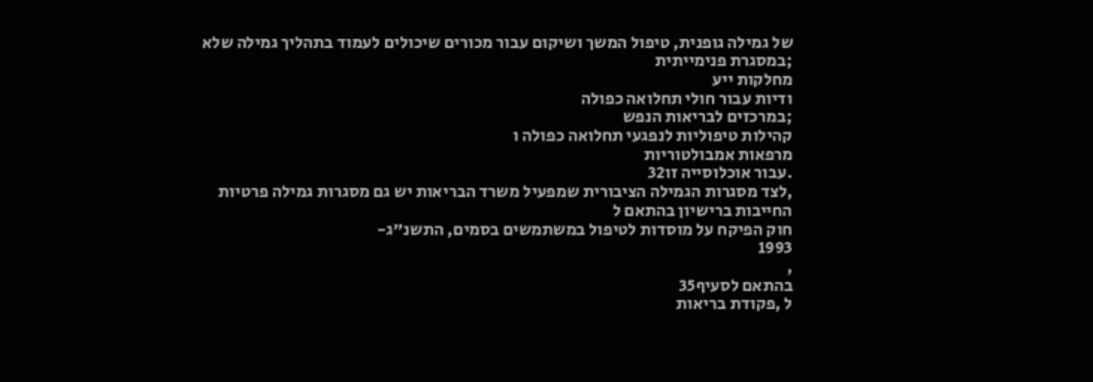של גמילה גופנית, טיפול המשך ושיקום עבור מכורים שיכולים לעמוד בתהליך גמילה שלא
;במסגרת פנימייתית
מחלקות ייע
ודיות עבור חולי תחלואה כפולה
;במרכזים לבריאות הנפש
קהילות טיפוליות לנפגעי תחלואה כפולה ו
מרפאות אמבולטוריות
.עבור אוכלוסייה זו32
,לצד מסגרות הגמילה הציבורית שמפעיל משרד הבריאות יש גם מסגרות גמילה פרטיות
החייבות ברישיון בהתאם ל
חוק הפיקח על מוסדות לטיפול במשתמשים בסמים, התשנ"ג-
1993
,
בהתאם לסעיף35
ל ,פקודת בריאות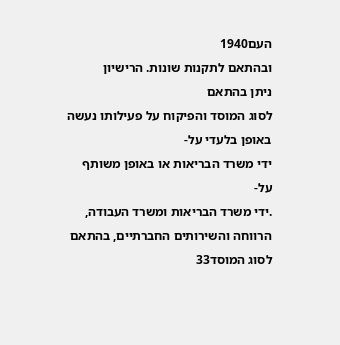העם1940
ובהתאם לתקנות שונות. הרישיון
ניתן בהתאם
לסוג המוסד והפיקוח על פעילותו נעשה באופן בלעדי על-
ידי משרד הבריאות או באופן משותף
על-
.ידי משרד הבריאות ומשרד העבודה, הרווחה והשירותים החברתיים, בהתאם לסוג המוסד33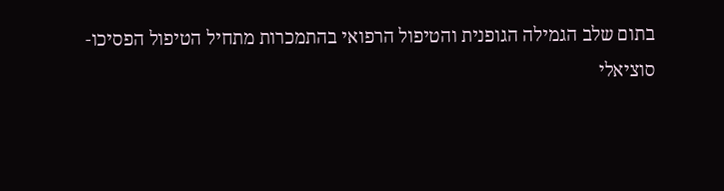בתום שלב הגמילה הגופנית והטיפול הרפואי בהתמכרות מתחיל הטיפול הפסיכו-
סוציאלי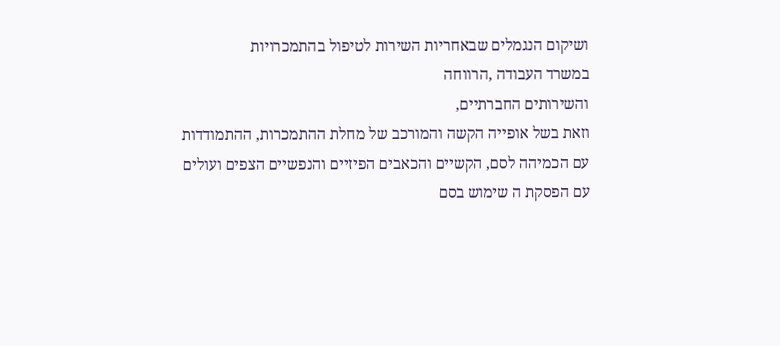ושיקום הנגמלים שבאחריות השירות לטיפול בהתמכרויות
במשרד העבודה ,הרווחה
והשירותים החברתיים,
וזאת בשל אופייה הקשה והמורכב של מחלת ההתמכרות, ההתמודדות
עם הכמיהה לסם, הקשיים והכאבים הפיזיים והנפשיים הצפים ועולים עם הפסקת ה שימוש בסם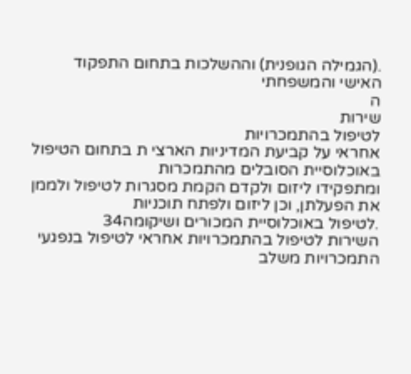.(הגמילה הגופנית) וההשלכות בתחום התפקוד האישי והמשפחתי
ה
שירות
לטיפול בהתמכרויות
אחראי על קביעת המדיניות הארצי ת בתחום הטיפול באוכלוסיית הסובלים מהתמכרות
ומתפקידו ליזום ולקדם הקמת מסגרות לטיפול ולממן את הפעלתן, וכן ליזום ולפתח תוכניות
.לטיפול באוכלוסיית המכורים ושיקומה34
השירות לטיפול בהתמכרויות אחראי לטיפול בנפגעי התמכרויות משלב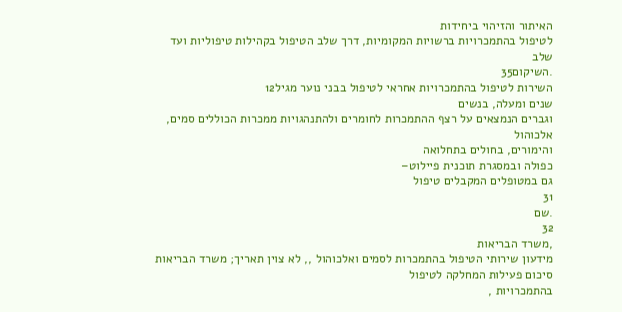האיתור והזיהוי ביחידות
לטיפול בהתמכרויות ברשויות המקומיות, דרך שלב הטיפול בקהילות טיפוליות ועד שלב
.השיקום35
השירות לטיפול בהתמכרויות אחראי לטיפול בבני נוער מגיל12
שנים ומעלה, בנשים
וגברים הנמצאים על רצף ההתמכרות לחומרים ולהתנהגויות ממכרות הכוללים סמים, אלכוהול
והימורים, בחולים בתחלואה
כפולה ובמסגרת תוכנית פיילוט–
גם במטופלים המקבלים טיפול
31
.שם
32
,משרד הבריאות
מידעון שירותי הטיפול בהתמכרות לסמים ואלכוהול ,, לא צוין תאריך; משרד הבריאות סיכום פעילות המחלקה לטיפול
בהתמכרויות ,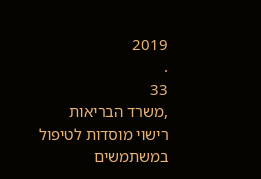2019
.
33
,משרד הבריאות
רישוי מוסדות לטיפול במשתמשים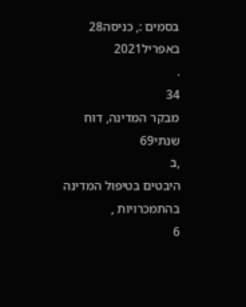בסמים :, כניסה28
באפריל2021
.
34
מבקר המדינה, דוח שנתי69
,ב
היבטים בטיפול המדינה בהתמכרויות ,
6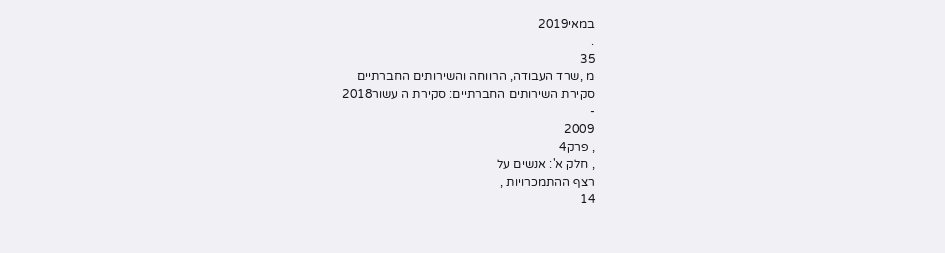במאי2019
.
35
מ ,שרד העבודה, הרווחה והשירותים החברתיים
סקירת השירותים החברתיים: סקירת ה עשור2018
-
2009
, פרק4
, חלק א': אנשים על
רצף ההתמכרויות ,
14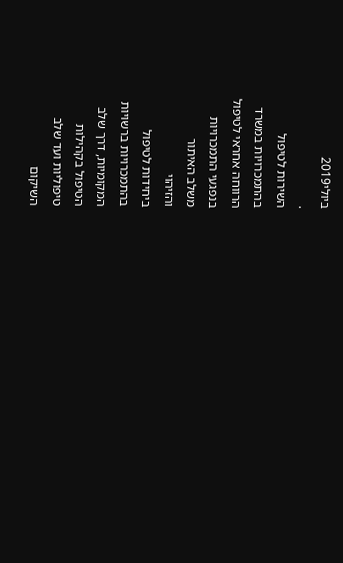ביולי2019
.
השירות לטיפול
בהתמכרויות במשרד
הרווחה אחראי לטיפול
בנפגעי התמכרויות
משלב האיתור
והזיהוי
ביחידות לטיפול
בהתמכרויות ברשויות
המקומיות, דרך שלב
הטיפול בקהילות
טיפוליות ועד שלב
השיקום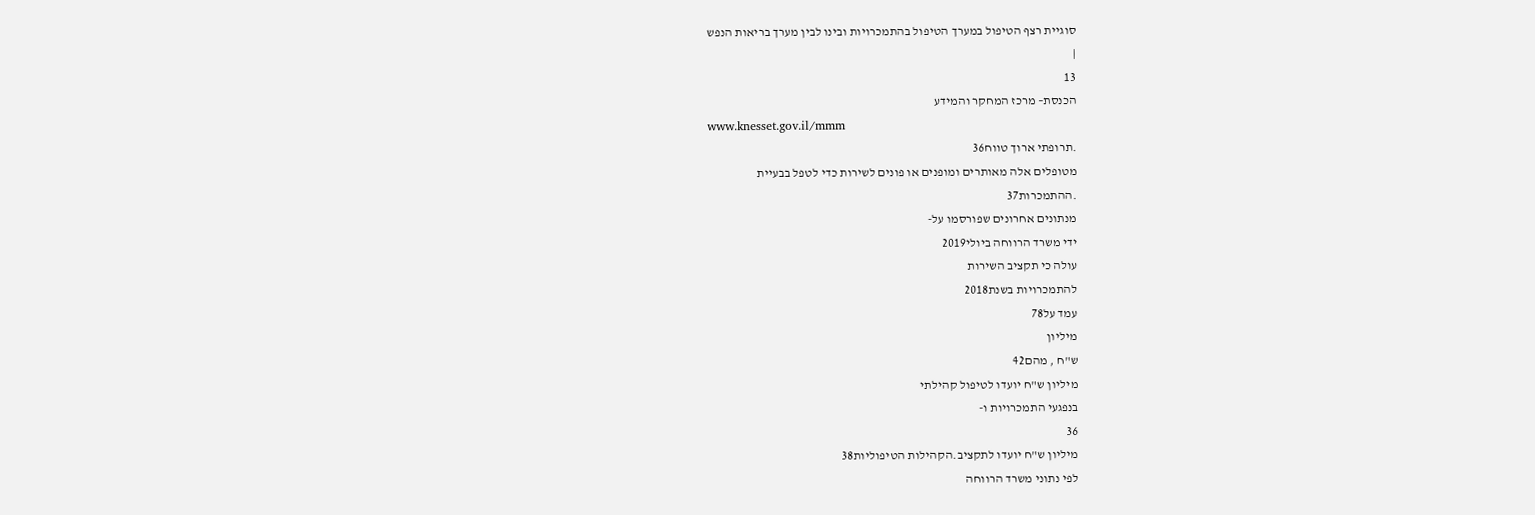סוגיית רצף הטיפול במערך הטיפול בהתמכרויות ובינו לבין מערך בריאות הנפש
|
13
הכנסת– מרכז המחקר והמידע
www.knesset.gov.il/mmm
.תרופתי ארוך טווח36
מטופלים אלה מאותרים ומופנים או פונים לשירות כדי לטפל בבעיית
.ההתמכרות37
מנתונים אחרונים שפורסמו על-
ידי משרד הרווחה ביולי2019
עולה כי תקציב השירות
להתמכרויות בשנת2018
עמד על78
מיליון
ש"ח , מהם42
מיליון ש"ח יועדו לטיפול קהילתי
בנפגעי התמכרויות ו-
36
מיליון ש"ח יועדו לתקציב.הקהילות הטיפוליות38
לפי נתוני משרד הרווחה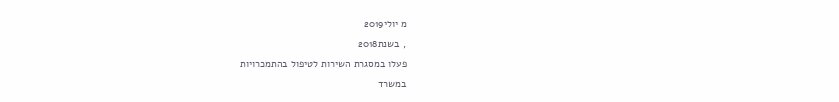מ יולי2019
, בשנת2018
פעלו במסגרת השירות לטיפול בהתמכרויות
במשרד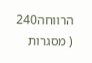הרווחה240
( מסגרות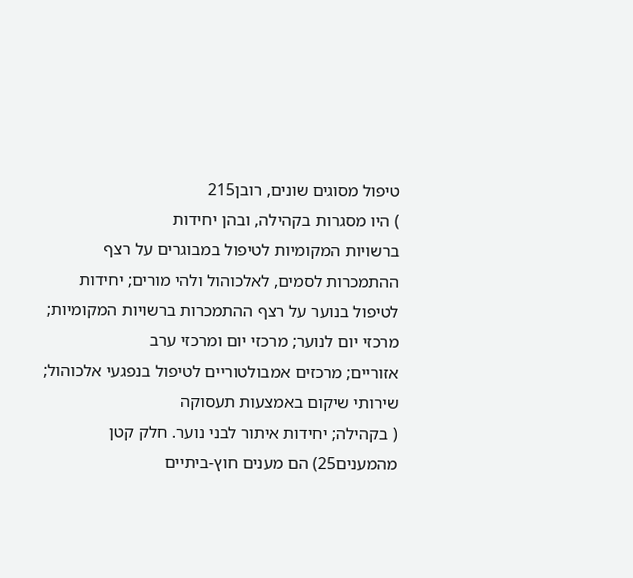טיפול מסוגים שונים, רובן215
) היו מסגרות בקהילה, ובהן יחידות
ברשויות המקומיות לטיפול במבוגרים על רצף ההתמכרות לסמים, לאלכוהול ולהי מורים; יחידות
לטיפול בנוער על רצף ההתמכרות ברשויות המקומיות; מרכזי יום לנוער; מרכזי יום ומרכזי ערב
אזוריים; מרכזים אמבולטוריים לטיפול בנפגעי אלכוהול; שירותי שיקום באמצעות תעסוקה
( בקהילה; יחידות איתור לבני נוער. חלק קטן מהמענים25) הם מענים חוץ-ביתיים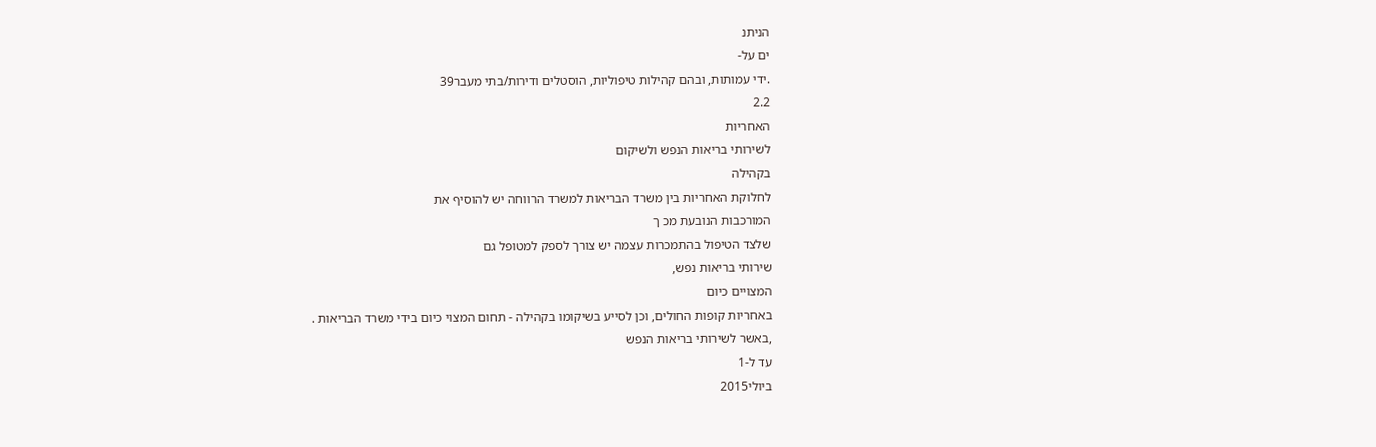הניתנ
ים על-
.ידי עמותות, ובהם קהילות טיפוליות, הוסטלים ודירות/בתי מעבר39
2.2
האחריות
לשירותי בריאות הנפש ולשיקום
בקהילה
לחלוקת האחריות בין משרד הבריאות למשרד הרווחה יש להוסיף את
המורכבות הנובעת מכ ך
שלצד הטיפול בהתמכרות עצמה יש צורך לספק למטופל גם
שירותי בריאות נפש,
המצויים כיום
באחריות קופות החולים, וכן לסייע בשיקומו בקהילה - תחום המצוי כיום בידי משרד הבריאות .
,באשר לשירותי בריאות הנפש
עד ל-1
ביולי2015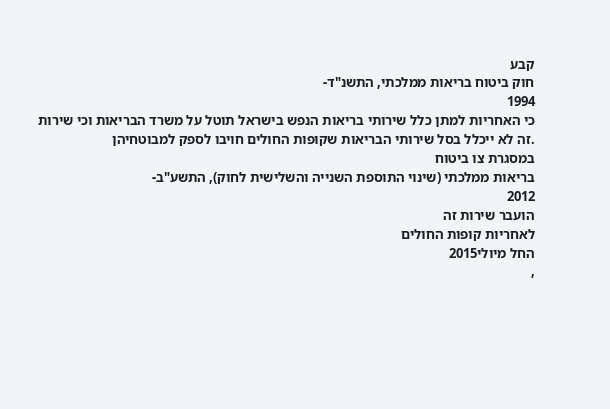קבע
חוק ביטוח בריאות ממלכתי, התשנ"ד-
1994
כי האחריות למתן כלל שירותי בריאות הנפש בישראל תוטל על משרד הבריאות וכי שירות
.זה לא ייכלל בסל שירותי הבריאות שקופות החולים חויבו לספק למבוטחיהן
במסגרת צו ביטוח
בריאות ממלכתי (שינוי התוספת השנייה והשלישית לחוק), התשע"ב-
2012
הועבר שירות זה
לאחריות קופות החולים
החל מיולי2015
,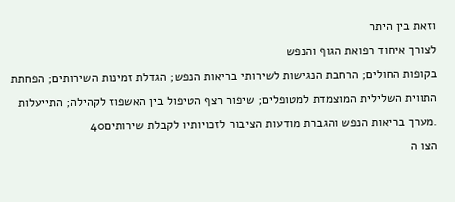וזאת בין היתר
לצורך איחוד רפואת הגוף והנפש
בקופות החולים; הרחבת הנגישות לשירותי בריאות הנפש; הגדלת זמינות השירותים; הפחתת
התווית השלילית המוצמדת למטופלים; שיפור רצף הטיפול בין האשפוז לקהילה; התייעלות
.מערך בריאות הנפש והגברת מודעות הציבור לזכויותיו לקבלת שירותים40
הצו ה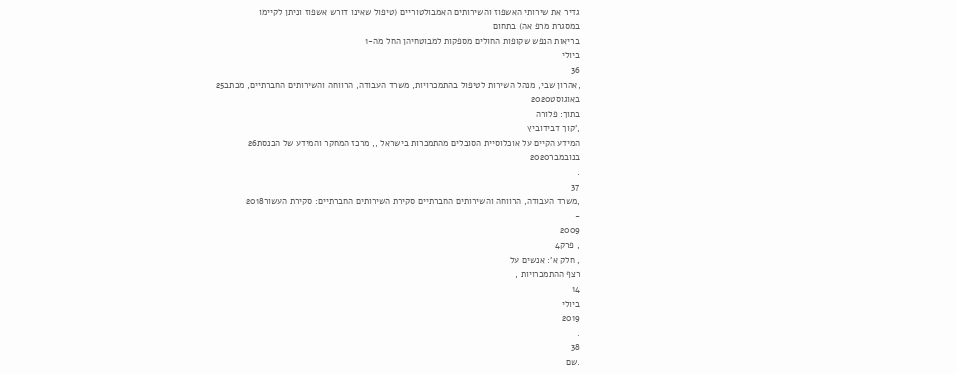גדיר את שירותי האשפוז והשירותים האמבולטוריים (טיפול שאינו דורש אשפוז וניתן לקיימו
במסגרת מרפ אה) בתחום
בריאות הנפש שקופות החולים מספקות למבוטחיהן החל מה-1
ביולי
36
,אהרון שבי, מנהל השירות לטיפול בהתמכרויות, משרד העבודה, הרווחה והשירותים החברתיים, מכתב25
באוגוסט2020
בתוך: פלורה
,'קוך דבידוביץ
המידע הקיים על אוכלוסיית הסובלים מהתמכרות בישראל ,, מרכז המחקר והמידע של הכנסת26
בנובמבר2020
.
37
,משרד העבודה, הרווחה והשירותים החברתיים סקירת השירותים החברתיים: סקירת העשור2018
-
2009
, פרק4
, חלק א': אנשים על
רצף ההתמכרויות ,
14
ביולי
2019
.
38
.שם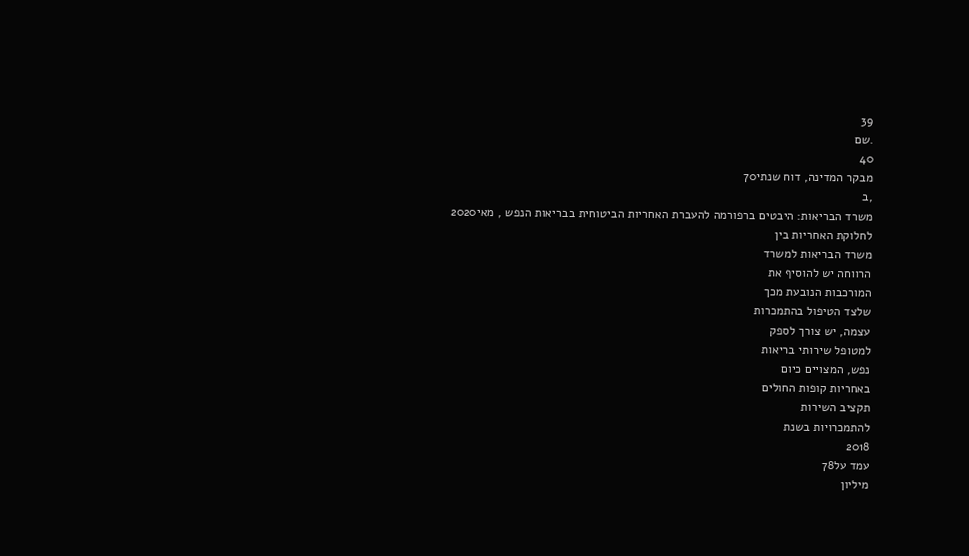39
.שם
40
מבקר המדינה, דוח שנתי70
,ב
משרד הבריאות: היבטים ברפורמה להעברת האחריות הביטוחית בבריאות הנפש , מאי2020
לחלוקת האחריות בין
משרד הבריאות למשרד
הרווחה יש להוסיף את
המורכבות הנובעת מכך
שלצד הטיפול בהתמכרות
עצמה, יש צורך לספק
למטופל שירותי בריאות
נפש, המצויים כיום
באחריות קופות החולים
תקציב השירות
להתמכרויות בשנת
2018
עמד על78
מיליון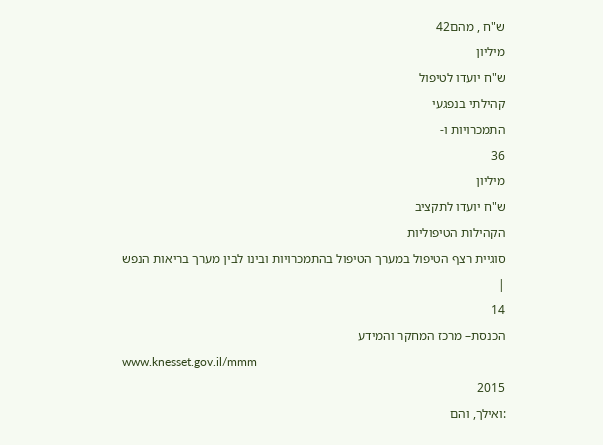ש"ח , מהם42
מיליון
ש"ח יועדו לטיפול
קהילתי בנפגעי
התמכרויות ו-
36
מיליון
ש"ח יועדו לתקציב
הקהילות הטיפוליות
סוגיית רצף הטיפול במערך הטיפול בהתמכרויות ובינו לבין מערך בריאות הנפש
|
14
הכנסת– מרכז המחקר והמידע
www.knesset.gov.il/mmm
2015
:ואילך, והם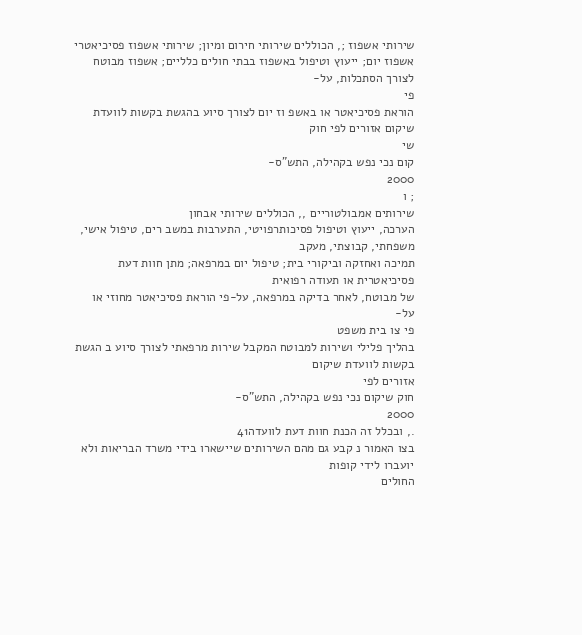שירותי אשפוז ;, הכוללים שירותי חירום ומיון; שירותי אשפוז פסיכיאטרי
אשפוז יום; ייעוץ וטיפול באשפוז בבתי חולים כלליים; אשפוז מבוטח לצורך הסתכלות, על-
פי
הוראת פסיכיאטר או באשפ וז יום לצורך סיוע בהגשת בקשות לוועדת שיקום אזורים לפי חוק
שי
קום נכי נפש בקהילה, התש"ס-
2000
; ו
שירותים אמבולטוריים ,, הכוללים שירותי אבחון
הערכה, ייעוץ וטיפול פסיכותרפויטי, התערבות במשב רים, טיפול אישי, משפחתי, קבוצתי, מעקב
תמיכה ואחזקה וביקורי בית; טיפול יום במרפאה; מתן חוות דעת פסיכיאטרית או תעודה רפואית
של מבוטח, לאחר בדיקה במרפאה, על-פי הוראת פסיכיאטר מחוזי או על-
פי צו בית משפט
בהליך פלילי ושירות למבוטח המקבל שירות מרפאתי לצורך סיוע ב הגשת בקשות לוועדת שיקום
אזורים לפי
חוק שיקום נכי נפש בקהילה, התש"ס-
2000
., ובכלל זה הכנת חוות דעת לוועדה41
בצו האמור נ קבע גם מהם השירותים שיישארו בידי משרד הבריאות ולא יועברו לידי קופות
החולים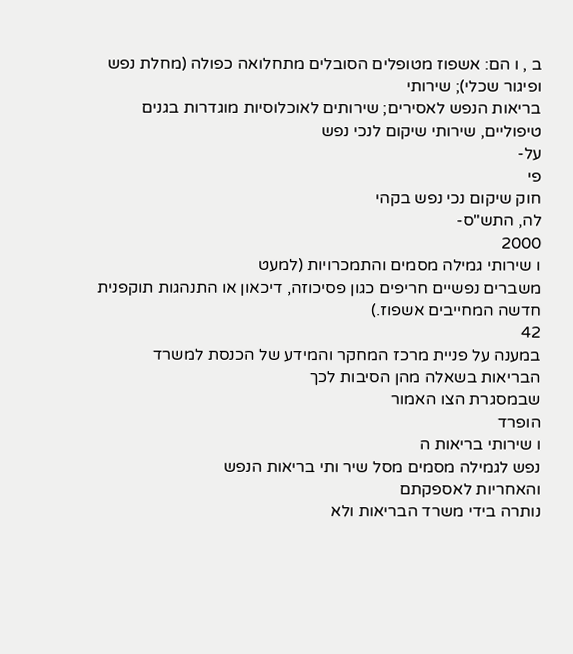ב , ו הם: אשפוז מטופלים הסובלים מתחלואה כפולה (מחלת נפש ופיגור שכלי); שירותי
בריאות הנפש לאסירים; שירותים לאוכלוסיות מוגדרות בגנים טיפוליים, שירותי שיקום לנכי נפש
על-
פי
חוק שיקום נכי נפש בקהי
לה, התש"ס-
2000
ו שירותי גמילה מסמים והתמכרויות (למעט
משברים נפשיים חריפים כגון פסיכוזה, דיכאון או התנהגות תוקפנית חדשה המחייבים אשפוז.)
42
במענה על פניית מרכז המחקר והמידע של הכנסת למשרד הבריאות בשאלה מהן הסיבות לכך
שבמסגרת הצו האמור
הופרד
ו שירותי בריאות ה
נפש לגמילה מסמים מסל שיר ותי בריאות הנפש
והאחריות לאספקתם
נותרה בידי משרד הבריאות ולא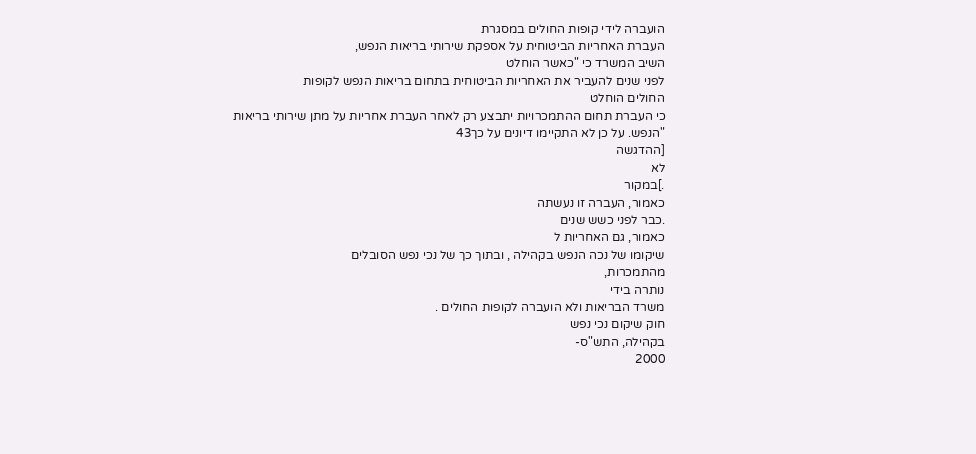הועברה לידי קופות החולים במסגרת
העברת האחריות הביטוחית על אספקת שירותי בריאות הנפש,
השיב המשרד כי "כאשר הוחלט
לפני שנים להעביר את האחריות הביטוחית בתחום בריאות הנפש לקופות
החולים הוחלט
כי העברת תחום ההתמכרויות יתבצע רק לאחר העברת אחריות על מתן שירותי בריאות
"הנפש. על כן לא התקיימו דיונים על כך43
[ההדגשה
לא
.]במקור
כאמור, העברה זו נעשתה
.כבר לפני כשש שנים
כאמור, גם האחריות ל
שיקומו של נכה הנפש בקהילה , ובתוך כך של נכי נפש הסובלים
מהתמכרות,
נותרה בידי
משרד הבריאות ולא הועברה לקופות החולים .
חוק שיקום נכי נפש
בקהילה, התש"ס-
2000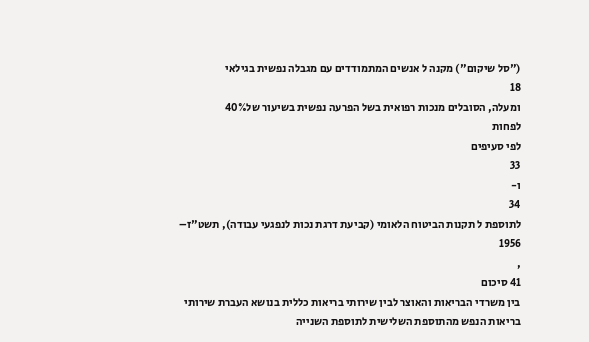("סל שיקום") מקנה ל אנשים המתמודדים עם מגבלה נפשית בגילאי
18
ומעלה, הסובלים מנכות רפואית בשל הפרעה נפשית בשיעור של40%
לפחות
לפי סעיפים
33
ו-
34
לתוספת ל תקנות הביטוח הלאומי (קביעת דרגת נכות לנפגעי עבודה), תשט"ז–
1956
,
41 סיכום
בין משרדי הבריאות והאוצר לבין שירותי בריאות כללית בנושא העברת שירותי בריאות הנפש מהתוספת השלישית לתוספת השנייה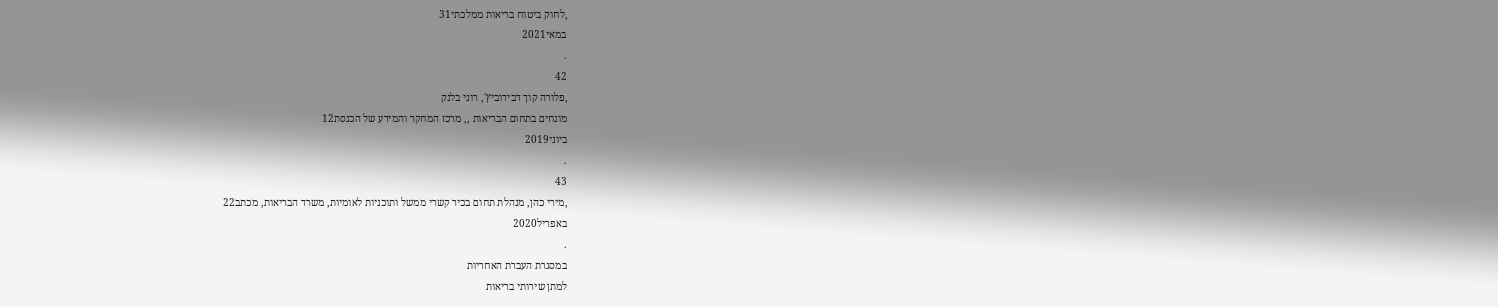,לחוק ביטוח בריאות ממלכתי31
במאי2021
.
42
,פלורה קוך דבידוביץ', רוני בלנק
מונחים בתחום הבריאות ,, מרכז המחקר והמידע של הכנסת12
ביוני2019
.
43
,מירי כהן, מנהלת תחום בכיר קשרי ממשל ותוכניות לאומיות, משרד הבריאות, מכתב22
באפריל2020
.
במסגרת העברת האחריות
למתן שירותי בריאות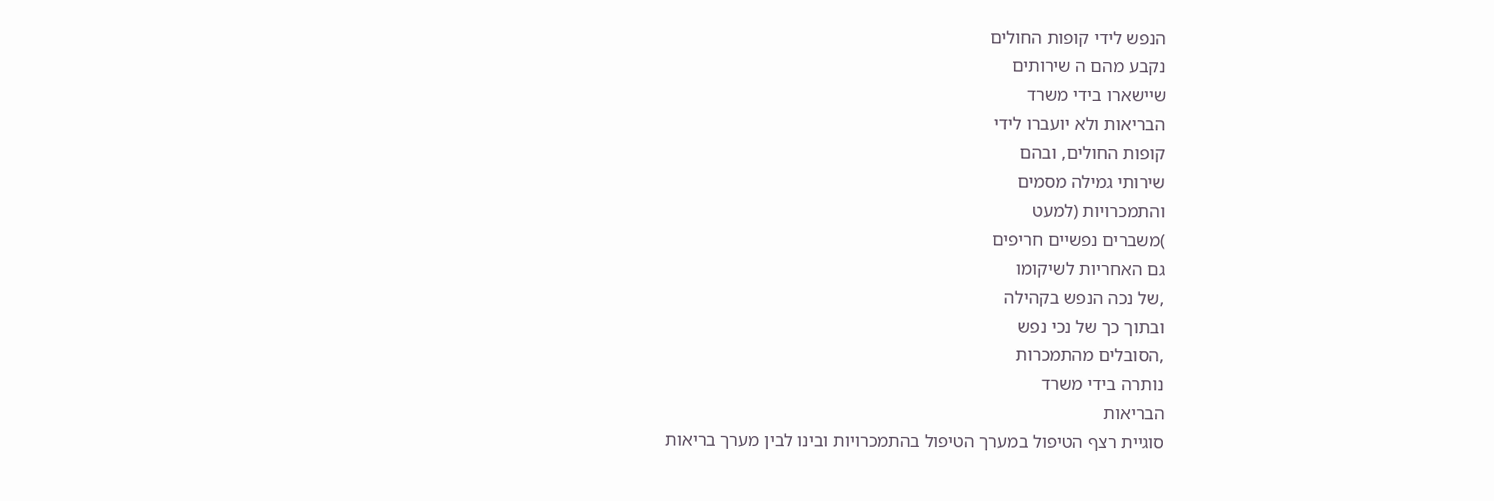הנפש לידי קופות החולים
נקבע מהם ה שירותים
שיישארו בידי משרד
הבריאות ולא יועברו לידי
קופות החולים, ובהם
שירותי גמילה מסמים
והתמכרויות (למעט
)משברים נפשיים חריפים
גם האחריות לשיקומו
,של נכה הנפש בקהילה
ובתוך כך של נכי נפש
,הסובלים מהתמכרות
נותרה בידי משרד
הבריאות
סוגיית רצף הטיפול במערך הטיפול בהתמכרויות ובינו לבין מערך בריאות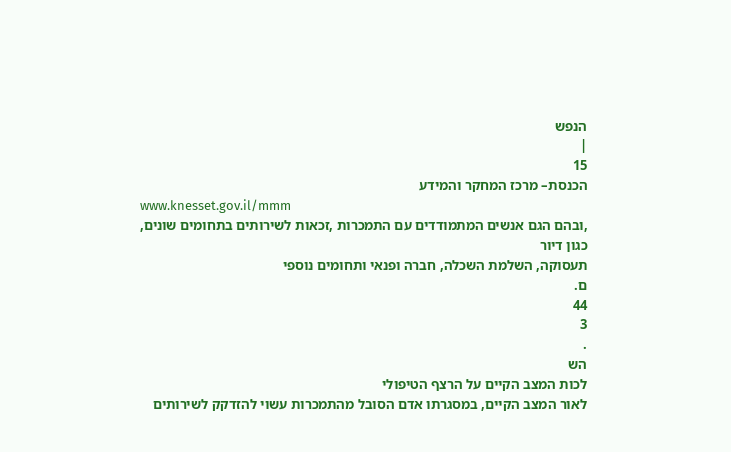הנפש
|
15
הכנסת– מרכז המחקר והמידע
www.knesset.gov.il/mmm
,ובהם הגם אנשים המתמודדים עם התמכרות ,זכאות לשירותים בתחומים שונים, כגון דיור
תעסוקה, השלמת השכלה, חברה ופנאי ותחומים נוספי
ם.
44
3
.
הש
לכות המצב הקיים על הרצף הטיפולי
לאור המצב הקיים, במסגרתו אדם הסובל מהתמכרות עשוי להזדקק לשירותים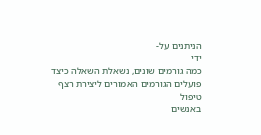הניתנים על-
ידי
כמה גורמים שונים, נשאלת השאלה כיצד פועלים הגורמים האמורים ליצירת רצף טיפול
באנשים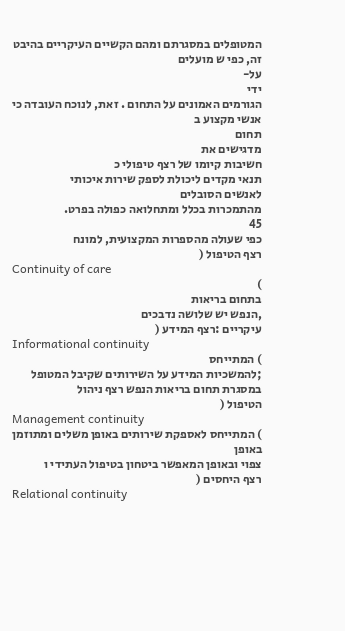המטופלים במסגרתם ומהם הקשיים העיקריים בהיבט זה, כפי ש מועלים
על-
ידי
הגורמים האמונים על התחום . זאת, לנוכח העובדה כי
אנשי מקצוע ב
תחום
מדגישים את
חשיבות קיומו של רצף טיפולי כ
תנאי מקדים ליכולת לספק שירות איכותי
לאנשים הסובלים
מהתמכרות בכלל ומתחלואה כפולה בפרט.
45
כפי שעולה מהספרות המקצועית, למונח
רצף הטיפול (
Continuity of care
)
בתחום בריאות
,הנפש יש שלושה נדבכים
עיקריים :רצף המידע (
Informational continuity
) המתייחס
;להמשכיות המידע על השירותים שקיבל המטופל במסגרת תחום בריאות הנפש רצף ניהול
הטיפול (
Management continuity
) המתייחס לאספקת שירותים באופן משלים ומתוזמן באופן
צפוי ובאופן המאפשר ביטחון בטיפול העתידי ו
רצף היחסים (
Relational continuity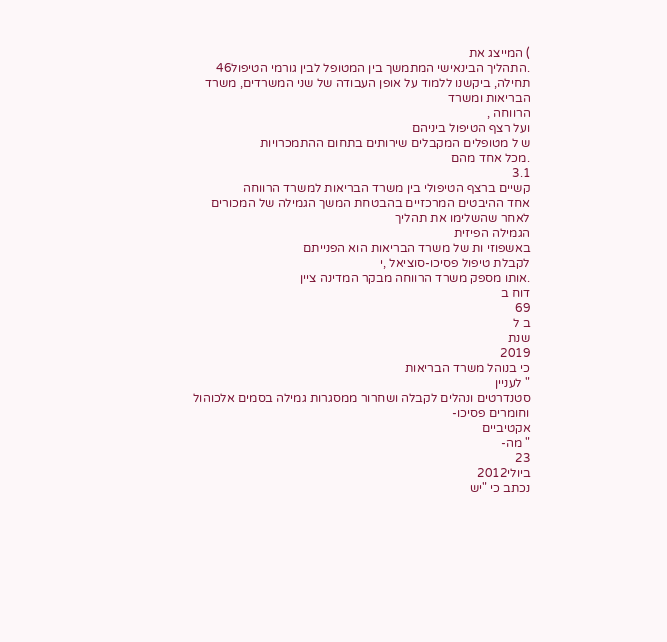) המייצג את
.התהליך הבינאישי המתמשך בין המטופל לבין גורמי הטיפול46
תחילה, ביקשנו ללמוד על אופן העבודה של שני המשרדים, משרד הבריאות ומשרד
הרווחה ,
ועל רצף הטיפול ביניהם
ש ל מטופלים המקבלים שירותים בתחום ההתמכרויות
.מכל אחד מהם
3.1
קשיים ברצף הטיפולי בין משרד הבריאות למשרד הרווחה
אחד ההיבטים המרכזיים בהבטחת המשך הגמילה של המכורים לאחר שהשלימו את תהליך
הגמילה הפיזית
באשפוזי ות של משרד הבריאות הוא הפנייתם
לקבלת טיפול פסיכו-סוציאל ,י
.אותו מספק משרד הרווחה מבקר המדינה ציין
דוח ב
69
ב ל
שנת
2019
כי בנוהל משרד הבריאות
" לעניין
סטנדרטים ונהלים לקבלה ושחרור ממסגרות גמילה בסמים אלכוהול וחומרים פסיכו-
אקטיביים
" מה-
23
ביולי2012
נכתב כי "יש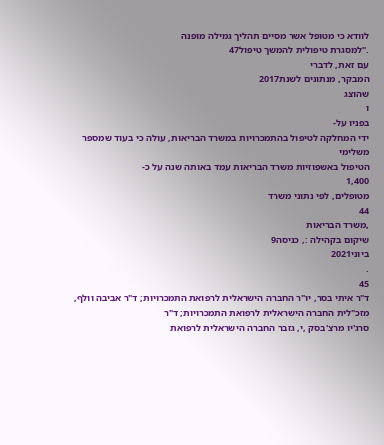לוודא כי מטופל אשר מסיים תהליך גמילה מופנה
."למסגרת טיפולית להמשך טיפול47
עם זאת, לדברי
המבקר, מנתונים לשנת2017
שהוצג
ו
בפניו על-
ידי המחלקה לטיפול בהתמכרויות במשרד הבריאות, עולה כי בעוד שמספר משלימי
הטיפול באשפוזיות משרד הבריאות עמד באותה שנה על כ-
1,400
מטופלים, לפי נתוני משרד
44
,משרד הבריאות
שיקום בקהילה :, כניסה9
ביוני2021
.
45
ד"ר איתי בסר, יו"ר החברה הישראלית לרפואת התמכרויות; ד"ר אביבה וולף, מזכ"לית החברה הישראלית לרפואת התמכרויות; ד"ר
סרג'יו מרצ'בסק ,י, גזבר החברה הישראלית לרפואת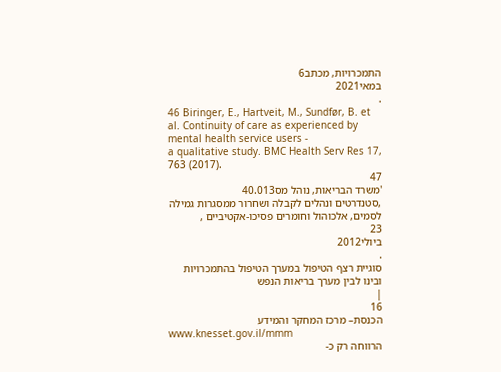התמכרויות, מכתב6
במאי2021
.
46 Biringer, E., Hartveit, M., Sundfør, B. et al. Continuity of care as experienced by mental health service users -
a qualitative study. BMC Health Serv Res 17, 763 (2017).
47
'משרד הבריאות, נוהל מס40.013
,סטנדרטים ונהלים לקבלה ושחרור ממסגרות גמילה לסמים, אלכוהול וחומרים פסיכו-אקטיביים ,
23
ביולי2012
.
סוגיית רצף הטיפול במערך הטיפול בהתמכרויות ובינו לבין מערך בריאות הנפש
|
16
הכנסת– מרכז המחקר והמידע
www.knesset.gov.il/mmm
הרווחה רק כ-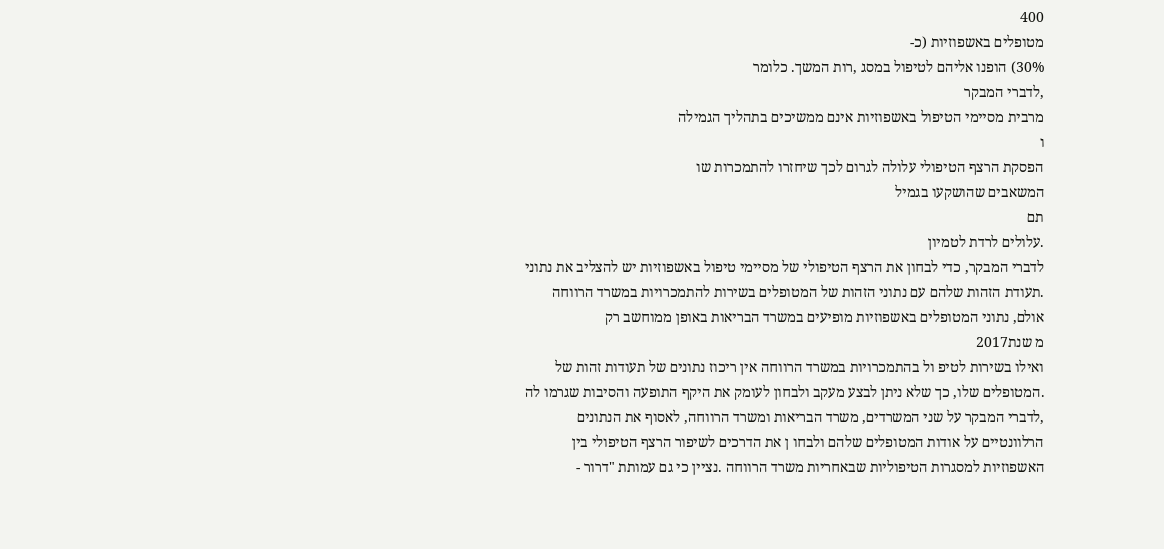400
מטופלים באשפוזיות (כ-
30%) הופנו אליהם לטיפול במסג ,רות המשך. כלומר
,לדברי המבקר
מרבית מסיימי הטיפול באשפוזיות אינם ממשיכים בתהליך הגמילה
ו
הפסקת הרצף הטיפולי עלולה לגרום לכך שיחזרו להתמכרות שו
המשאבים שהושקעו בגמיל
תם
.עלולים לרדת לטמיון
לדברי המבקר, כדי לבחון את הרצף הטיפולי של מסיימי טיפול באשפוזיות יש להצליב את נתוני
.תעודת הזהות שלהם עם נתוני הזהות של המטופלים בשירות להתמכרויות במשרד הרווחה
אולם, נתוני המטופלים באשפוזיות מופיעים במשרד הבריאות באופן ממוחשב רק
מ שנת2017
ואילו בשירות לטיפ ול בהתמכרויות במשרד הרווחה אין ריכוז נתונים של תעודות זהות של
.המטופלים שלו, כך שלא ניתן לבצע מעקב ולבחון לעומק את היקף התופעה והסיבות שגרמו לה
,לדברי המבקר על שני המשרדים, משרד הבריאות ומשרד הרווחה, לאסוף את הנתונים
הרלוונטיים על אודות המטופלים שלהם ולבחו ן את הדרכים לשיפור הרצף הטיפולי בין
האשפוזיות למסגרות הטיפוליות שבאחריות משרד הרווחה .נציין כי גם עמותת "דרור -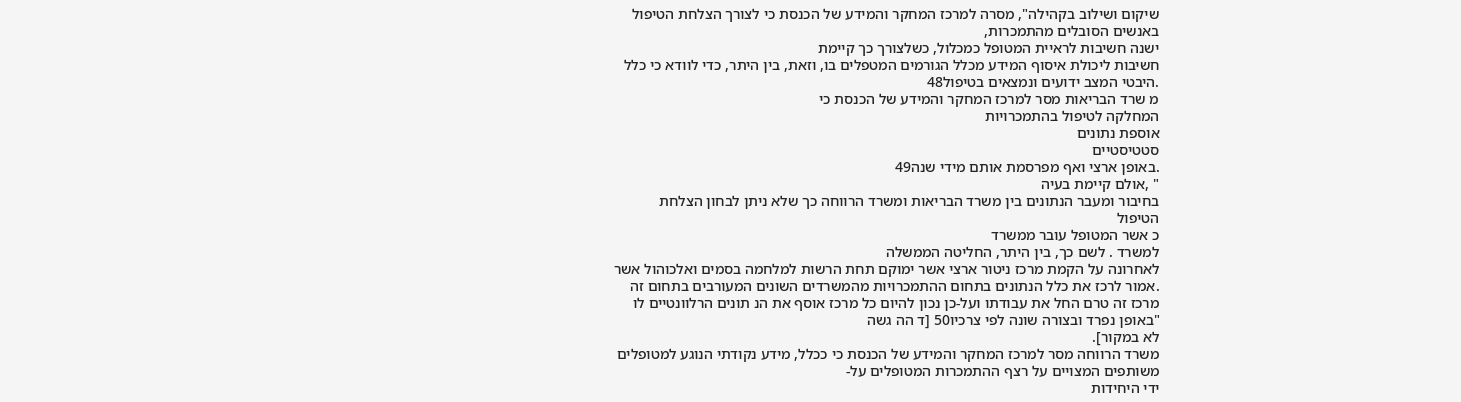שיקום ושילוב בקהילה", מסרה למרכז המחקר והמידע של הכנסת כי לצורך הצלחת הטיפול
באנשים הסובלים מהתמכרות,
ישנה חשיבות לראיית המטופל כמכלול, כשלצורך כך קיימת
חשיבות ליכולת איסוף המידע מכלל הגורמים המטפלים בו, וזאת, בין היתר, כדי לוודא כי כלל
.היבטי המצב ידועים ונמצאים בטיפול48
מ שרד הבריאות מסר למרכז המחקר והמידע של הכנסת כי
המחלקה לטיפול בהתמכרויות
אוספת נתונים
סטטיסטיים
.באופן ארצי ואף מפרסמת אותם מידי שנה49
" ,אולם קיימת בעיה
בחיבור ומעבר הנתונים בין משרד הבריאות ומשרד הרווחה כך שלא ניתן לבחון הצלחת
הטיפול
כ אשר המטופל עובר ממשרד
למשרד . לשם כך, בין היתר, החליטה הממשלה
לאחרונה על הקמת מרכז ניטור ארצי אשר ימוקם תחת הרשות למלחמה בסמים ואלכוהול אשר
.אמור לרכז את כלל הנתונים בתחום ההתמכרויות מהמשרדים השונים המעורבים בתחום זה
מרכז זה טרם החל את עבודתו ועל-כן נכון להיום כל מרכז אוסף את הנ תונים הרלוונטיים לו
"באופן נפרד ובצורה שונה לפי צרכיו50 [ד הה גשה
לא במקור].
משרד הרווחה מסר למרכז המחקר והמידע של הכנסת כי ככלל, מידע נקודתי הנוגע למטופלים
משותפים המצויים על רצף ההתמכרות המטופלים על-
ידי היחידות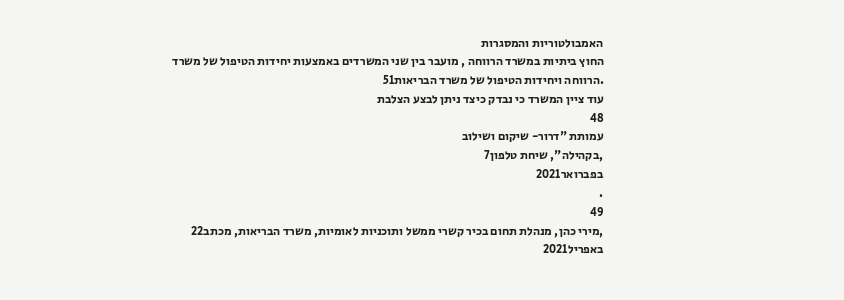האמבולטוריות והמסגרות
החוץ ביתיות במשרד הרווחה , מועבר בין שני המשרדים באמצעות יחידות הטיפול של משרד
.הרווחה ויחידות הטיפול של משרד הבריאות51
עוד ציין המשרד כי נבדק כיצד ניתן לבצע הצלבת
48
עמותת "דרור- שיקום ושילוב
,בקהילה", שיחת טלפון7
בפברואר2021
.
49
,מירי כהן, מנהלת תחום בכיר קשרי ממשל ותוכניות לאומיות, משרד הבריאות, מכתב22
באפריל2021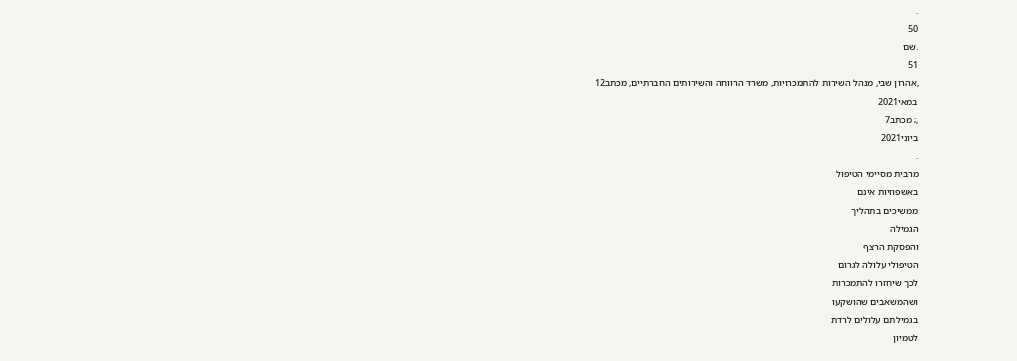.
50
.שם
51
,אהרון שבי, מנהל השירות להתמכרויות, משרד הרווחה והשירותים החברתיים, מכתב12
במאי2021
,; מכתב7
ביוני2021
.
מרבית מסיימי הטיפול
באשפוזיות אינם
ממשיכים בתהליך
הגמילה
והפסקת הרצף
הטיפולי עלולה לגרום
לכך שיחזרו להתמכרות
ושהמשאבים שהושקעו
בגמילתם עלולים לרדת
לטמיון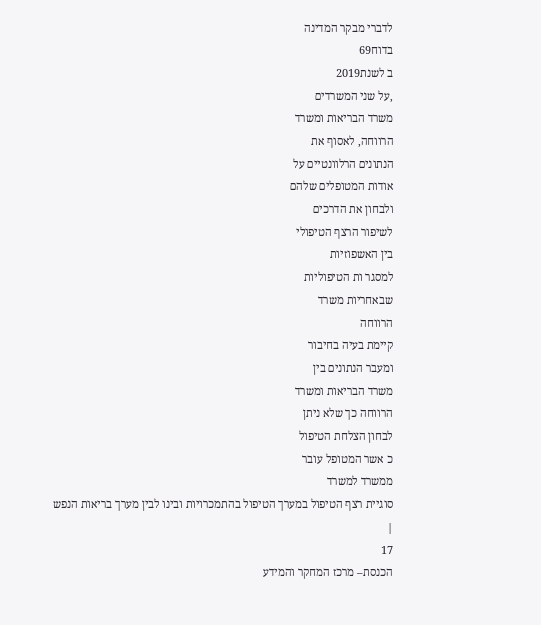לדברי מבקר המדינה
בדוח69
ב לשנת2019
,על שני המשרדים
משרד הבריאות ומשרד
הרווחה, לאסוף את
הנתונים הרלוונטיים על
אודות המטופלים שלהם
ולבחון את הדרכים
לשיפור הרצף הטיפולי
בין האשפוזיות
למסגר ות הטיפוליות
שבאחריות משרד
הרווחה
קיימת בעיה בחיבור
ומעבר הנתונים בין
משרד הבריאות ומשרד
הרווחה כך שלא ניתן
לבחון הצלחת הטיפול
כ אשר המטופל עובר
ממשרד למשרד
סוגיית רצף הטיפול במערך הטיפול בהתמכרויות ובינו לבין מערך בריאות הנפש
|
17
הכנסת– מרכז המחקר והמידע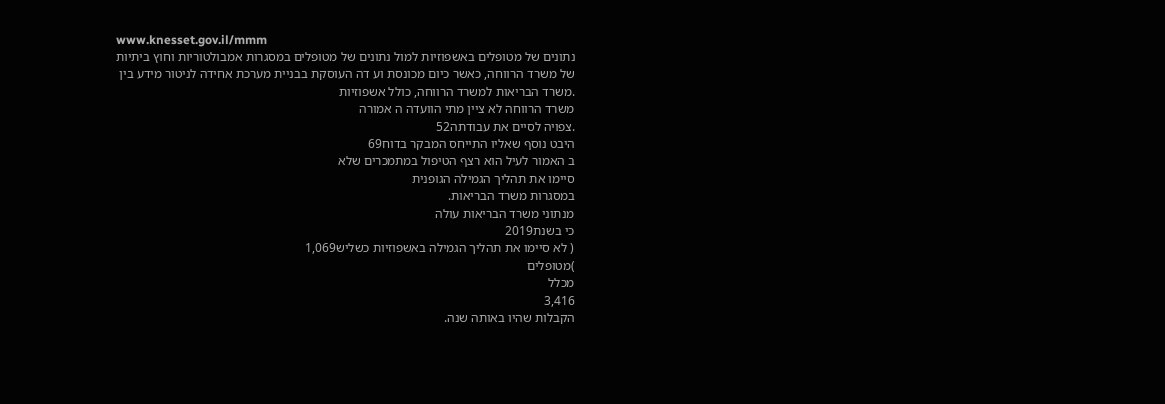www.knesset.gov.il/mmm
נתונים של מטופלים באשפוזיות למול נתונים של מטופלים במסגרות אמבולטוריות וחוץ ביתיות
של משרד הרווחה, כאשר כיום מכונסת וע דה העוסקת בבניית מערכת אחידה לניטור מידע בין
.משרד הבריאות למשרד הרווחה, כולל אשפוזיות
משרד הרווחה לא ציין מתי הוועדה ה אמורה
.צפויה לסיים את עבודתה52
היבט נוסף שאליו התייחס המבקר בדוח69
ב האמור לעיל הוא רצף הטיפול במתמכרים שלא
סיימו את תהליך הגמילה הגופנית
במסגרות משרד הבריאות.
מנתוני משרד הבריאות עולה
כי בשנת2019
( לא סיימו את תהליך הגמילה באשפוזיות כשליש1,069
)מטופלים
מכלל
3,416
הקבלות שהיו באותה שנה.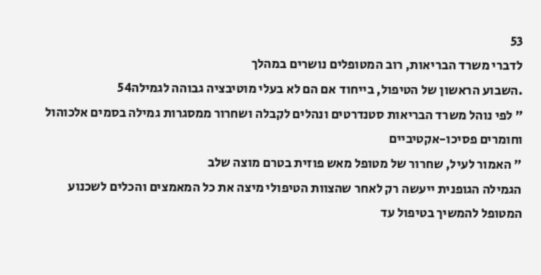53
לדברי משרד הבריאות, רוב המטופלים נושרים במהלך
.השבוע הראשון של הטיפול, בייחוד אם הם לא בעלי מוטיבציה גבוהה לגמילה54
" לפי נוהל משרד הבריאות סטנדרטים ונהלים לקבלה ושחרור ממסגרות גמילה בסמים אלכוהול
וחומרים פסיכו-אקטיביים
" האמור לעיל, שחרור של מטופל מאש פוזית בטרם מוצה שלב
הגמילה הגופנית ייעשה רק לאחר שהצוות הטיפולי מיצה את כל המאמצים והכלים לשכנוע
המטופל להמשיך בטיפול עד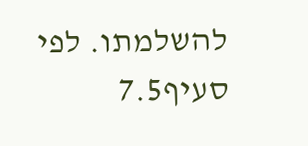להשלמתו. לפי סעיף7.5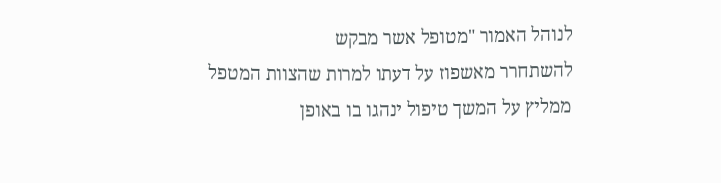לנוהל האמור "מטופל אשר מבקש
להשתחרר מאשפוז על דעתו למרות שהצוות המטפל ממליץ על המשך טיפול ינהגו בו באופן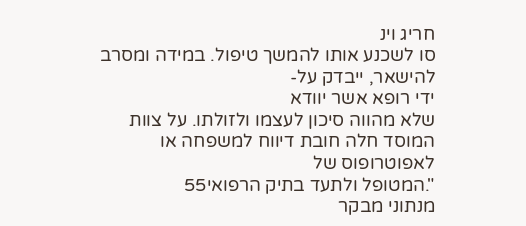חריג וינ
סו לשכנע אותו להמשך טיפול. במידה ומסרב להישאר, ייבדק על-
ידי רופא אשר יוודא
שלא מהווה סיכון לעצמו ולזולתו. על צוות המוסד חלה חובת דיווח למשפחה או לאפוטרופוס של
".המטופל ולתעד בתיק הרפואי55
מנתוני מבקר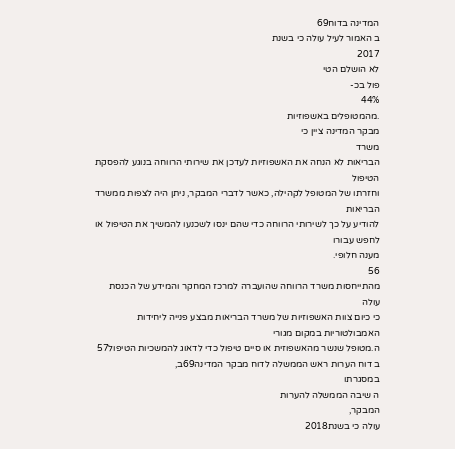המדינה בדוח69
ב האמור לעיל עולה כי בשנת
2017
לא הושלם הטי
פול בכ-
44%
.מהמטופלים באשפוזיות
מבקר המדינה ציין כי
משרד
הבריאות לא הנחה את האשפוזיות לעדכן את שירותי הרווחה בנוגע להפסקת הטיפול
וחזרתו של המטופל לקהילה, כאשר לדברי המבקר, ניתן היה לצפות ממשרד הבריאות
להודיע על כך לשירותי הרווחה כדי שהם ינסו לשכנעו להמשיך את הטיפול או לחפש עבורו
מענה חלופי.
56
מהתייחסות משרד הרווחה שהועברה למרכז המחקר והמידע של הכנסת עולה
כי כיום צוות האשפוזיות של משרד הבריאות מבצע פנייה ליחידות האמבולטוריות במקום מגורי
ה.מטופל שנשר מהאשפוזית או סיים טיפול כדי לדאוג להמשכיות הטיפול57
ב דוח הערות ראש הממשלה לדוח מבקר המדינה69ב,
במסגרתו
ה שיבה הממשלה להערות
המבקר,
עולה כי בשנת2018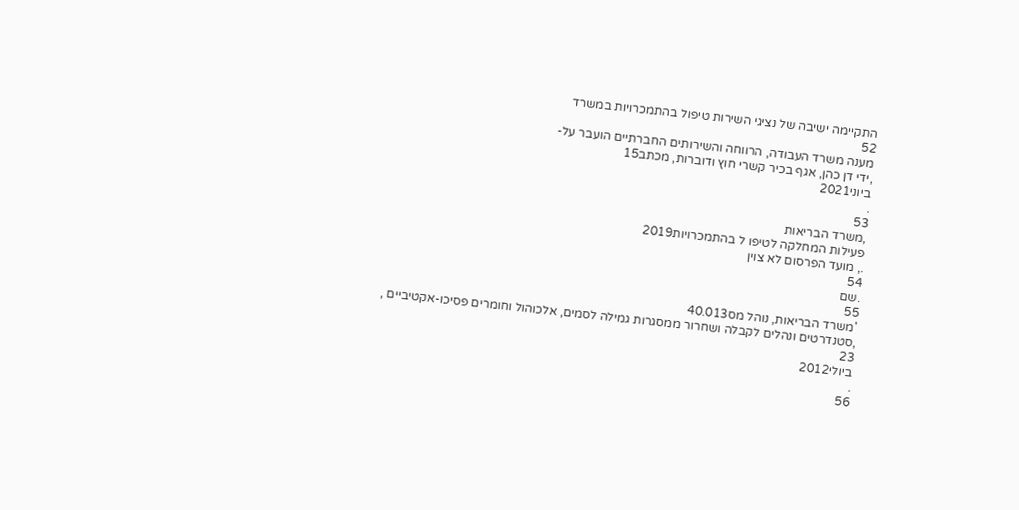התקיימה ישיבה של נציגי השירות טיפול בהתמכרויות במשרד
52
מענה משרד העבודה, הרווחה והשירותים החברתיים הועבר על-
,ידי דן כהן, אגף בכיר קשרי חוץ ודוברות, מכתב15
ביוני2021
.
53
,משרד הבריאות
פעילות המחלקה לטיפו ל בהתמכרויות2019
., מועד הפרסום לא צוין
54
.שם
55
'משרד הבריאות, נוהל מס40.013
,סטנדרטים ונהלים לקבלה ושחרור ממסגרות גמילה לסמים, אלכוהול וחומרים פסיכו-אקטיביים ,
23
ביולי2012
.
56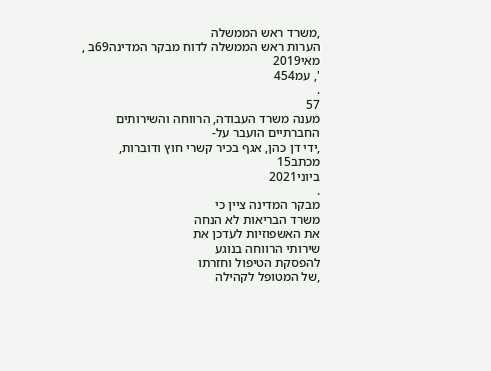,משרד ראש הממשלה
הערות ראש הממשלה לדוח מבקר המדינה69ב , מאי2019
', עמ454
.
57
מענה משרד העבודה, הרווחה והשירותים החברתיים הועבר על-
,ידי דן כהן, אגף בכיר קשרי חוץ ודוברות, מכתב15
ביוני2021
.
מבקר המדינה ציין כי
משרד הבריאות לא הנחה
את האשפוזיות לעדכן את
שירותי הרווחה בנוגע
להפסקת הטיפול וחזרתו
,של המטופל לקהילה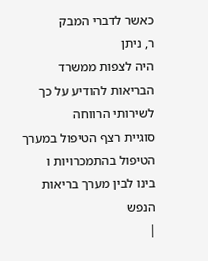כאשר לדברי המבק
ר, ניתן
היה לצפות ממשרד
הבריאות להודיע על כך
לשירותי הרווחה
סוגיית רצף הטיפול במערך הטיפול בהתמכרויות ו
בינו לבין מערך בריאות הנפש
|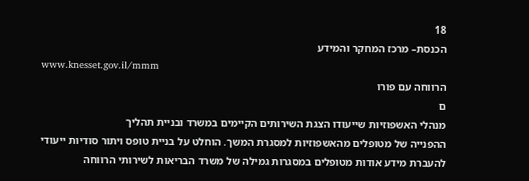18
הכנסת– מרכז המחקר והמידע
www.knesset.gov.il/mmm
הרווחה עם פורו
ם
מנהלי האשפוזיות שייעודו הצגת השירותים הקיימים במשרד ובניית תהליך
ההפנייה של מטופלים מהאשפוזיות למסגרת המשך. הוחלט על בניית טופס ויתור סודיות ייעודי
להעברת מידע אודות מטופלים במסגרות גמילה של משרד הבריאות לשירותי הרווחה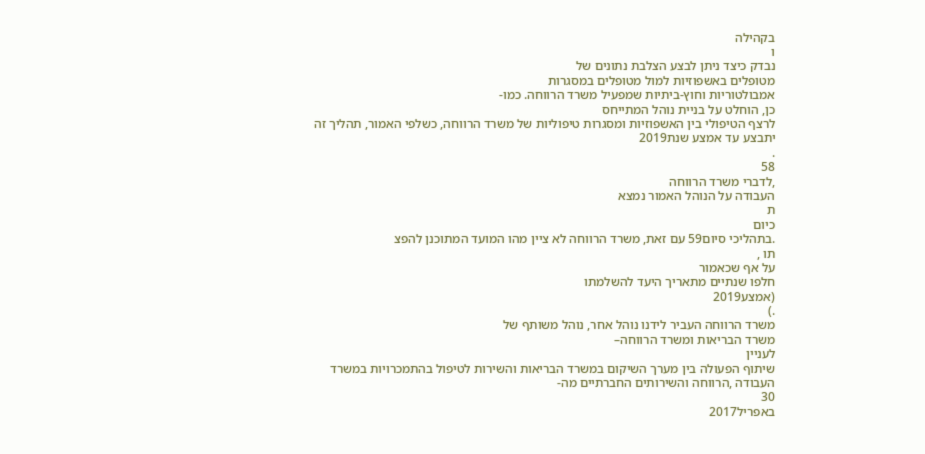בקהילה
ו
נבדק כיצד ניתן לבצע הצלבת נתונים של
מטופלים באשפוזיות למול מטופלים במסגרות
אמבולטוריות וחוץ-ביתיות שמפעיל משרד הרווחה. כמו-
כן, הוחלט על בניית נוהל המתייחס
לרצף הטיפולי בין האשפוזיות ומסגרות טיפוליות של משרד הרווחה, כשלפי האמור, תהליך זה
יתבצע עד אמצע שנת2019
.
58
,לדברי משרד הרווחה
העבודה על הנוהל האמור נמצא
ת
כיום
.בתהליכי סיום59 עם זאת, משרד הרווחה לא ציין מהו המועד המתוכנן להפצ
תו ,
על אף שכאמור
חלפו שנתיים מתאריך היעד להשלמתו
(אמצע2019
.)
משרד הרווחה העביר לידנו נוהל אחר, נוהל משותף של
משרד הבריאות ומשרד הרווחה–
לעניין
שיתוף הפעולה בין מערך השיקום במשרד הבריאות והשירות לטיפול בהתמכרויות במשרד
העבודה ,הרווחה והשירותים החברתיים מה-
30
באפריל2017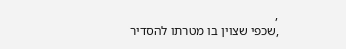,
,שכפי שצוין בו מטרתו להסדיר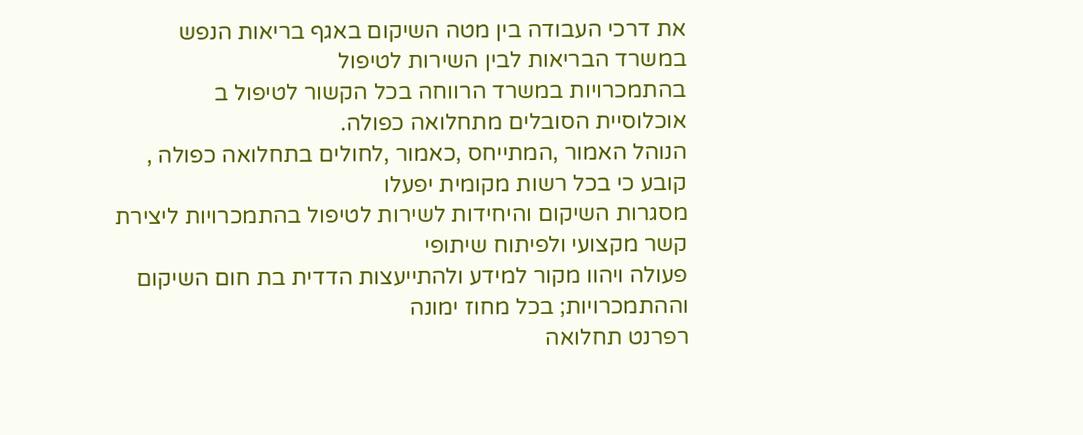את דרכי העבודה בין מטה השיקום באגף בריאות הנפש במשרד הבריאות לבין השירות לטיפול
בהתמכרויות במשרד הרווחה בכל הקשור לטיפול ב
אוכלוסיית הסובלים מתחלואה כפולה.
הנוהל האמור ,המתייחס ,כאמור ,לחולים בתחלואה כפולה ,
קובע כי בכל רשות מקומית יפעלו
מסגרות השיקום והיחידות לשירות לטיפול בהתמכרויות ליצירת קשר מקצועי ולפיתוח שיתופי
פעולה ויהוו מקור למידע ולהתייעצות הדדית בת חום השיקום וההתמכרויות; בכל מחוז ימונה
רפרנט תחלואה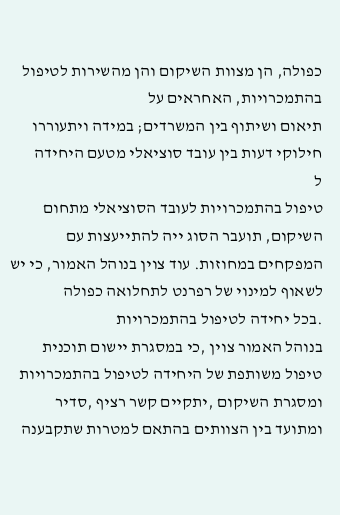כפולה, הן מצוות השיקום והן מהשירות לטיפול בהתמכרויות, האחראים על
תיאום ושיתוף בין המשרדים; במידה ויתעוררו חילוקי דעות בין עובד סוציאלי מטעם היחידה
ל
טיפול בהתמכרויות לעובד הסוציאלי מתחום השיקום, תועבר הסוג ייה להתייעצות עם
המפקחים במחוזות. עוד צוין בנוהל האמור, כי יש לשאוף למינוי של רפרנט לתחלואה כפולה
.בכל יחידה לטיפול בהתמכרויות
בנוהל האמור צוין ,כי במסגרת יישום תוכנית טיפול משותפת של היחידה לטיפול בהתמכרויות
ומסגרת השיקום ,יתקיים קשר רציף ,סדיר ומתועד בין הצוותים בהתאם למטרות שתקבענה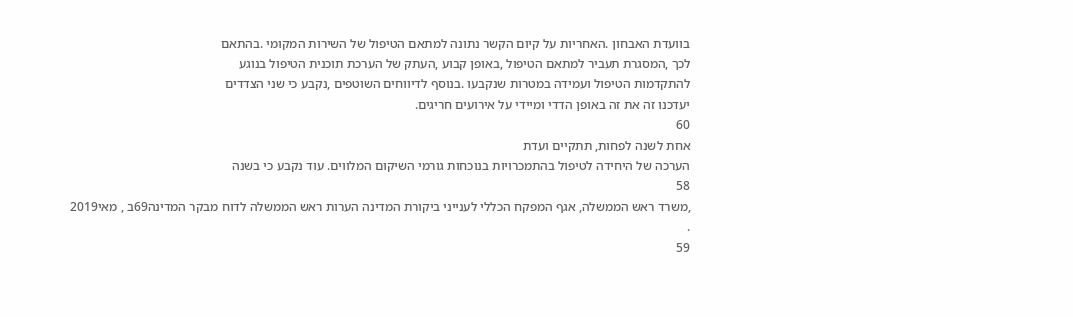בוועדת האבחון .האחריות על קיום הקשר נתונה למתאם הטיפול של השירות המקומי .בהתאם
לכך ,המסגרת תעביר למתאם הטיפול ,באופן קבוע ,העתק של הערכת תוכנית הטיפול בנוגע
להתקדמות הטיפול ועמידה במטרות שנקבעו .בנוסף לדיווחים השוטפים ,נקבע כי שני הצדדים
יעדכנו זה את זה באופן הדדי ומיידי על אירועים חריגים.
60
אחת לשנה לפחות, תתקיים ועדת
הערכה של היחידה לטיפול בהתמכרויות בנוכחות גורמי השיקום המלווים. עוד נקבע כי בשנה
58
,משרד ראש הממשלה, אגף המפקח הכללי לענייני ביקורת המדינה הערות ראש הממשלה לדוח מבקר המדינה69ב , מאי2019
.
59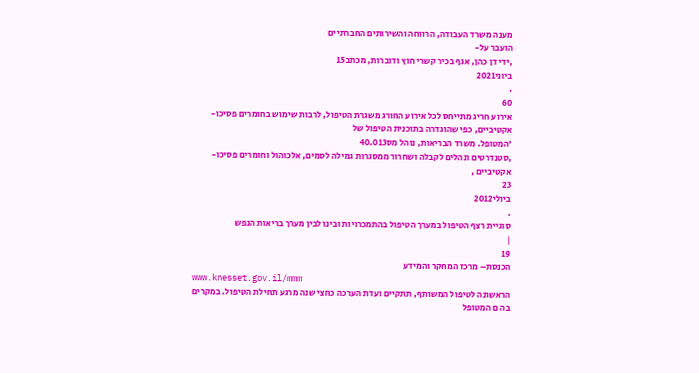מענה משרד העבודה, הרווחה והשירותים החברתיים
הועבר על-
,ידי דן כהן, אגף בכיר קשרי חוץ ודוברות, מכתב15
ביוני2021
.
60
אירוע חריג מתייחס לכל אירוע החורג משגרת הטיפול, לרבות שימוש בחומרים פסיכו-
אקטיביים, כפי שהוגדרה בתוכנית הטיפול של
'המטופל. משרד הבריאות, נוהל מס40.013
,סטנדרטים ונהלים לקבלה ושחרור ממסגרות גמילה לסמים, אלכוהול וחומרים פסיכו-
אקטיביים ,
23
ביולי2012
.
סוגיית רצף הטיפול במערך הטיפול בהתמכרויות ובינו לבין מערך בריאות הנפש
|
19
הכנסת– מרכז המחקר והמידע
www.knesset.gov.il/mmm
הראשונה לטיפול המשותף, תתקיים ועדת הערכה כחצי שנה מרגע תחילת הטיפול. במקרים
בה ם המטופל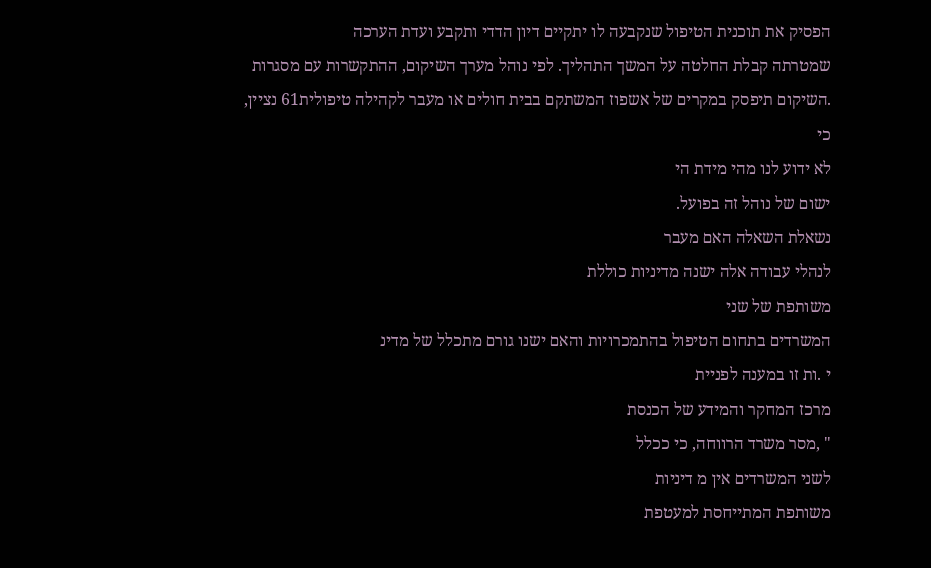הפסיק את תוכנית הטיפול שנקבעה לו יתקיים דיון הדדי ותקבע ועדת הערכה
שמטרתה קבלת החלטה על המשך התהליך. לפי נוהל מערך השיקום, ההתקשרות עם מסגרות
.השיקום תיפסק במקרים של אשפוז המשתקם בבית חולים או מעבר לקהילה טיפולית61 נציין,
כי
לא ידוע לנו מהי מידת הי
ישום של נוהל זה בפועל.
נשאלת השאלה האם מעבר
לנהלי עבודה אלה ישנה מדיניות כוללת
משותפת של שני
המשרדים בתחום הטיפול בהתמכרויות והאם ישנו גורם מתכלל של מדינ
י .ות זו במענה לפניית
מרכז המחקר והמידע של הכנסת
" ,מסר משרד הרווחה, כי ככלל
לשני המשרדים אין מ דיניות
משותפת המתייחסת למעטפת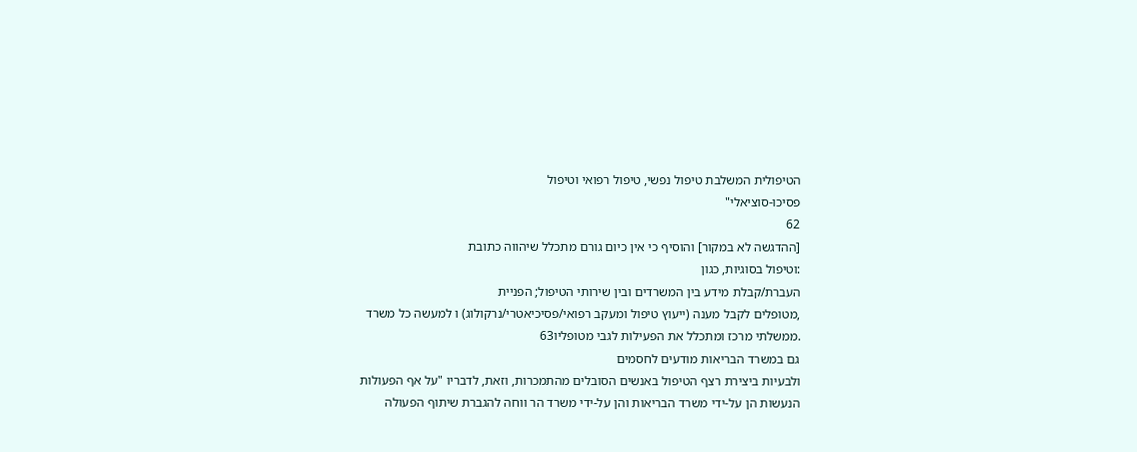הטיפולית המשלבת טיפול נפשי, טיפול רפואי וטיפול
פסיכו-סוציאלי"
62
[ההדגשה לא במקור] והוסיף כי אין כיום גורם מתכלל שיהווה כתובת
:וטיפול בסוגיות, כגון
העברת/קבלת מידע בין המשרדים ובין שירותי הטיפול; הפניית
,מטופלים לקבל מענה (ייעוץ טיפול ומעקב רפואי/פסיכיאטרי/נרקולוג) ו למעשה כל משרד
.ממשלתי מרכז ומתכלל את הפעילות לגבי מטופליו63
גם במשרד הבריאות מודעים לחסמים
ולבעיות ביצירת רצף הטיפול באנשים הסובלים מהתמכרות, וזאת, לדבריו "על אף הפעולות
הנעשות הן על-ידי משרד הבריאות והן על-ידי משרד הר ווחה להגברת שיתוף הפעולה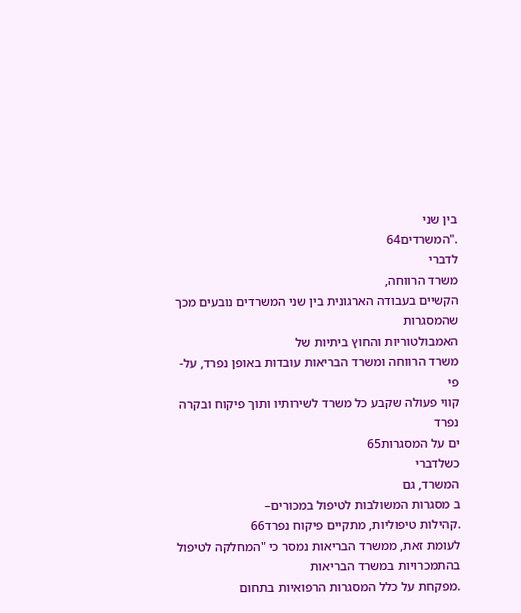בין שני
."המשרדים64
לדברי
משרד הרווחה,
הקשיים בעבודה הארגונית בין שני המשרדים נובעים מכך שהמסגרות
האמבולטוריות והחוץ ביתיות של
משרד הרווחה ומשרד הבריאות עובדות באופן נפרד, על-
פי
קווי פעולה שקבע כל משרד לשירותיו ותוך פיקוח ובקרה נפרד
ים על המסגרות65
כשלדברי
המשרד, גם
ב מסגרות המשולבות לטיפול במכורים–
.קהילות טיפוליות, מתקיים פיקוח נפרד66
לעומת זאת, ממשרד הבריאות נמסר כי "המחלקה לטיפול בהתמכרויות במשרד הבריאות
.מפקחת על כלל המסגרות הרפואיות בתחום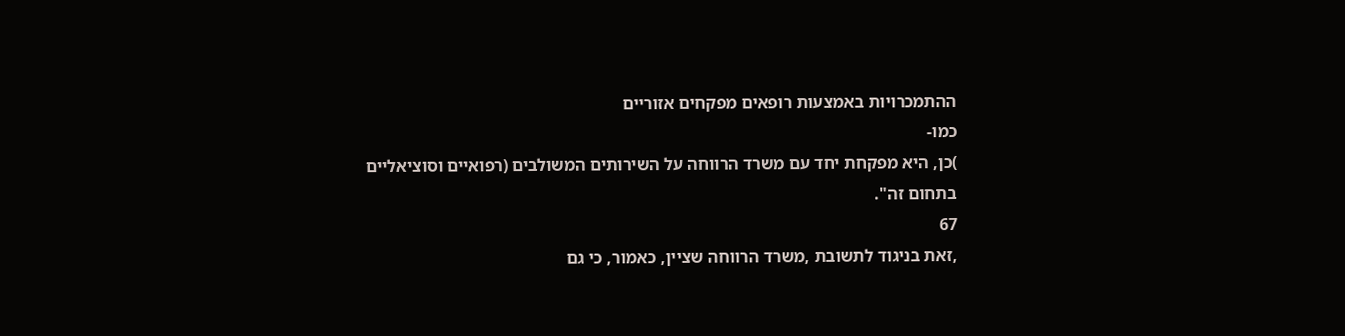ההתמכרויות באמצעות רופאים מפקחים אזוריים
כמו-
)כן, היא מפקחת יחד עם משרד הרווחה על השירותים המשולבים (רפואיים וסוציאליים
בתחום זה".
67
,זאת בניגוד לתשובת ,משרד הרווחה שציין, כאמור, כי גם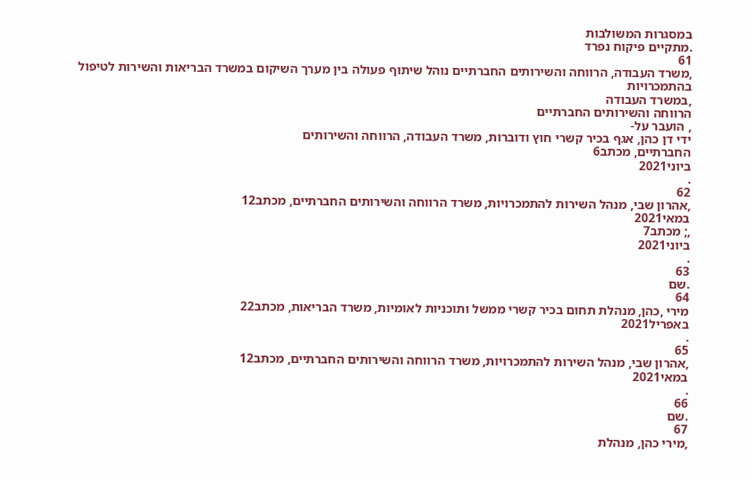במסגרות המשולבות
.מתקיים פיקוח נפרד
61
,משרד העבודה, הרווחה והשירותים החברתיים נוהל שיתוף פעולה בין מערך השיקום במשרד הבריאות והשירות לטיפול בהתמכרויות
,במשרד העבודה
הרווחה והשירותים החברתיים
, הועבר על-
ידי דן כהן, אגף בכיר קשרי חוץ ודוברות, משרד העבודה, הרווחה והשירותים
החברתיים, מכתב6
ביוני2021
.
62
,אהרון שבי, מנהל השירות להתמכרויות, משרד הרווחה והשירותים החברתיים, מכתב12
במאי2021
,; מכתב7
ביוני2021
.
63
.שם
64
מירי ,כהן, מנהלת תחום בכיר קשרי ממשל ותוכניות לאומיות, משרד הבריאות, מכתב22
באפריל2021
.
65
,אהרון שבי, מנהל השירות להתמכרויות, משרד הרווחה והשירותים החברתיים, מכתב12
במאי2021
.
66
.שם
67
,מירי כהן, מנהלת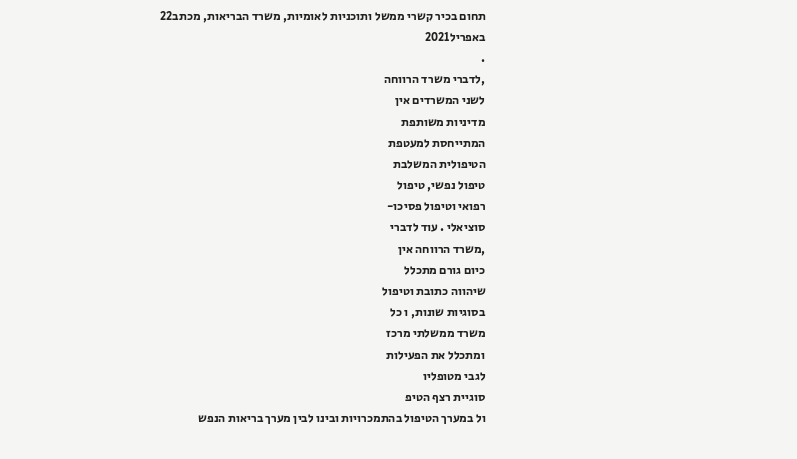תחום בכיר קשרי ממשל ותוכניות לאומיות, משרד הבריאות, מכתב22
באפריל2021
.
,לדברי משרד הרווחה
לשני המשרדים אין
מדיניות משותפת
המתייחסת למעטפת
הטיפולית המשלבת
טיפול נפשי, טיפול
רפואי וטיפול פסיכו-
סוציאלי . עוד לדברי
,משרד הרווחה אין
כיום גורם מתכלל
שיהווה כתובת וטיפול
בסוגיות שונות, ו כל
משרד ממשלתי מרכז
ומתכלל את הפעילות
לגבי מטופליו
סוגיית רצף הטיפ
ול במערך הטיפול בהתמכרויות ובינו לבין מערך בריאות הנפש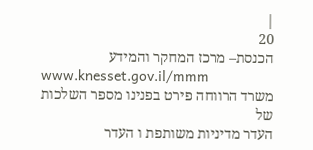|
20
הכנסת– מרכז המחקר והמידע
www.knesset.gov.il/mmm
משרד הרווחה פירט בפנינו מספר השלכות של
העדר מדיניות משותפת ו העדר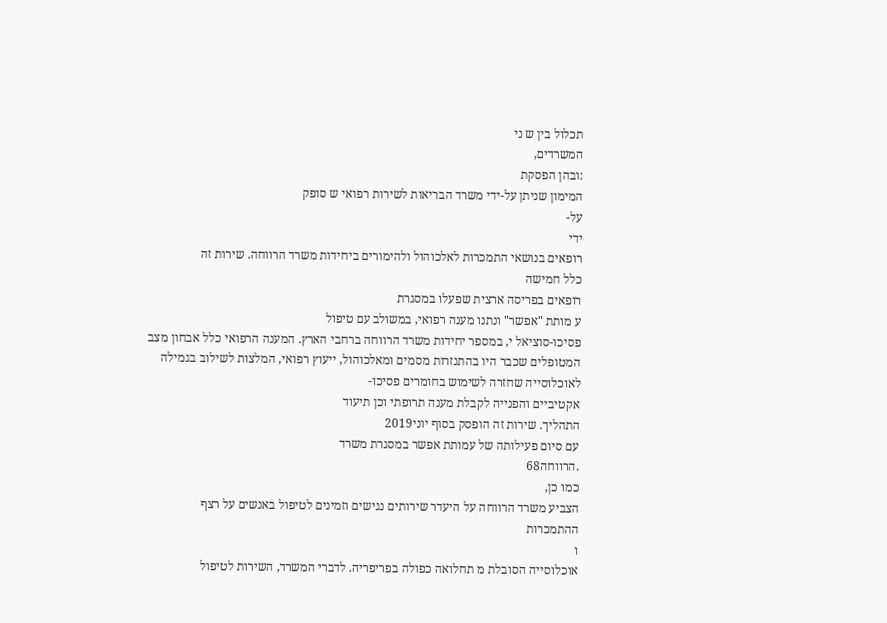תכלול בין ש ני
המשרדים,
:ובהן הפסקת
המימון שניתן על-ידי משרד הבריאות לשירות רפואי ש סופק
על-
ידי
רופאים בנושאי התמכרות לאלכוהול ולהימורים ביחידות משרד הרווחה. שירות זה
כלל חמישה
רופאים בפריסה ארצית שפעלו במסגרת
ע מותת "אפשר" ונתנו מענה רפואי, במשולב עם טיפול
פסיכו-סוציאל י, במספר יחידות משרד הרווחה ברחבי הארץ. המענה הרפואי כלל אבחון מצב
המטופלים שכבר היו בהתנזרות מסמים ומאלכוהול, ייעוץ רפואי, המלצות לשילוב בגמילה
לאוכלוסייה שחזרה לשימוש בחומרים פסיכו-
אקטיביים והפנייה לקבלת מענה תרופתי וכן תיעוד
התהליך. שירות זה הופסק בסוף יוני2019
עם סיום פעילותה של עמותת אפשר במסגרת משרד
.הרווחה68
כמו כן,
הצביע משרד הרווחה על היעדר שירותים נגישים וזמינים לטיפול באנשים על רצף
ההתמכרות
ו
אוכלוסייה הסובלת מ תחלואה כפולה בפריפריה. לדברי המשרד, השירות לטיפול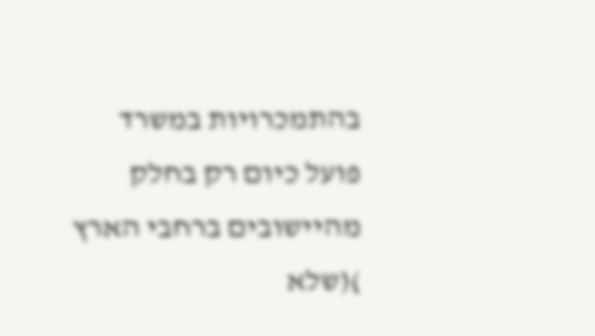בהתמכרויות במשרד
פועל כיום רק בחלק
מהיישובים ברחבי הארץ
)(שלא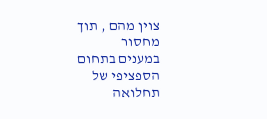צוין מהם , תוך מחסור
במענים בתחום הספציפי של תחלואה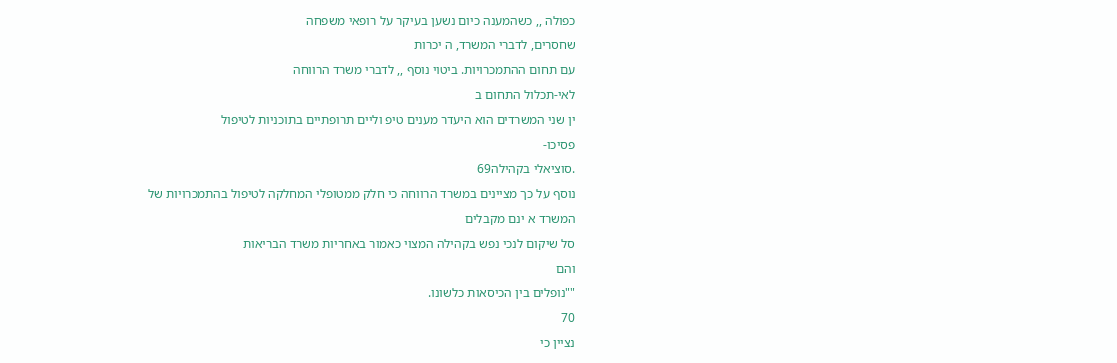כפולה ,, כשהמענה כיום נשען בעיקר על רופאי משפחה
שחסרים, לדברי המשרד, ה יכרות
עם תחום ההתמכרויות. ביטוי נוסף ,, לדברי משרד הרווחה
לאי-תכלול התחום ב
ין שני המשרדים הוא היעדר מענים טיפ וליים תרופתיים בתוכניות לטיפול
פסיכו-
.סוציאלי בקהילה69
נוסף על כך מציינים במשרד הרווחה כי חלק ממטופלי המחלקה לטיפול בהתמכרויות של
המשרד א ינם מקבלים
סל שיקום לנכי נפש בקהילה המצוי כאמור באחריות משרד הבריאות
והם
""נופלים בין הכיסאות כלשונו.
70
נציין כי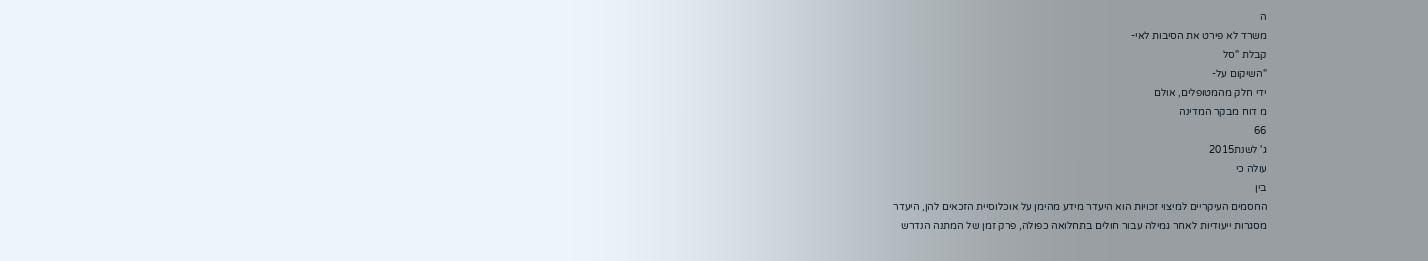ה
משרד לא פירט את הסיבות לאי-
קבלת "סל
"השיקום על-
ידי חלק מהמטופלים, אולם
מ דוח מבקר המדינה
66
ג' לשנת2015
עולה כי
בין
החסמים העיקריים למיצוי זכויות הוא היעדר מידע מהימן על אוכלוסיית הזכאים להן, היעדר
מסגרות ייעודיות לאחר גמילה עבור חולים בתחלואה כפולה, פרק זמן של המתנה הנדרש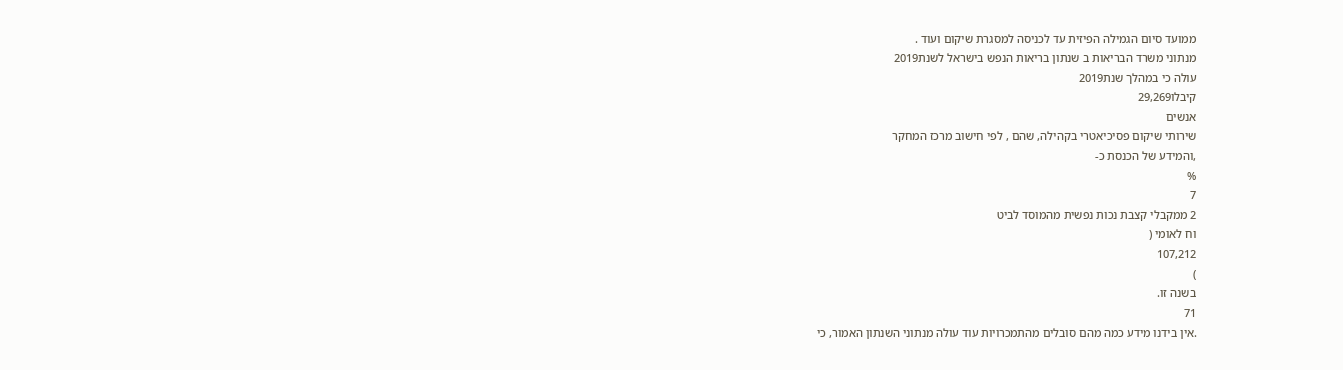ממועד סיום הגמילה הפיזית עד לכניסה למסגרת שיקום ועוד .
מנתוני משרד הבריאות ב שנתון בריאות הנפש בישראל לשנת2019
עולה כי במהלך שנת2019
קיבלו29,269
אנשים
שירותי שיקום פסיכיאטרי בקהילה, שהם , לפי חישוב מרכז המחקר
,והמידע של הכנסת כ-
%
7
2 ממקבלי קצבת נכות נפשית מהמוסד לביט
וח לאומי (
107,212
)
בשנה זו.
71
.אין בידנו מידע כמה מהם סובלים מהתמכרויות עוד עולה מנתוני השנתון האמור, כי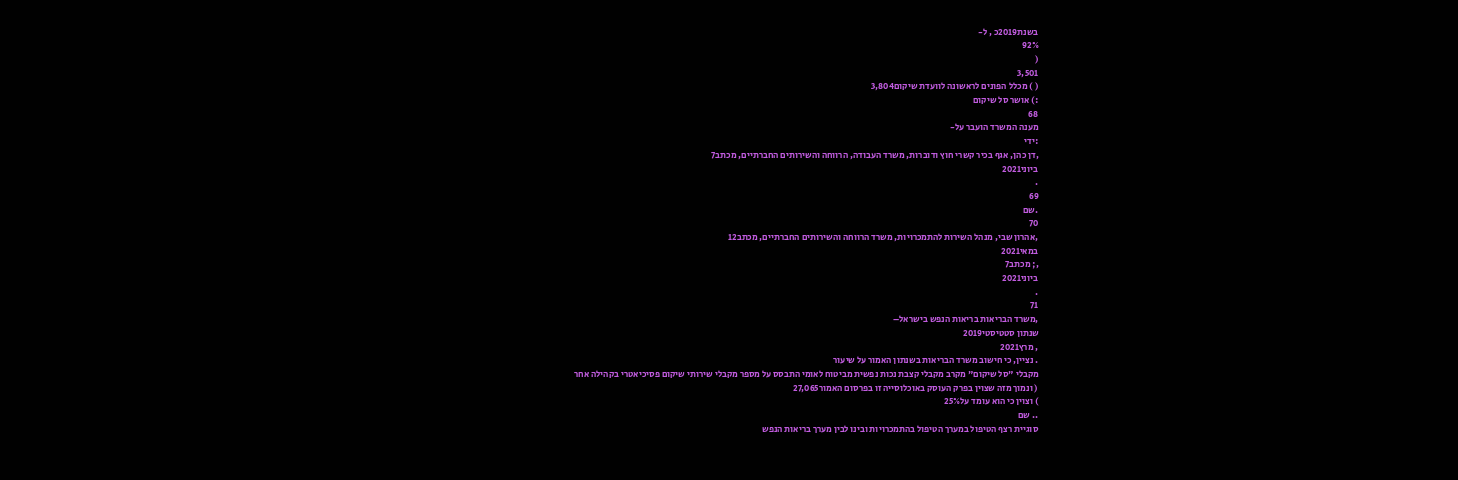בשנת2019כ , ל-
92%
(
3,501
( ) מכלל הפונים לראשונה לוועדת שיקום3,804
:) אושר סל שיקום
68
מענה המשרד הועבר על-
:ידי
,דן כהן, אגף בכיר קשרי חוץ ודוברות, משרד העבודה, הרווחה והשירותים החברתיים, מכתב7
ביוני2021
.
69
.שם
70
,אהרון שבי, מנהל השירות להתמכרויות, משרד הרווחה והשירותים החברתיים, מכתב12
במאי2021
,; מכתב7
ביוני2021
.
71
,משרד הבריאות בריאות הנפש בישראל–
שנתון סטטיסטי2019
, מרץ2021
. נציין, כי חישוב משרד הבריאות בשנתון האמור על שיעור
מקבלי "סל שיקום" מקרב מקבלי קצבת נכות נפשית מביטוח לאומי התבסס על מספר מקבלי שירותי שיקום פסיכיאטרי בקהילה אחר
( ונמוך מזה שצוין בפרק העוסק באוכלוסייה זו בפרסום האמור27,065
) וצוין כי הוא עומד על25%
.. שם
סוגיית רצף הטיפול במערך הטיפול בהתמכרויות ובינו לבין מערך בריאות הנפש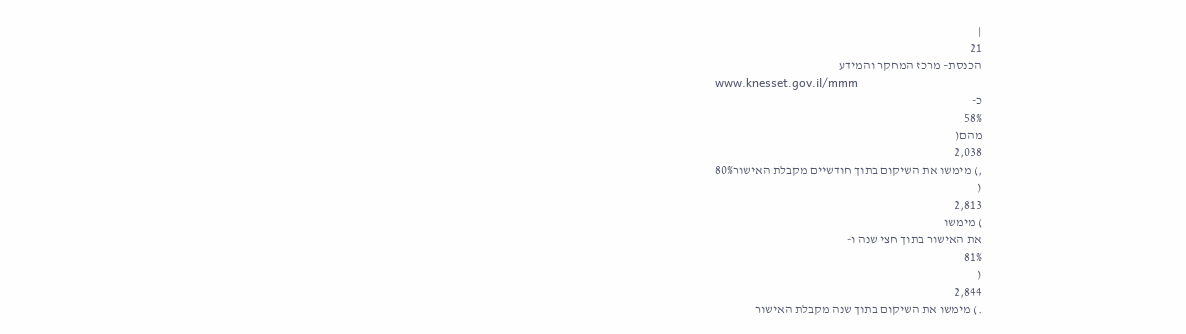|
21
הכנסת– מרכז המחקר והמידע
www.knesset.gov.il/mmm
כ-
58%
מהם(
2,038
,) מימשו את השיקום בתוך חודשיים מקבלת האישור80%
(
2,813
) מימשו
את האישור בתוך חצי שנה ו-
81%
(
2,844
.) מימשו את השיקום בתוך שנה מקבלת האישור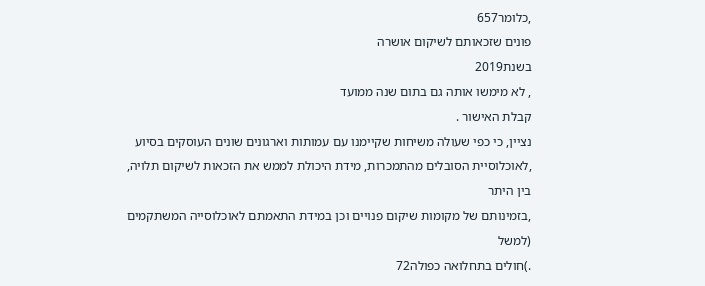,כלומר657
פונים שזכאותם לשיקום אושרה
בשנת2019
, לא מימשו אותה גם בתום שנה ממועד
קבלת האישור .
נציין, כי כפי שעולה משיחות שקיימנו עם עמותות וארגונים שונים העוסקים בסיוע
,לאוכלוסיית הסובלים מהתמכרות, מידת היכולת לממש את הזכאות לשיקום תלויה, בין היתר
,בזמינותם של מקומות שיקום פנויים וכן במידת התאמתם לאוכלוסייה המשתקמים (למשל
.)חולים בתחלואה כפולה72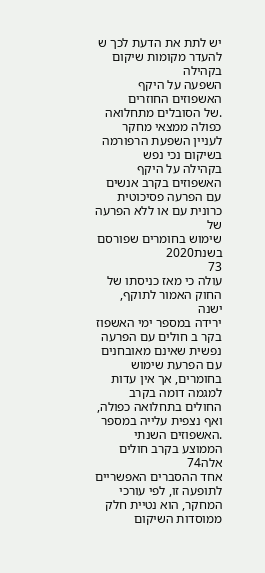יש לתת את הדעת לכך ש להעדר מקומות שיקום בקהילה
השפעה על היקף האשפוזים החוזרים
.של הסובלים מתחלואה כפולה ממצאי מחקר לעניין השפעת הרפורמה בשיקום נכי נפש
בקהילה על היקף האשפוזים בקרב אנשים עם הפרעה פסיכוטית כרונית עם או ללא הפרעה של
שימוש בחומרים שפורסם בשנת2020
73
עולה כי מאז כניסתו של החוק האמור לתוקף, ישנה
ירידה במספר ימי האשפוז בקר ב חולים עם הפרעה נפשית שאינם מאובחנים עם הפרעת שימוש
בחומרים, אך אין עדות למגמה דומה בקרב החולים בתחלואה כפולה, ואף נצפית עלייה במספר
.האשפוזים השנתי הממוצע בקרב חולים אלה74
אחד ההסברים האפשריים לתופעה זו, לפי עורכי המחקר, הוא נטיית חלק ממוסדות השיקום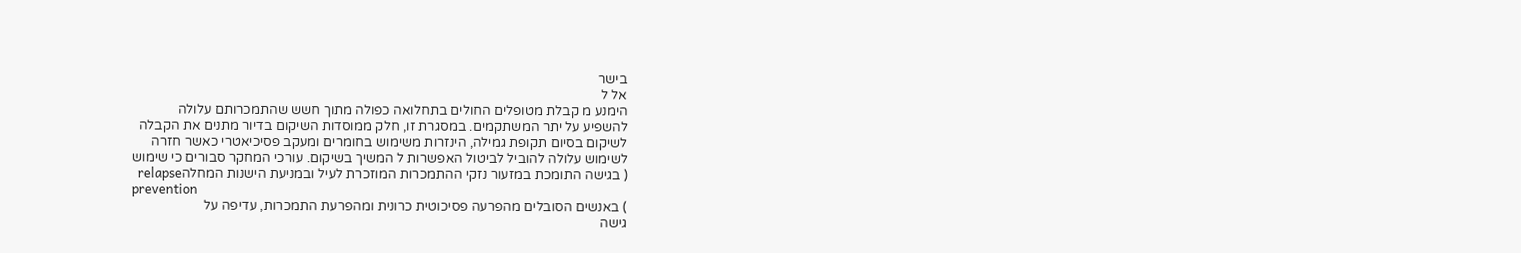בישר
אל ל
הימנע מ קבלת מטופלים החולים בתחלואה כפולה מתוך חשש שהתמכרותם עלולה
להשפיע על יתר המשתקמים. במסגרת זו, חלק ממוסדות השיקום בדיור מתנים את הקבלה
לשיקום בסיום תקופת גמילה, הינזרות משימוש בחומרים ומעקב פסיכיאטרי כאשר חזרה
לשימוש עלולה להוביל לביטול האפשרות ל המשיך בשיקום. עורכי המחקר סבורים כי שימוש
( בגישה התומכת במזעור נזקי ההתמכרות המוזכרת לעיל ובמניעת הישנות המחלהrelapse
prevention
) באנשים הסובלים מהפרעה פסיכוטית כרונית ומהפרעת התמכרות, עדיפה על
גישה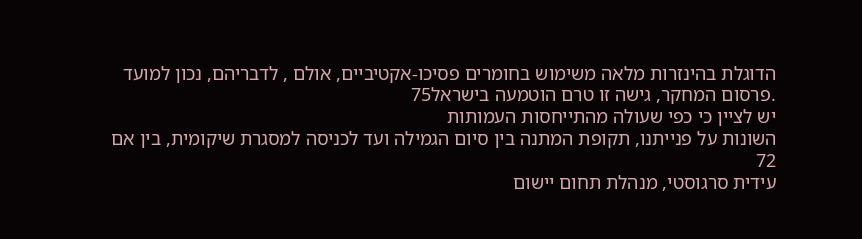הדוגלת בהינזרות מלאה משימוש בחומרים פסיכו-אקטיביים, אולם , לדבריהם, נכון למועד
.פרסום המחקר, גישה זו טרם הוטמעה בישראל75
יש לציין כי כפי שעולה מהתייחסות העמותות
השונות על פנייתנו, תקופת המתנה בין סיום הגמילה ועד לכניסה למסגרת שיקומית, בין אם
72
עידית סרגוסטי, מנהלת תחום יישום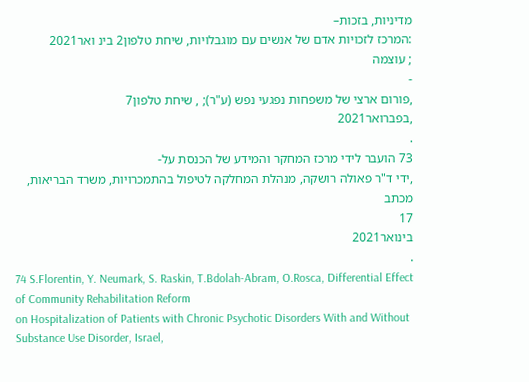מדיניות, בזכות–
:המרכז לזכויות אדם של אנשים עם מוגבלויות, שיחת טלפון2 בינ ואר2021
; עוצמה
-
,פורום ארצי של משפחות נפגעי נפש (ע"ר); , שיחת טלפון7
,בפברואר2021
.
73 הועבר לידי מרכז המחקר והמידע של הכנסת על-
,ידי ד"ר פאולה רושקה, מנהלת המחלקה לטיפול בהתמכרויות, משרד הבריאות, מכתב
17
בינואר2021
.
74 S.Florentin, Y. Neumark, S. Raskin, T.Bdolah-Abram, O.Rosca, Differential Effect of Community Rehabilitation Reform
on Hospitalization of Patients with Chronic Psychotic Disorders With and Without Substance Use Disorder, Israel,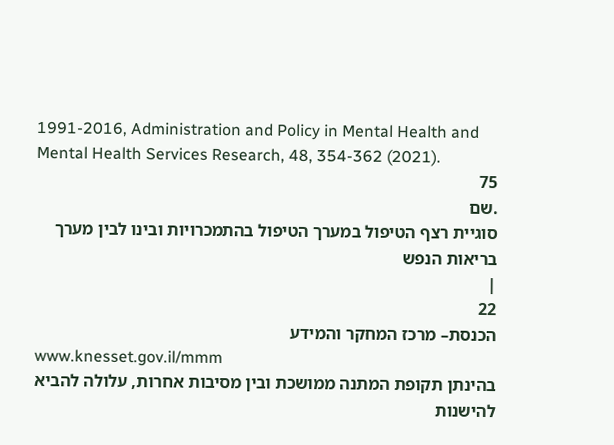1991-2016, Administration and Policy in Mental Health and Mental Health Services Research, 48, 354-362 (2021).
75
.שם
סוגיית רצף הטיפול במערך הטיפול בהתמכרויות ובינו לבין מערך בריאות הנפש
|
22
הכנסת– מרכז המחקר והמידע
www.knesset.gov.il/mmm
בהינתן תקופת המתנה ממושכת ובין מסיבות אחרות, עלולה להביא להישנות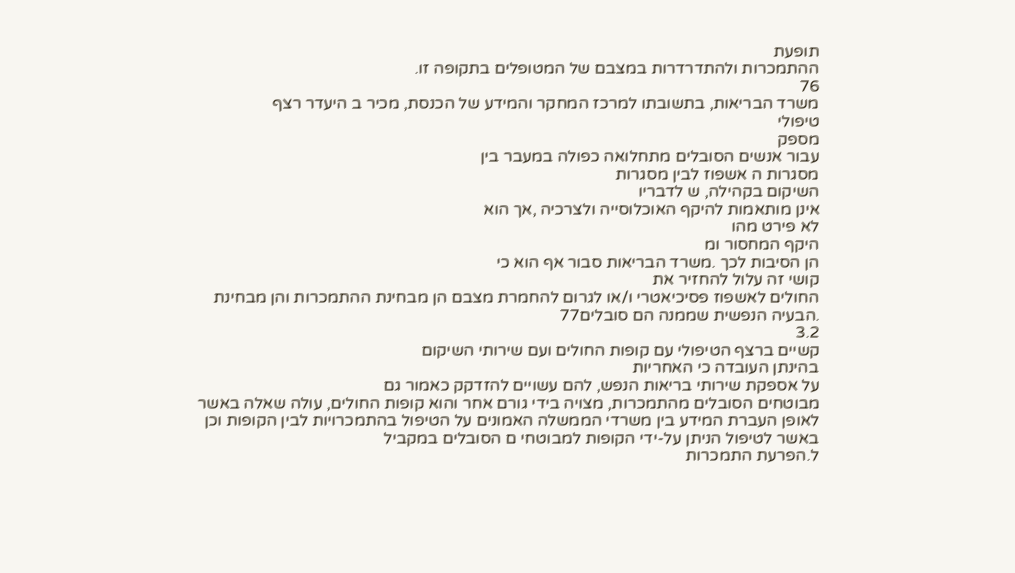תופעת
ההתמכרות ולהתדרדרות במצבם של המטופלים בתקופה זו.
76
משרד הבריאות, בתשובתו למרכז המחקר והמידע של הכנסת, מכיר ב היעדר רצף
טיפולי
מספק
עבור אנשים הסובלים מתחלואה כפולה במעבר בין
מסגרות ה אשפוז לבין מסגרות
השיקום בקהילה, ש לדבריו
אינן מותאמות להיקף האוכלוסייה ולצרכיה ,אך הוא
לא פירט מהו
היקף המחסור ומ
הן הסיבות לכך .משרד הבריאות סבור אף הוא כי
קושי זה עלול להחזיר את
החולים לאשפוז פסיכיאטרי ו/או לגרום להחמרת מצבם הן מבחינת ההתמכרות והן מבחינת
.הבעיה הנפשית שממנה הם סובלים77
3.2
קשיים ברצף הטיפולי עם קופות החולים ועם שירותי השיקום
בהינתן העובדה כי האחריות
על אספקת שירותי בריאות הנפש, להם עשויים להזדקק כאמור גם
מבוטחים הסובלים מהתמכרות, מצויה בידי גורם אחר והוא קופות החולים, עולה שאלה באשר
לאופן העברת המידע בין משרדי הממשלה האמונים על הטיפול בהתמכרויות לבין הקופות וכן
באשר לטיפול הניתן על-ידי הקופות למבוטחי ם הסובלים במקביל
ל.הפרעת התמכרות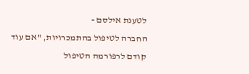לטענת אילסם -
החברה לטיפול בהתמכרויות, "אם עוד קודם לרפורמה הטיפול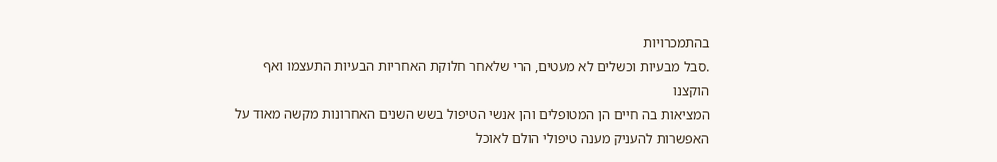בהתמכרויות
.סבל מבעיות וכשלים לא מעטים, הרי שלאחר חלוקת האחריות הבעיות התעצמו ואף הוקצנו
המציאות בה חיים הן המטופלים והן אנשי הטיפול בשש השנים האחרונות מקשה מאוד על
האפשרות להעניק מענה טיפולי הולם לאוכל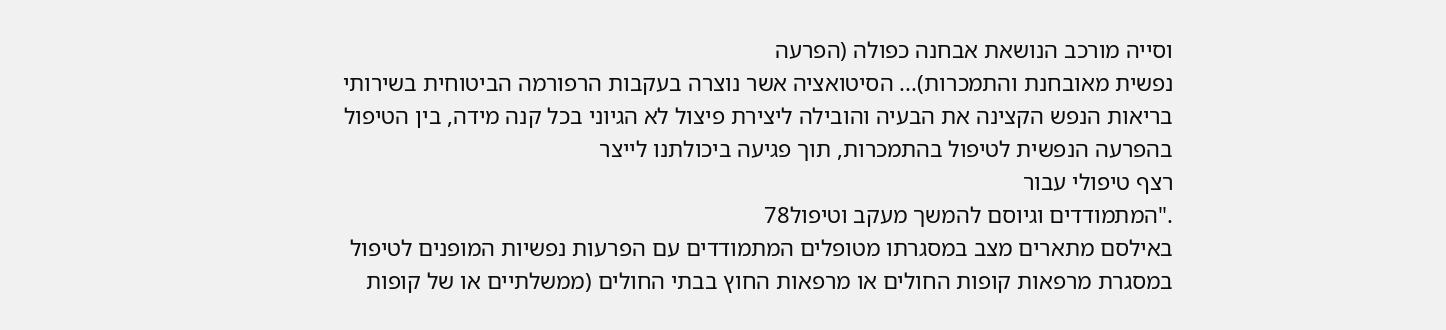וסייה מורכב הנושאת אבחנה כפולה (הפרעה
נפשית מאובחנת והתמכרות)... הסיטואציה אשר נוצרה בעקבות הרפורמה הביטוחית בשירותי
בריאות הנפש הקצינה את הבעיה והובילה ליצירת פיצול לא הגיוני בכל קנה מידה, בין הטיפול
בהפרעה הנפשית לטיפול בהתמכרות, תוך פגיעה ביכולתנו לייצר
רצף טיפולי עבור
."המתמודדים וגיוסם להמשך מעקב וטיפול78
באילסם מתארים מצב במסגרתו מטופלים המתמודדים עם הפרעות נפשיות המופנים לטיפול
במסגרת מרפאות קופות החולים או מרפאות החוץ בבתי החולים (ממשלתיים או של קופות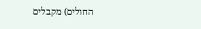החולים) מקבלים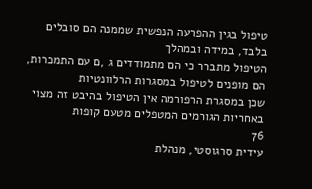טיפול בגין ההפרעה הנפשית שממנה הם סובלים בלבד, במידה ובמהלך
הטיפול מתברר כי הם מתמודדים ג ,ם עם התמכרות, הם מופנים לטיפול במסגרות הרלוונטיות
שכן במסגרת הרפורמה אין הטיפול בהיבט זה מצוי באחריות הגורמים המטפלים מטעם קופות
76
עידית סרגוסטי, מנהלת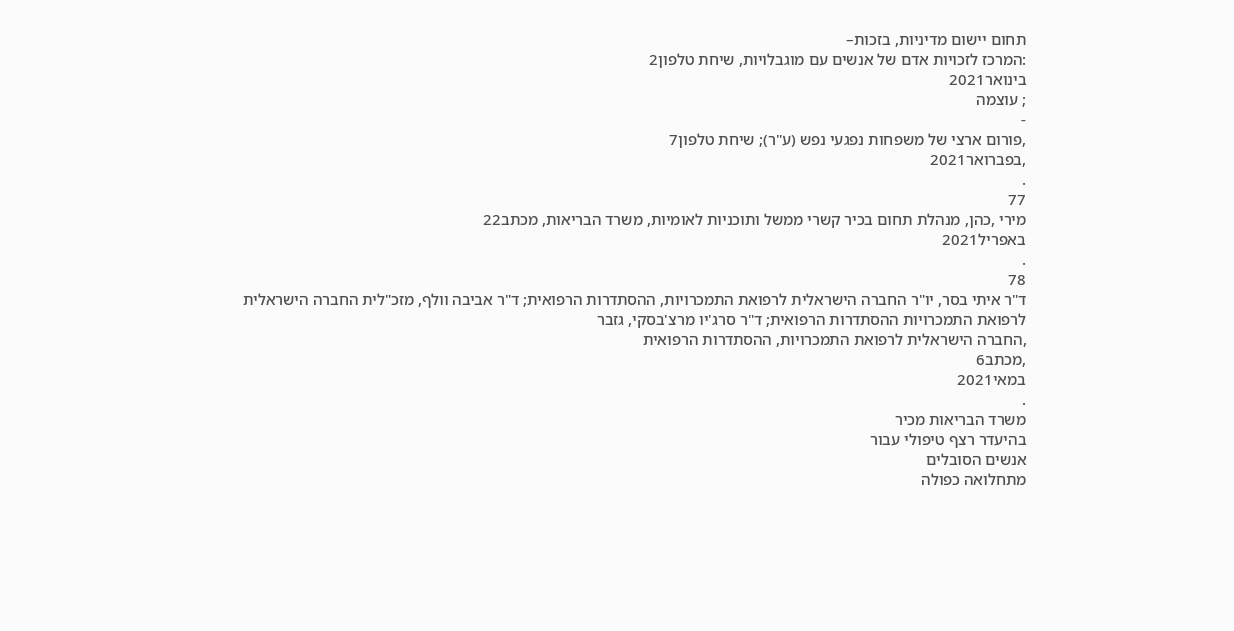תחום יישום מדיניות, בזכות–
:המרכז לזכויות אדם של אנשים עם מוגבלויות, שיחת טלפון2
בינואר2021
; עוצמה
-
,פורום ארצי של משפחות נפגעי נפש (ע"ר); שיחת טלפון7
,בפברואר2021
.
77
מירי ,כהן, מנהלת תחום בכיר קשרי ממשל ותוכניות לאומיות, משרד הבריאות, מכתב22
באפריל2021
.
78
ד"ר איתי בסר, יו"ר החברה הישראלית לרפואת התמכרויות, ההסתדרות הרפואית; ד"ר אביבה וולף, מזכ"לית החברה הישראלית
לרפואת התמכרויות ההסתדרות הרפואית; ד"ר סרג'יו מרצ'בסקי, גזבר
,החברה הישראלית לרפואת התמכרויות, ההסתדרות הרפואית
,מכתב6
במאי2021
.
משרד הבריאות מכיר
בהיעדר רצף טיפולי עבור
אנשים הסובלים
מתחלואה כפולה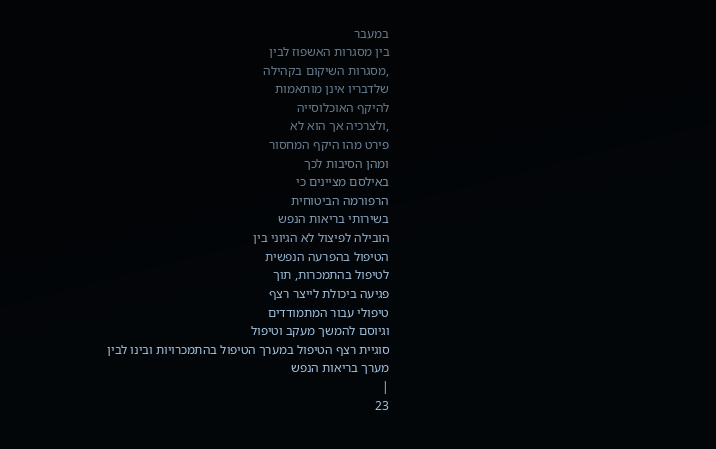במעבר
בין מסגרות האשפוז לבין
,מסגרות השיקום בקהילה
שלדבריו אינן מותאמות
להיקף האוכלוסייה
,ולצרכיה אך הוא לא
פירט מהו היקף המחסור
ומהן הסיבות לכך
באילסם מציינים כי
הרפורמה הביטוחית
בשירותי בריאות הנפש
הובילה לפיצול לא הגיוני בין
הטיפול בהפרעה הנפשית
לטיפול בהתמכרות, תוך
פגיעה ביכולת לייצר רצף
טיפולי עבור המתמודדים
וגיוסם להמשך מעקב וטיפול
סוגיית רצף הטיפול במערך הטיפול בהתמכרויות ובינו לבין מערך בריאות הנפש
|
23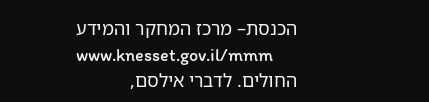הכנסת– מרכז המחקר והמידע
www.knesset.gov.il/mmm
החולים. לדברי אילסם,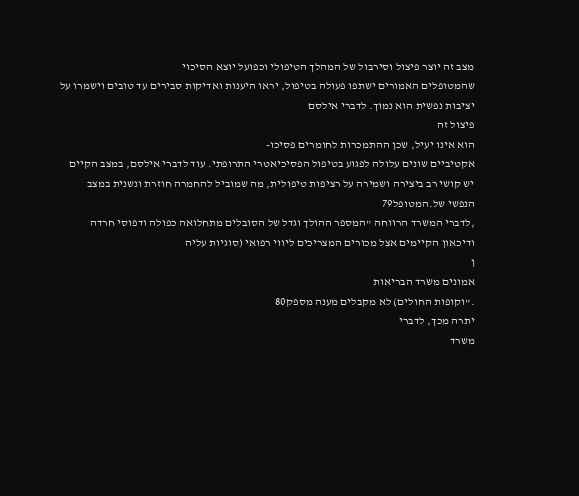מצב זה יוצר פיצול וסירבול של המהלך הטיפולי וכפועל יוצא הסיכוי
שהמטופלים האמורים ישתפו פעולה בטיפול, יראו היענות ואדיקות סבירים עד טובים וישמרו על
יציבות נפשית הוא נמוך. לדברי אילסם
פיצול זה
הוא אינו יעיל, שכן ההתמכרות לחומרים פסיכו-
אקטיביים שונים עלולה לפגוע בטיפול הפסיכיאטרי התרופתי. עוד לדברי אילסם, במצב הקיים
יש קושי רב ביצירה ושמירה על רציפות טיפולית, מה שמוביל להחמרה חוזרת ונשנית במצב
הנפשי של.המטופל79
,לדברי המשרד הרווחה "המספר ההולך וגדל של הסובלים מתחלואה כפולה ודפוסי חרדה
ודיכאון הקיימים אצל מכורים המצריכים ליווי רפואי (סוגיות עליה
ן
אמונים משרד הבריאות
."וקופות החולים) לא מקבלים מענה מספק80
יתרה מכך, לדברי
משרד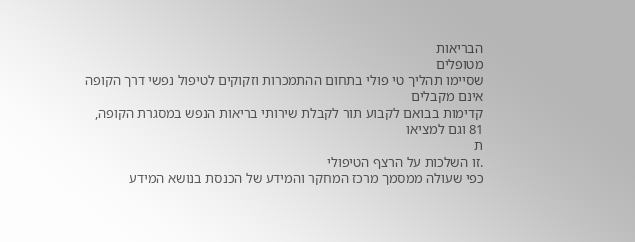הבריאות
מטופלים
שסיימו תהליך טי פולי בתחום ההתמכרות וזקוקים לטיפול נפשי דרך הקופה אינם מקבלים
קדימות בבואם לקבוע תור לקבלת שירותי בריאות הנפש במסגרת הקופה,
81 וגם למציאו
ת
.זו השלכות על הרצף הטיפולי
כפי שעולה ממסמך מרכז המחקר והמידע של הכנסת בנושא המידע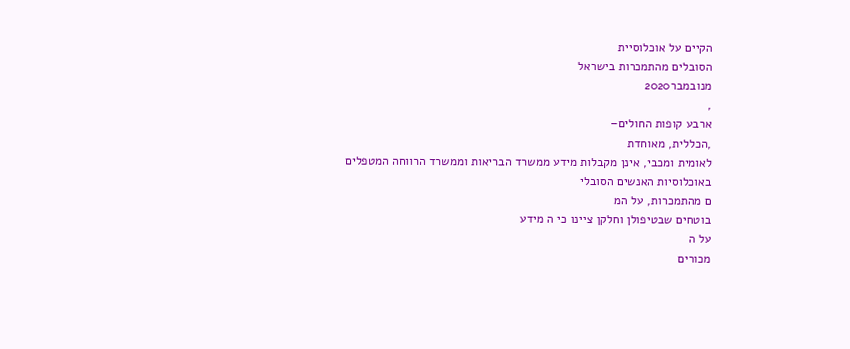הקיים על אוכלוסיית
הסובלים מהתמכרות בישראל
מנובמבר2020
,
ארבע קופות החולים–
,הכללית, מאוחדת
לאומית ומכבי, אינן מקבלות מידע ממשרד הבריאות וממשרד הרווחה המטפלים
באוכלוסיות האנשים הסובלי
ם מהתמכרות, על המ
בוטחים שבטיפולן וחלקן ציינו כי ה מידע
על ה
מכורים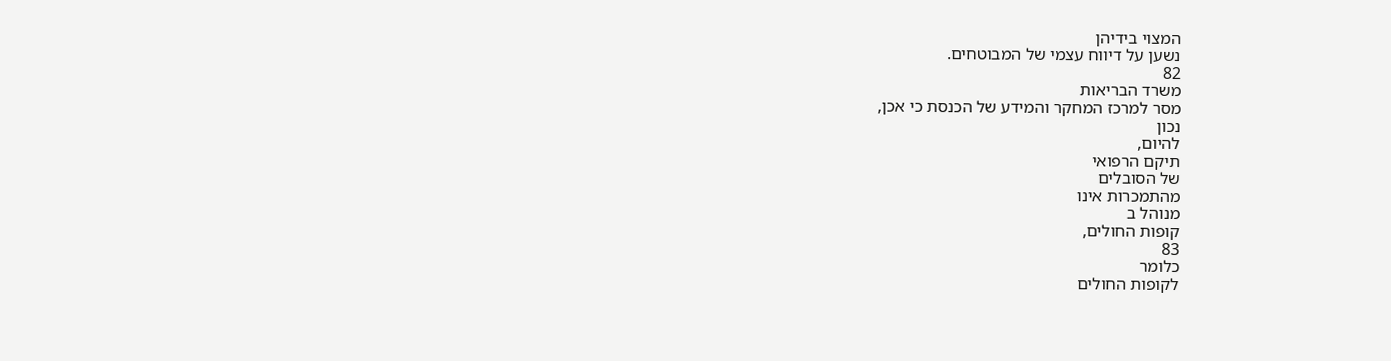המצוי בידיהן
נשען על דיווח עצמי של המבוטחים.
82
משרד הבריאות
מסר למרכז המחקר והמידע של הכנסת כי אכן,
נכון
להיום,
תיקם הרפואי
של הסובלים
מהתמכרות אינו
מנוהל ב
קופות החולים,
83
כלומר
לקופות החולים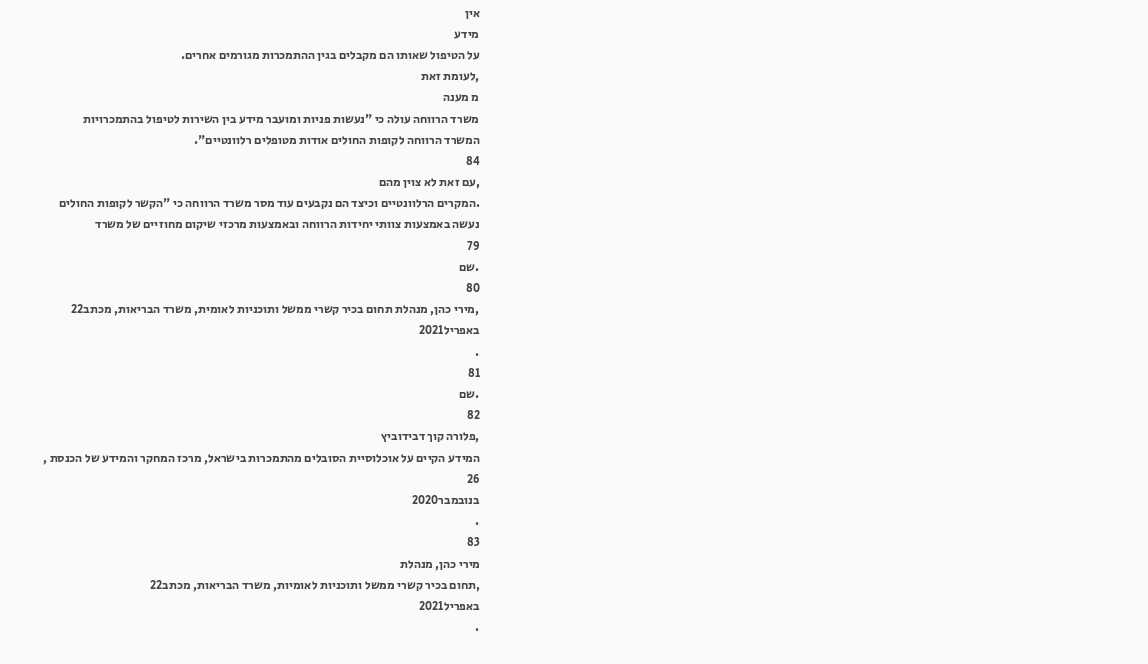אין
מידע
על הטיפול שאותו הם מקבלים בגין ההתמכרות מגורמים אחרים.
,לעומת זאת
מ מענה
משרד הרווחה עולה כי "נעשות פניות ומועבר מידע בין השירות לטיפול בהתמכרויות
המשרד הרווחה לקופות החולים אודות מטופלים רלוונטיים".
84
,עם זאת לא צוין מהם
.המקרים הרלוונטיים וכיצד הם נקבעים עוד מסר משרד הרווחה כי "הקשר לקופות החולים
נעשה באמצעות צוותי יחידות הרווחה ובאמצעות מרכזי שיקום מחוזיים של משרד
79
.שם
80
,מירי כהן, מנהלת תחום בכיר קשרי ממשל ותוכניות לאומית, משרד הבריאות, מכתב22
באפריל2021
.
81
.שם
82
,פלורה קוך דבידוביץ
המידע הקיים על אוכלוסיית הסובלים מהתמכרות בישראל, מרכז המחקר והמידע של הכנסת ,
26
בנובמבר2020
.
83
מירי כהן, מנהלת
,תחום בכיר קשרי ממשל ותוכניות לאומיות, משרד הבריאות, מכתב22
באפריל2021
.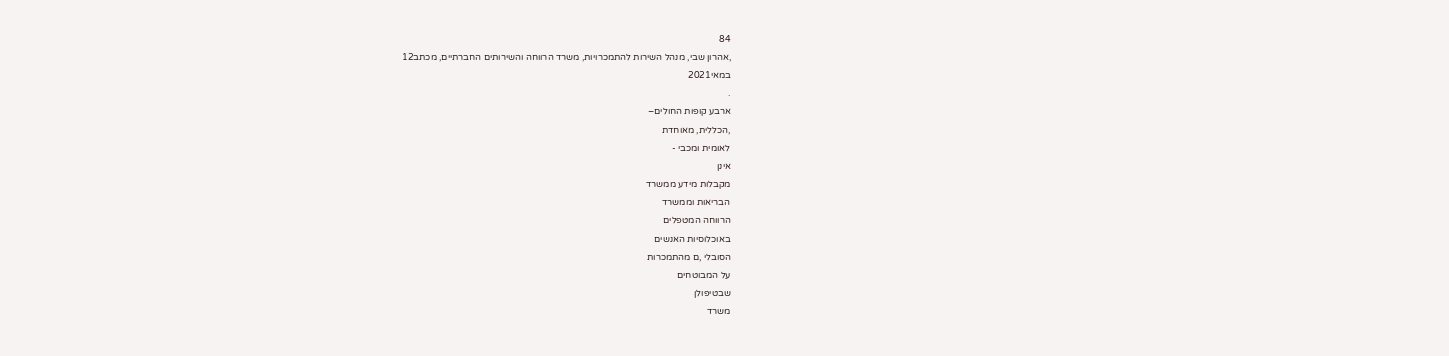84
,אהרון שבי, מנהל השירות להתמכרויות, משרד הרווחה והשירותים החברתיים, מכתב12
במאי2021
.
ארבע קופות החולים–
,הכללית, מאוחדת
לאומית ומכבי -
אינן
מקבלות מידע ממשרד
הבריאות וממשרד
הרווחה המטפלים
באוכלוסיות האנשים
הסובלי ,ם מהתמכרות
על המבוטחים
שבטיפולן
משרד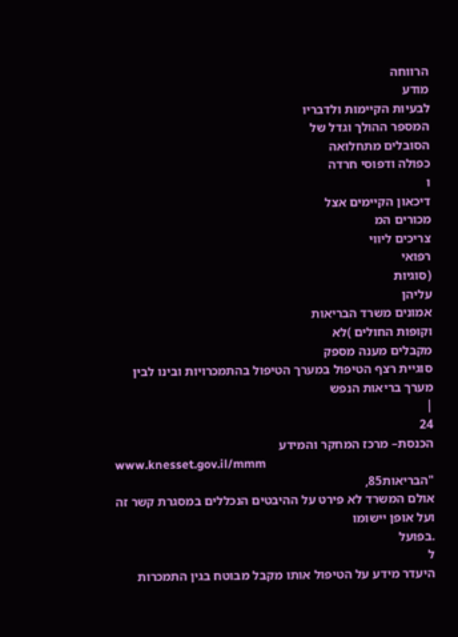הרווחה
מודע
לבעיות הקיימות ולדבריו
המספר ההולך וגדל של
הסובלים מתחלואה
כפולה ודפוסי חרדה
ו
דיכאון הקיימים אצל
מכורים המ
צריכים ליווי
רפואי
(סוגיות
עליהן
אמונים משרד הבריאות
וקופות החולים )לא
מקבלים מענה מספק
סוגיית רצף הטיפול במערך הטיפול בהתמכרויות ובינו לבין מערך בריאות הנפש
|
24
הכנסת– מרכז המחקר והמידע
www.knesset.gov.il/mmm
"הבריאות85,
אולם המשרד לא פירט על ההיבטים הנכללים במסגרת קשר זה ועל אופן יישומו
.בפועל
ל
היעדר מידע על הטיפול אותו מקבל מבוטח בגין התמכרות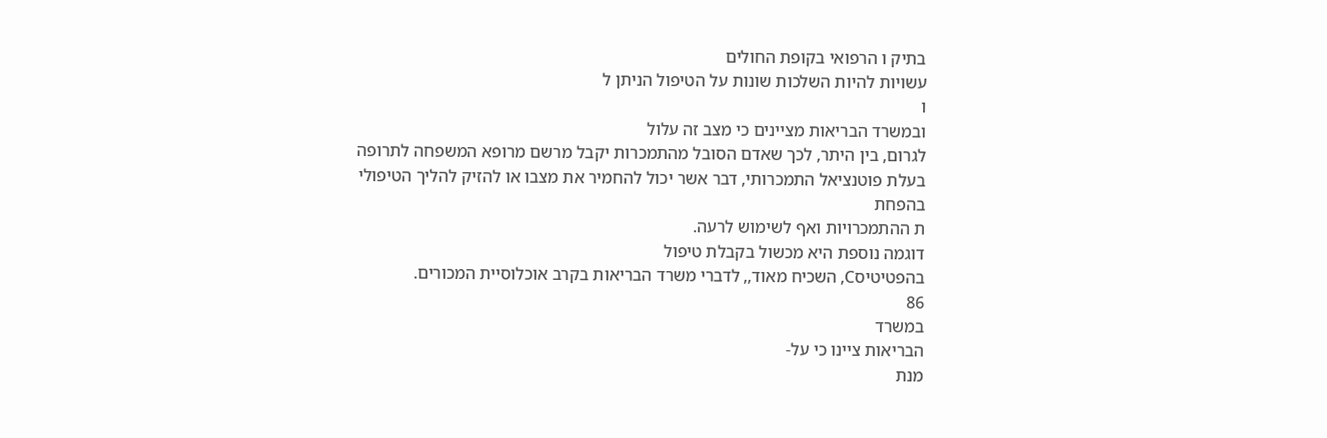בתיק ו הרפואי בקופת החולים
עשויות להיות השלכות שונות על הטיפול הניתן ל
ו
ובמשרד הבריאות מציינים כי מצב זה עלול
לגרום, בין היתר, לכך שאדם הסובל מהתמכרות יקבל מרשם מרופא המשפחה לתרופה
בעלת פוטנציאל התמכרותי, דבר אשר יכול להחמיר את מצבו או להזיק להליך הטיפולי
בהפחת
ת ההתמכרויות ואף לשימוש לרעה.
דוגמה נוספת היא מכשול בקבלת טיפול
בהפטיטיסC, השכיח מאוד,, לדברי משרד הבריאות בקרב אוכלוסיית המכורים.
86
במשרד
הבריאות ציינו כי על-
מנת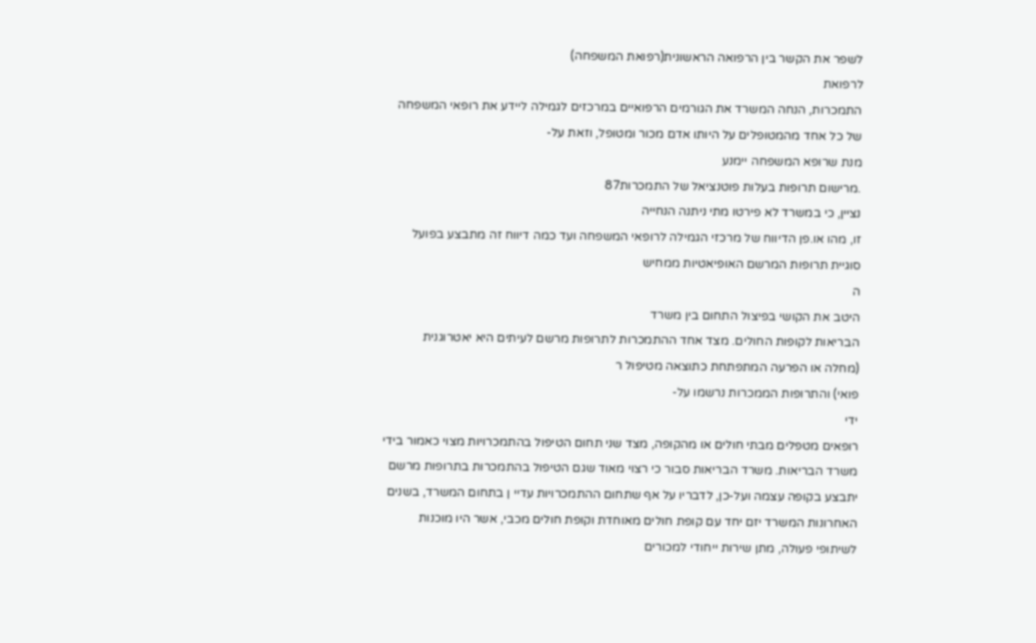לשפר את הקשר בין הרפואה הראשונית(רפואת המשפחה)
לרפואת
התמכרות, הנחה המשרד את הגורמים הרפואיים במרכזים לגמילה ליידע את רופאי המשפחה
של כל אחד מהמטופלים על היותו אדם מכור ומטופל, וזאת על-
מנת שרופא המשפחה יימנע
.מרישום תרופות בעלות פוטנציאל של התמכרות87
נציין, כי במשרד לא פירטו מתי ניתנה הנחייה
זו, מהו או.פן הדיווח של מרכזי הגמילה לרופאי המשפחה ועד כמה דיווח זה מתבצע בפועל
סוגיית תרופות המרשם האופיאטיות ממחיש
ה
היטב את הקושי בפיצול התחום בין משרד
הבריאות לקופות החולים. מצד אחד ההתמכרות לתרופות מרשם לעיתים היא יאטרוגנית
(מחלה או הפרעה המתפתחת כתוצאה מטיפול ר
פואי) והתרופות הממכרות נרשמו על-
ידי
רופאים מטפלים מבתי חולים או מהקופה, מצד שני תחום הטיפול בהתמכרויות מצוי כאמור בידי
משרד הבריאות. משרד הבריאות סבור כי רצוי מאוד שגם הטיפול בהתמכרות בתרופות מרשם
יתבצע בקופה עצמה ועל-כן, לדבריו על אף שתחום ההתמכרויות עדיי ן בתחום המשרד, בשנים
האחרונות המשרד יזם יחד עם קופת חולים מאוחדת וקופת חולים מכבי, אשר היו מוכנות
לשיתופי פעולה, מתן שירות ייחודי למכורים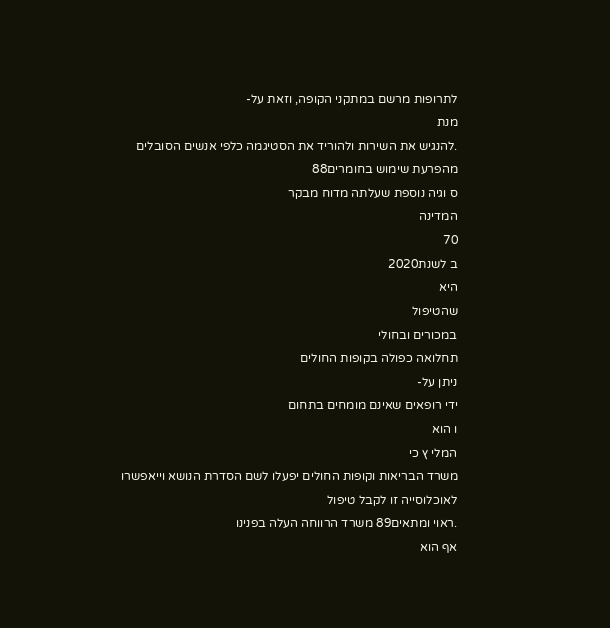לתרופות מרשם במתקני הקופה, וזאת על-
מנת
.להנגיש את השירות ולהוריד את הסטיגמה כלפי אנשים הסובלים מהפרעת שימוש בחומרים88
ס וגיה נוספת שעלתה מדוח מבקר
המדינה
70
ב לשנת2020
היא
שהטיפול
במכורים ובחולי
תחלואה כפולה בקופות החולים
ניתן על-
ידי רופאים שאינם מומחים בתחום
ו הוא
המלי ץ כי
משרד הבריאות וקופות החולים יפעלו לשם הסדרת הנושא וייאפשרו לאוכלוסייה זו לקבל טיפול
.ראוי ומתאים89 משרד הרווחה העלה בפנינו
אף הוא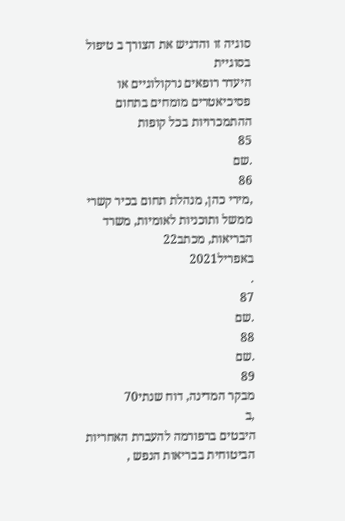סוגיה זו והדגיש את הצורך ב טיפול בסוגיית
היעדר רופאים נרקולוגיים או פסיכיאטרים מומחים בתחום ההתמכרויות בכל קופות
85
.שם
86
,מירי כהן, מנהלת תחום בכיר קשרי ממשל ותוכניות לאומיות, משרד הבריאות, מכתב22
באפריל2021
.
87
.שם
88
.שם
89
מבקר המדינה, דוח שנתי70
,ב
היבטים ברפורמה להעברת האחריות הביטוחית בבריאות הנפש ,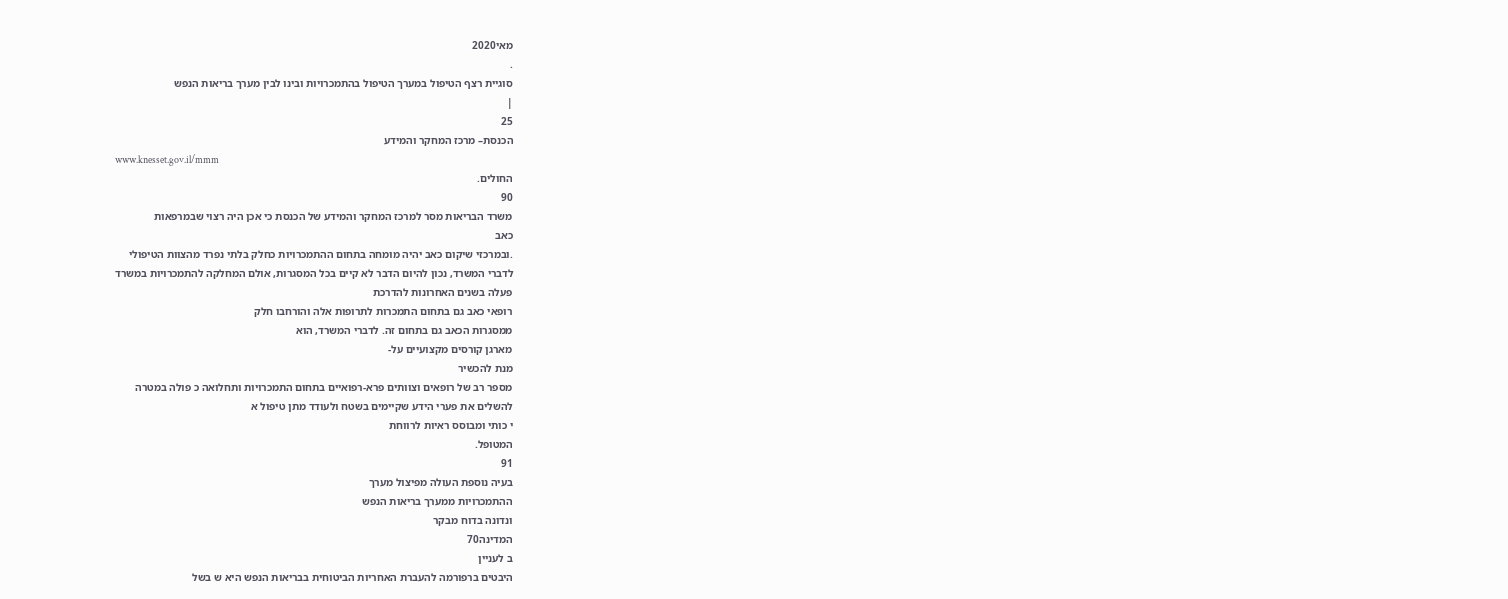מאי2020
.
סוגיית רצף הטיפול במערך הטיפול בהתמכרויות ובינו לבין מערך בריאות הנפש
|
25
הכנסת– מרכז המחקר והמידע
www.knesset.gov.il/mmm
החולים.
90
משרד הבריאות מסר למרכז המחקר והמידע של הכנסת כי אכן היה רצוי שבמרפאות
כאב
.ובמרכזי שיקום כאב יהיה מומחה בתחום ההתמכרויות כחלק בלתי נפרד מהצוות הטיפולי
לדברי המשרד, נכון להיום הדבר לא קיים בכל המסגרות, אולם המחלקה להתמכרויות במשרד
פעלה בשנים האחרונות להדרכת
רופאי כאב גם בתחום התמכרות לתרופות אלה והורחבו חלק
ממסגרות הכאב גם בתחום זה. לדברי המשרד, הוא
מארגן קורסים מקצועיים על-
מנת להכשיר
מספר רב של רופאים וצוותים פרא-רפואיים בתחום התמכרויות ותחלואה כ פולה במטרה
להשלים את פערי הידע שקיימים בשטח ולעודד מתן טיפול א
י כותי ומבוסס ראיות לרווחת
המטופל.
91
בעיה נוספת העולה מפיצול מערך
ההתמכרויות ממערך בריאות הנפש
ונדונה בדוח מבקר
המדינה70
ב לעניין
היבטים ברפורמה להעברת האחריות הביטוחית בבריאות הנפש היא ש בשל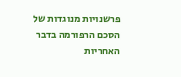פרשנויות מנוגדות של הסכם הרפורמה בדבר האחריות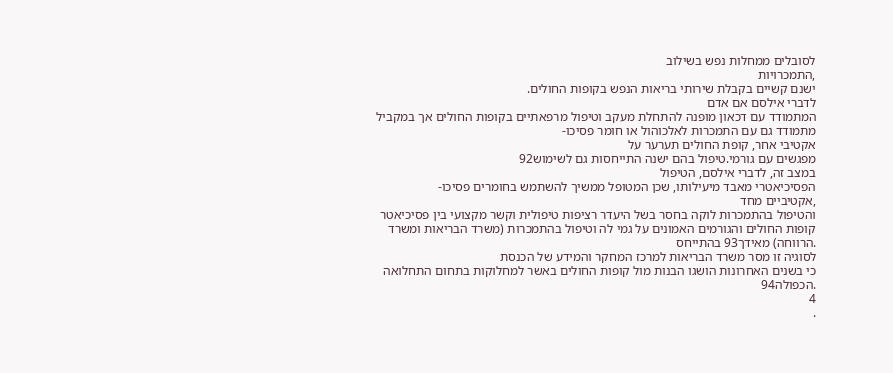לסובלים ממחלות נפש בשילוב
,התמכרויות
ישנם קשיים בקבלת שירותי בריאות הנפש בקופות החולים.
לדברי אילסם אם אדם
המתמודד עם דכאון מופנה להתחלת מעקב וטיפול מרפאתיים בקופות החולים אך במקביל
מתמודד גם עם התמכרות לאלכוהול או חומר פסיכו-
אקטיבי אחר, קופת החולים תערער על
מפגשים עם גורמי.טיפול בהם ישנה התייחסות גם לשימוש92
במצב זה, לדברי אילסם, הטיפול
הפסיכיאטרי מאבד מיעילותו, שכן המטופל ממשיך להשתמש בחומרים פסיכו-
,אקטיביים מחד
והטיפול בהתמכרות לוקה בחסר בשל היעדר רציפות טיפולית וקשר מקצועי בין פסיכיאטר
קופות החולים והגורמים האמונים על גמי לה וטיפול בהתמכרות (משרד הבריאות ומשרד
.הרווחה) מאידך93 בהתייחס
לסוגיה זו מסר משרד הבריאות למרכז המחקר והמידע של הכנסת
כי בשנים האחרונות הושגו הבנות מול קופות החולים באשר למחלוקות בתחום התחלואה
.הכפולה94
4
.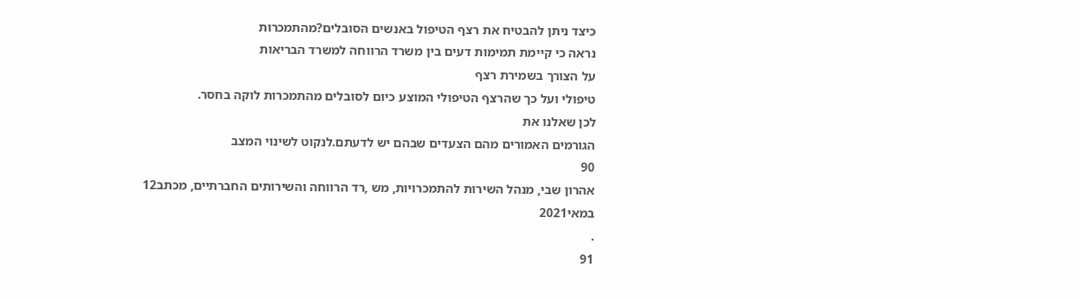כיצד ניתן להבטיח את רצף הטיפול באנשים הסובלים?מהתמכרות
נראה כי קיימת תמימות דעים בין משרד הרווחה למשרד הבריאות
על הצורך בשמירת רצף
טיפולי ועל כך שהרצף הטיפולי המוצע כיום לסובלים מהתמכרות לוקה בחסר.
לכן שאלנו את
הגורמים האמורים מהם הצעדים שבהם יש לדעתם.לנקוט לשינוי המצב
90
אהרון שבי, מנהל השירות להתמכרויות, מש ,רד הרווחה והשירותים החברתיים, מכתב12
במאי2021
.
91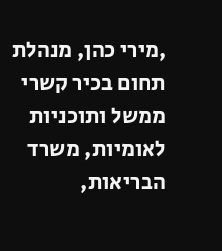,מירי כהן, מנהלת תחום בכיר קשרי ממשל ותוכניות לאומיות, משרד הבריאות,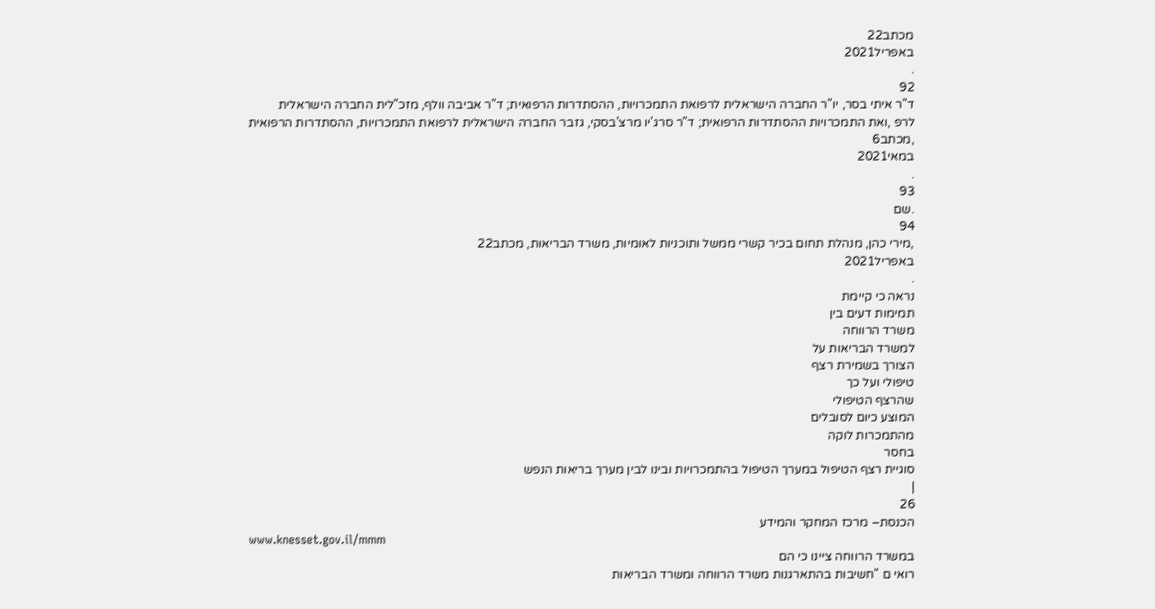מכתב22
באפריל2021
.
92
ד"ר איתי בסר, יו"ר החברה הישראלית לרפואת התמכרויות, ההסתדרות הרפואית; ד"ר אביבה וולף, מזכ"לית החברה הישראלית
לרפ ,ואת התמכרויות ההסתדרות הרפואית; ד"ר סרג'יו מרצ'בסקי, גזבר החברה הישראלית לרפואת התמכרויות, ההסתדרות הרפואית
,מכתב6
במאי2021
.
93
.שם
94
,מירי כהן, מנהלת תחום בכיר קשרי ממשל ותוכניות לאומיות, משרד הבריאות, מכתב22
באפריל2021
.
נראה כי קיימת
תמימות דעים בין
משרד הרווחה
למשרד הבריאות על
הצורך בשמירת רצף
טיפולי ועל כך
שהרצף הטיפולי
המוצע כיום לסובלים
מהתמכרות לוקה
בחסר
סוגיית רצף הטיפול במערך הטיפול בהתמכרויות ובינו לבין מערך בריאות הנפש
|
26
הכנסת– מרכז המחקר והמידע
www.knesset.gov.il/mmm
במשרד הרווחה ציינו כי הם
רואי ם "חשיבות בהתארגנות משרד הרווחה ומשרד הבריאות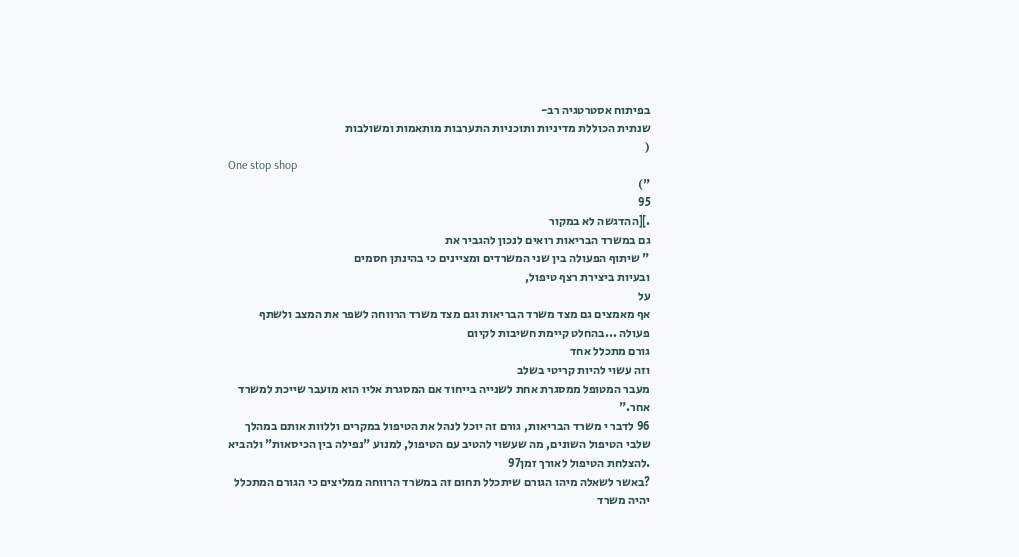בפיתוח אסטרטגיה רב-
שנתית הכוללת מדיניות ותוכניות התערבות מותאמות ומשולבות
(
One stop shop
")
95
.][ההדגשה לא במקור
גם במשרד הבריאות רואים לנכון להגביר את
" שיתוף הפעולה בין שני המשרדים ומציינים כי בהינתן חסמים
ובעיות ביצירת רצף טיפול,
על
אף מאמצים גם מצד משרד הבריאות וגם מצד משרד הרווחה לשפר את המצב ולשתף
פעולה ...בהחלט קיימת חשיבות לקיום
גורם מתכלל אחד
וזה עשוי להיות קריטי בשלב
מעבר המטופל ממסגרת אחת לשנייה בייחוד אם המסגרת אליו הוא מועבר שייכת למשרד
אחר."
96 לדבר י משרד הבריאות, גורם זה יוכל לנהל את הטיפול במקרים וללוות אותם במהלך
שלבי הטיפול השונים, מה שעשוי להטיב עם הטיפול, למנוע "נפילה בין הכיסאות" ולהביא
.להצלחת הטיפול לאורך זמן97
?באשר לשאלה מיהו הגורם שיתכלל תחום זה במשרד הרווחה ממליצים כי הגורם המתכלל
יהיה משרד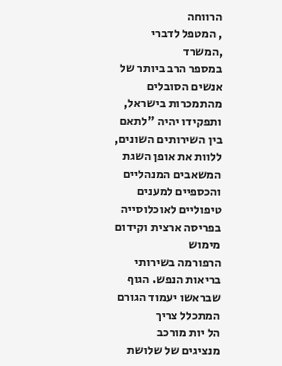הרווחה
, המטפל לדברי
,המשרד
במספר הרב ביותר של אנשים הסובלים
מהתמכרות בישראל, ותפקידו יהיה "לתאם בין השירותים השונים, ללוות את אופן השגת
המשאבים המנהליים והכספיים למענים טיפוליים לאוכלוסייה בפריסה ארצית וקידום מימוש
הרפורמה בשירותי בריאות הנפש. הגוף שבראשו יעמוד הגורם המתכלל צריך
הל יות מורכב
מנציגים של שלושת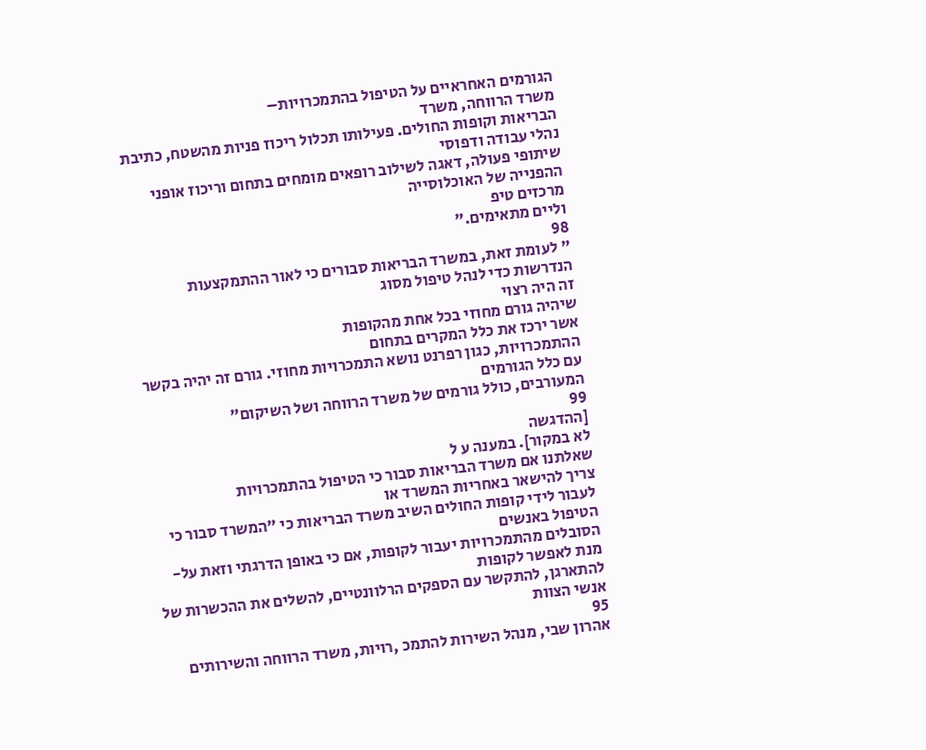הגורמים האחראיים על הטיפול בהתמכרויות–
משרד הרווחה, משרד
הבריאות וקופות החולים. פעילותו תכלול ריכוז פניות מהשטח, כתיבת נהלי עבודה ודפוסי
שיתופי פעולה, דאגה לשילוב רופאים מומחים בתחום וריכוז אופני ההפנייה של האוכלוסייה
מרכזים טיפ
וליים מתאימים."
98
" לעומת זאת, במשרד הבריאות סבורים כי לאור ההתמקצעות הנדרשות כדי לנהל טיפול מסוג
זה היה רצוי
שיהיה גורם מחוזי בכל אחת מהקופות
אשר ירכז את כלל המקרים בתחום
ההתמכרויות, כגון רפרנט נושא התמכרויות מחוזי. גורם זה יהיה בקשר עם כלל הגורמים
המעורבים, כולל גורמים של משרד הרווחה ושל השיקום"
99
[ההדגשה
לא במקור]. במענה ע ל
שאלתנו אם משרד הבריאות סבור כי הטיפול בהתמכרויות
צריך להישאר באחריות המשרד או
לעבור לידי קופות החולים השיב משרד הבריאות כי "המשרד סבור כי הטיפול באנשים
הסובלים מהתמכרויות יעבור לקופות, אם כי באופן הדרגתי וזאת על-
מנת לאפשר לקופות
להתארגן, להתקשר עם הספקים הרלוונטיים, להשלים את ההכשרות של אנשי הצוות
95
אהרון שבי, מנהל השירות להתמכ ,רויות, משרד הרווחה והשירותים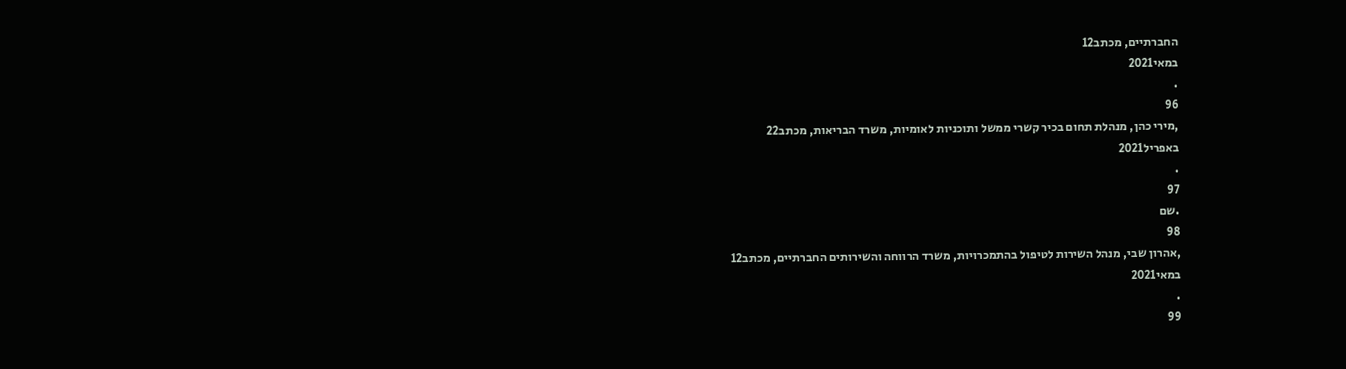החברתיים, מכתב12
במאי2021
.
96
,מירי כהן, מנהלת תחום בכיר קשרי ממשל ותוכניות לאומיות, משרד הבריאות, מכתב22
באפריל2021
.
97
.שם
98
,אהרון שבי, מנהל השירות לטיפול בהתמכרויות, משרד הרווחה והשירותים החברתיים, מכתב12
במאי2021
.
99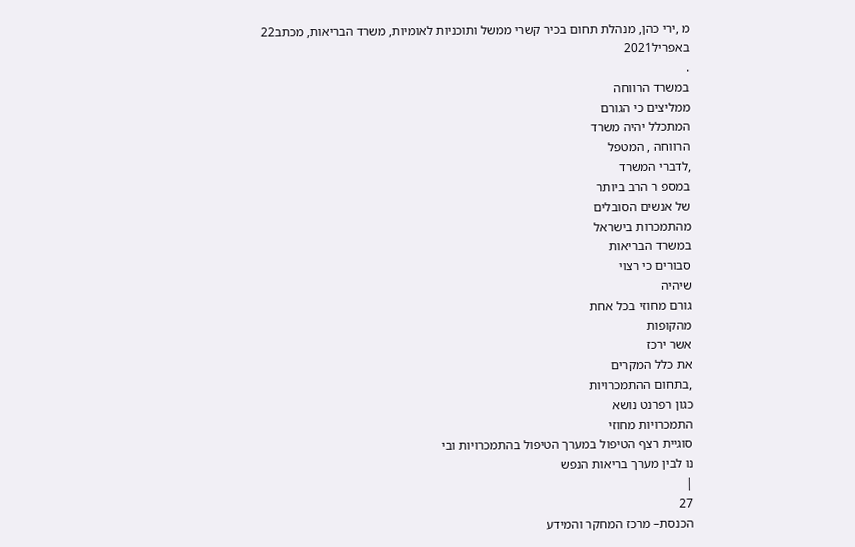מ ,ירי כהן, מנהלת תחום בכיר קשרי ממשל ותוכניות לאומיות, משרד הבריאות, מכתב22
באפריל2021
.
במשרד הרווחה
ממליצים כי הגורם
המתכלל יהיה משרד
הרווחה , המטפל
,לדברי המשרד
במספ ר הרב ביותר
של אנשים הסובלים
מהתמכרות בישראל
במשרד הבריאות
סבורים כי רצוי
שיהיה
גורם מחוזי בכל אחת
מהקופות
אשר ירכז
את כלל המקרים
,בתחום ההתמכרויות
כגון רפרנט נושא
התמכרויות מחוזי
סוגיית רצף הטיפול במערך הטיפול בהתמכרויות ובי
נו לבין מערך בריאות הנפש
|
27
הכנסת– מרכז המחקר והמידע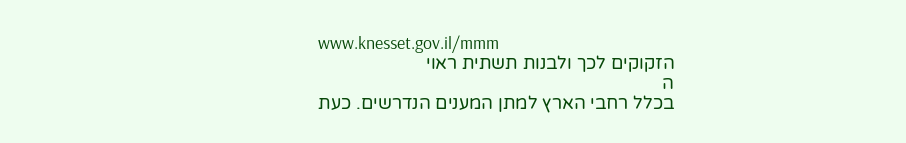www.knesset.gov.il/mmm
הזקוקים לכך ולבנות תשתית ראוי
ה
בכלל רחבי הארץ למתן המענים הנדרשים. כעת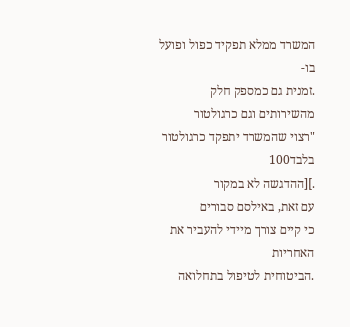המשרד ממלא תפקיד כפול ופועל בו-
.זמנית גם כמספק חלק מהשירותים וגם כרגולטור
"רצוי שהמשרד יתפקד כרגולטור בלבד100
.][ההדגשה לא במקור
עם זאת, באילסם סבורים
כי קיים צורך מיידי להעביר את האחריות
.הביטוחית לטיפול בתחלואה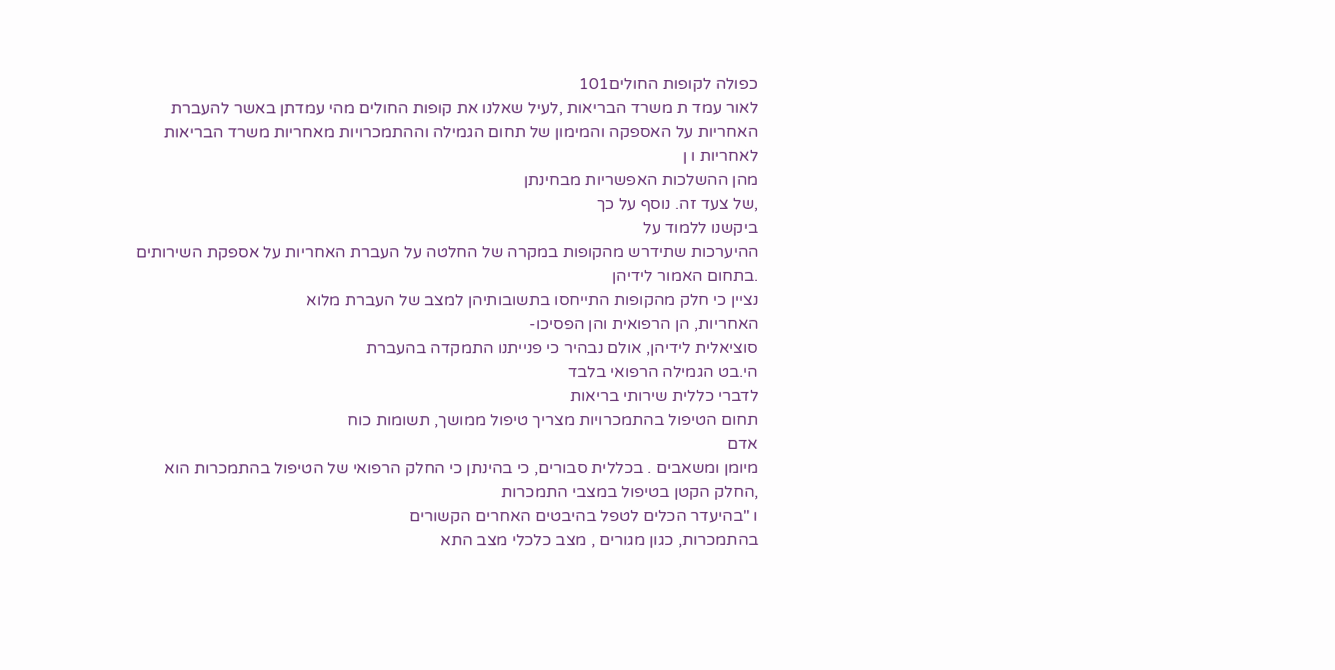כפולה לקופות החולים101
לאור עמד ת משרד הבריאות ,לעיל שאלנו את קופות החולים מהי עמדתן באשר להעברת
האחריות על האספקה והמימון של תחום הגמילה וההתמכרויות מאחריות משרד הבריאות
לאחריות ו ן
מהן ההשלכות האפשריות מבחינתן
,של צעד זה. נוסף על כך
ביקשנו ללמוד על
ההיערכות שתידרש מהקופות במקרה של החלטה על העברת האחריות על אספקת השירותים
.בתחום האמור לידיהן
נציין כי חלק מהקופות התייחסו בתשובותיהן למצב של העברת מלוא
האחריות, הן הרפואית והן הפסיכו-
סוציאלית לידיהן, אולם נבהיר כי פנייתנו התמקדה בהעברת
הי.בט הגמילה הרפואי בלבד
לדברי כללית שירותי בריאות
תחום הטיפול בהתמכרויות מצריך טיפול ממושך, תשומות כוח
אדם
מיומן ומשאבים . בכללית סבורים, כי בהינתן כי החלק הרפואי של הטיפול בהתמכרות הוא
,החלק הקטן בטיפול במצבי התמכרות
ו "בהיעדר הכלים לטפל בהיבטים האחרים הקשורים
בהתמכרות, כגון מגורים , מצב כלכלי מצב התא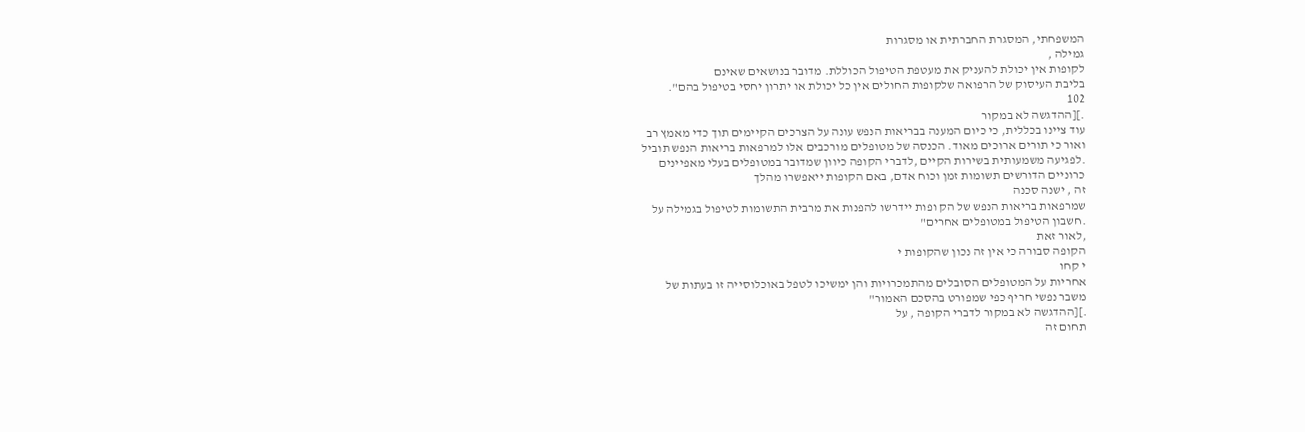המשפחתי, המסגרת החברתית או מסגרות
גמילה ,
לקופות אין יכולת להעניק את מעטפת הטיפול הכוללת. מדובר בנושאים שאינם
בליבת העיסוק של הרפואה שלקופות החולים אין כל יכולת או יתרון יחסי בטיפול בהם".
102
.][ההדגשה לא במקור
עוד ציינו בכללית, כי כיום המענה בבריאות הנפש עונה על הצרכים הקיימים תוך כדי מאמץ רב
ואור כי תורים ארוכים מאוד. הכנסה של מטופלים מורכבים אלו למרפאות בריאות הנפש תוביל
.לפגיעה משמעותית בשירות הקיים ,לדברי הקופה כיוון שמדובר במטופלים בעלי מאפיינים
כרוניים הדורשים תשומות זמן וכוח אדם, באם הקופות ייאפשרו מהלך
זה , ישנה סכנה
שמרפאות בריאות הנפש של הק ופות יידרשו להפנות את מרבית התשומות לטיפול בגמילה על
.חשבון הטיפול במטופלים אחרים"
,לאור זאת
הקופה סבורה כי אין זה נכון שהקופות י
י קחו
אחריות על המטופלים הסובלים מהתמכרויות והן ימשיכו לטפל באוכלוסייה זו בעתות של
משבר נפשי חריף כפי שמפורט בהסכם האמור"
.][ההדגשה לא במקור לדברי הקופה , על
תחום זה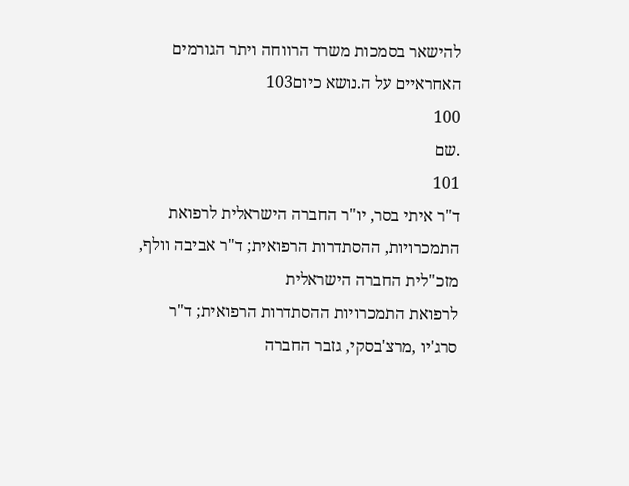להישאר בסמכות משרד הרווחה ויתר הגורמים האחראיים על ה.נושא כיום103
100
.שם
101
ד"ר איתי בסר, יו"ר החברה הישראלית לרפואת התמכרויות, ההסתדרות הרפואית; ד"ר אביבה וולף, מזכ"לית החברה הישראלית
לרפואת התמכרויות ההסתדרות הרפואית; ד"ר סרג'יו ,מרצ'בסקי, גזבר החברה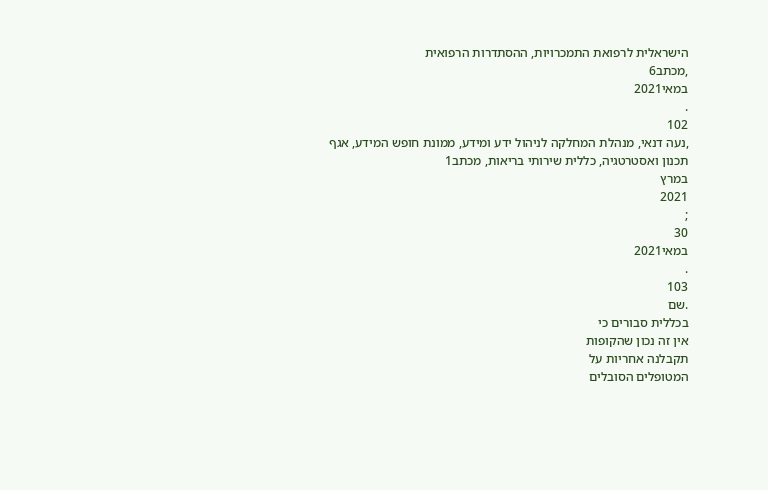הישראלית לרפואת התמכרויות, ההסתדרות הרפואית
,מכתב6
במאי2021
.
102
,נעה דנאי, מנהלת המחלקה לניהול ידע ומידע, ממונת חופש המידע, אגף תכנון ואסטרטגיה, כללית שירותי בריאות, מכתב1
במרץ
2021
;
30
במאי2021
.
103
.שם
בכללית סבורים כי
אין זה נכון שהקופות
תקבלנה אחריות על
המטופלים הסובלים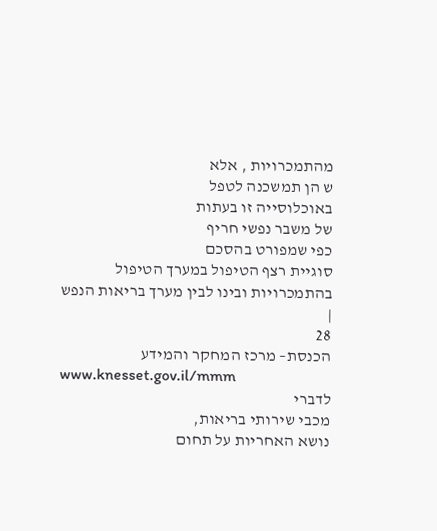מהתמכרויות , אלא
ש הן תמשכנה לטפל
באוכלוסייה זו בעתות
של משבר נפשי חריף
כפי שמפורט בהסכם
סוגיית רצף הטיפול במערך הטיפול בהתמכרויות ובינו לבין מערך בריאות הנפש
|
28
הכנסת– מרכז המחקר והמידע
www.knesset.gov.il/mmm
לדברי
מכבי שירותי בריאות,
נושא האחריות על תחום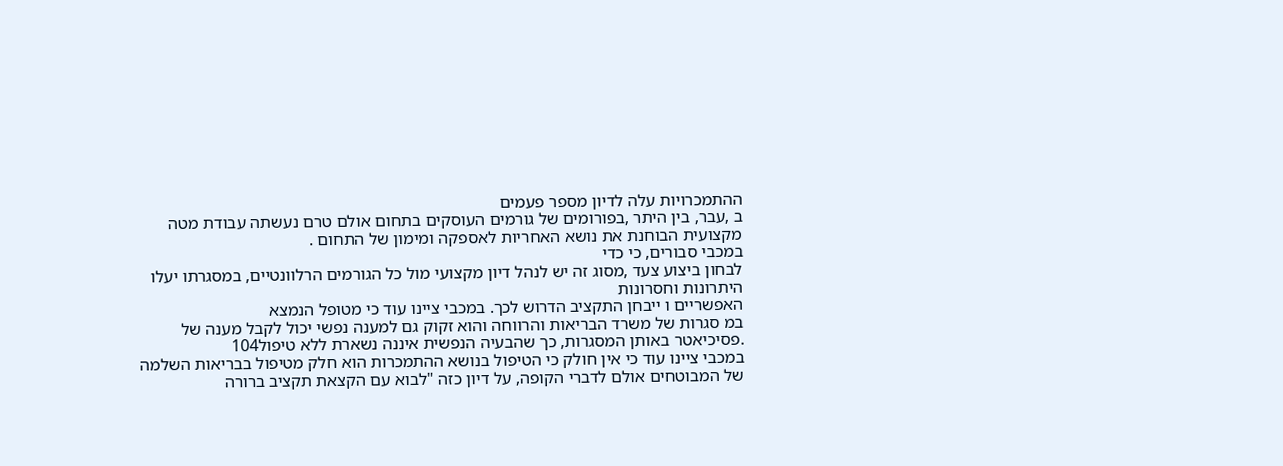ההתמכרויות עלה לדיון מספר פעמים
ב ,עבר, בין היתר ,בפורומים של גורמים העוסקים בתחום אולם טרם נעשתה עבודת מטה
מקצועית הבוחנת את נושא האחריות לאספקה ומימון של התחום .
במכבי סבורים, כי כדי
לבחון ביצוע צעד ,מסוג זה יש לנהל דיון מקצועי מול כל הגורמים הרלוונטיים, במסגרתו יעלו
היתרונות וחסרונות
האפשריים ו ייבחן התקציב הדרוש לכך. במכבי ציינו עוד כי מטופל הנמצא
במ סגרות של משרד הבריאות והרווחה והוא זקוק גם למענה נפשי יכול לקבל מענה של
.פסיכיאטר באותן המסגרות, כך שהבעיה הנפשית איננה נשארת ללא טיפול104
במכבי ציינו עוד כי אין חולק כי הטיפול בנושא ההתמכרות הוא חלק מטיפול בבריאות השלמה
של המבוטחים אולם לדברי הקופה, על דיון כזה "לבוא עם הקצאת תקציב ברורה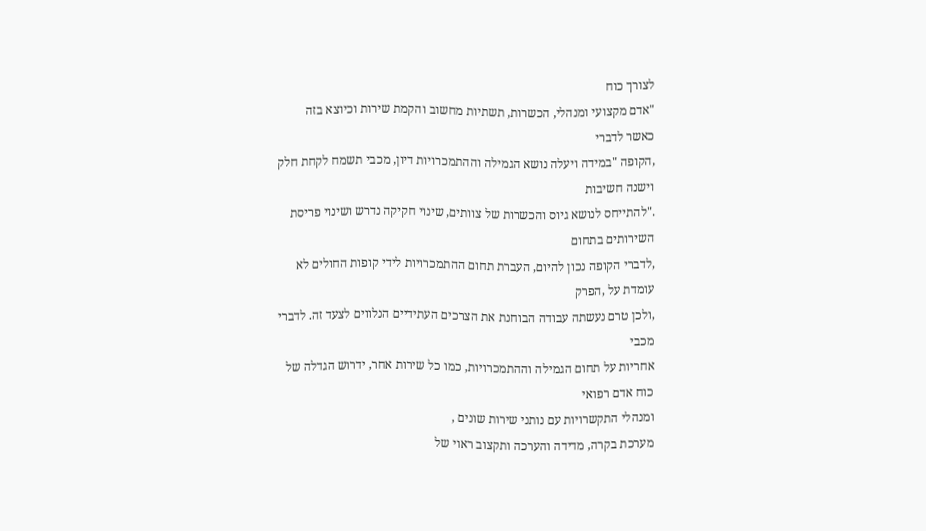לצורך כוח
"אדם מקצועי ומנהלי, הכשרות, תשתיות מחשוב והקמת שירות וכיוצא בזה
כאשר לדברי
,הקופה "במידה ויעלה נושא הגמילה וההתמכרויות דיון, מכבי תשמח לקחת חלק וישנה חשיבות
."להתייחס לנושא גיוס והכשרות של צוותים, שינוי חקיקה נדרש ושינוי פריסת השירותים בתחום
,לדברי הקופה נכון להיום, העברת תחום ההתמכרויות לידי קופות החולים לא עומדת על ,הפרק
,ולכן טרם נעשתה עבודה הבוחנת את הצרכים העתידיים הנלווים לצעד זה. לדברי מכבי
אחריות על תחום הגמילה וההתמכרויות, כמו כל שירות אחר, ידרוש הגדלה של כוח אדם רפואי
ומנהלי התקשרויות עם נותני שירות שונים ,
מערכת בקרה, מדידה והערכה ותקצוב ראוי של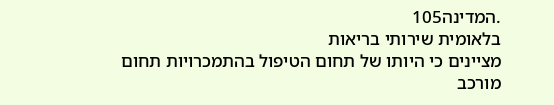.המדינה105
בלאומית שירותי בריאות
מציינים כי היותו של תחום הטיפול בהתמכרויות תחום מורכב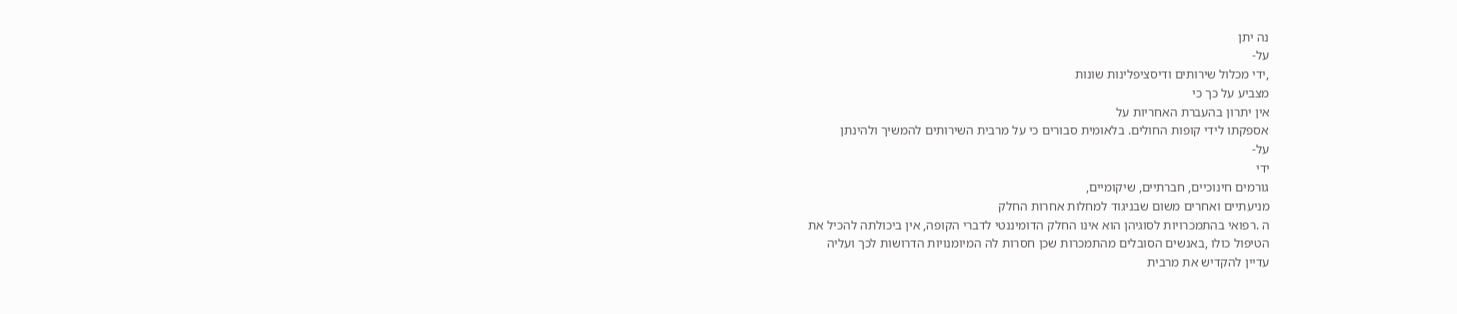נה יתן
על-
,ידי מכלול שירותים ודיסציפלינות שונות
מצביע על כך כי
אין יתרון בהעברת האחריות על
אספקתו לידי קופות החולים. בלאומית סבורים כי על מרבית השירותים להמשיך ולהינתן
על-
ידי
גורמים חינוכיים, חברתיים, שיקומיים,
מניעתיים ואחרים משום שבניגוד למחלות אחרות החלק
ה .רפואי בהתמכרויות לסוגיהן הוא אינו החלק הדומיננטי לדברי הקופה, אין ביכולתה להכיל את
הטיפול כולו ,באנשים הסובלים מהתמכרות שכן חסרות לה המיומנויות הדרושות לכך ועליה
עדיין להקדיש את מרבית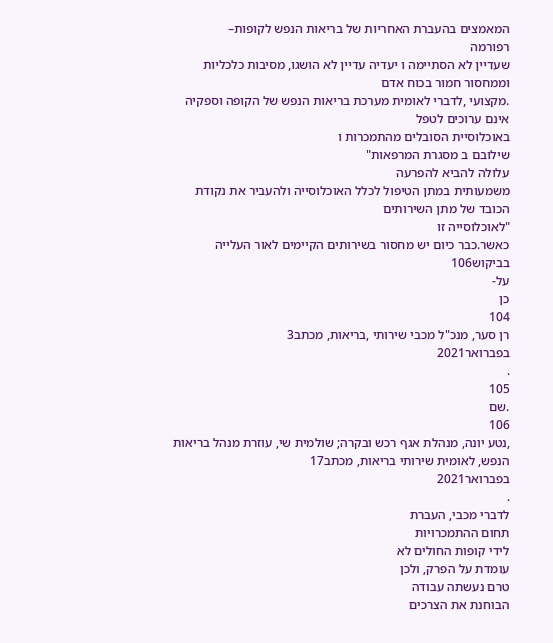המאמצים בהעברת האחריות של בריאות הנפש לקופות–
רפורמה
שעדיין לא הסתיימה ו יעדיה עדיין לא הושגו, מסיבות כלכליות וממחסור חמור בכוח אדם
.מקצועי ,לדברי לאומית מערכת בריאות הנפש של הקופה וספקיה אינם ערוכים לטפל
באוכלוסיית הסובלים מהתמכרות ו
שילובם ב מסגרת המרפאות"
עלולה להביא להפרעה
משמעותית במתן הטיפול לכלל האוכלוסייה ולהעביר את נקודת הכובד של מתן השירותים
"לאוכלוסייה זו
כאשר.כבר כיום יש מחסור בשירותים הקיימים לאור העלייה בביקוש106
על-
כן
104
רן סער, מנכ"ל מכבי שירותי ,בריאות, מכתב3
בפברואר2021
.
105
.שם
106
,נטע יונה, מנהלת אגף רכש ובקרה; שולמית שי, עוזרת מנהל בריאות הנפש, לאומית שירותי בריאות, מכתב17
בפברואר2021
.
לדברי מכבי, העברת
תחום ההתמכרויות
לידי קופות החולים לא
עומדת על הפרק, ולכן
טרם נעשתה עבודה
הבוחנת את הצרכים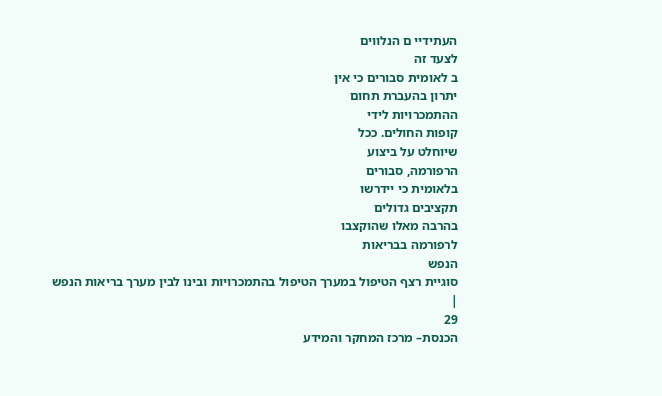העתידיי ם הנלווים
לצעד זה
ב לאומית סבורים כי אין
יתרון בהעברת תחום
ההתמכרויות לידי
קופות החולים. ככל
שיוחלט על ביצוע
הרפורמה, סבורים
בלאומית כי יידרשו
תקציבים גדולים
בהרבה מאלו שהוקצבו
לרפורמה בבריאות
הנפש
סוגיית רצף הטיפול במערך הטיפול בהתמכרויות ובינו לבין מערך בריאות הנפש
|
29
הכנסת– מרכז המחקר והמידע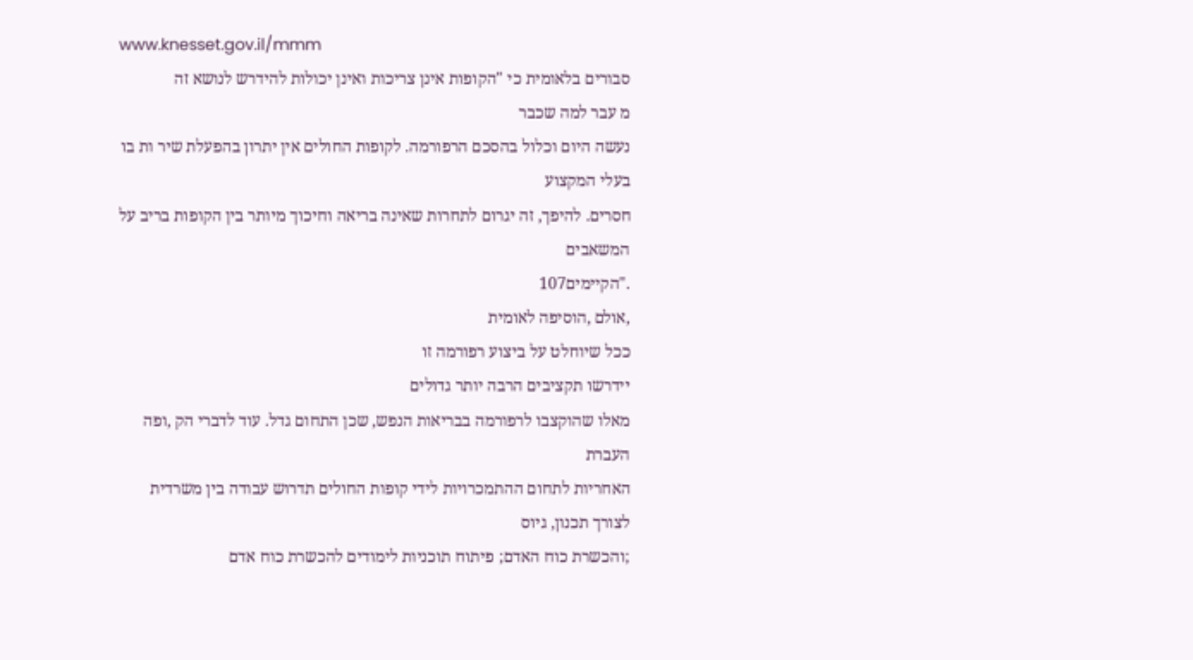www.knesset.gov.il/mmm
סבורים בלאומית כי "הקופות אינן צריכות ואינן יכולות להידרש לנושא זה
מ עבר למה שכבר
נעשה היום וכלול בהסכם הרפורמה. לקופות החולים אין יתרון בהפעלת שיר ות בו בעלי המקצוע
חסרים. להיפך, זה יגרום לתחרות שאינה בריאה וחיכוך מיותר בין הקופות בריב על המשאבים
."הקיימים107
,אולם ,הוסיפה לאומית
ככל שיוחלט על ביצוע רפורמה זו
יידרשו תקציבים הרבה יותר גדולים
מאלו שהוקצבו לרפורמה בבריאות הנפש, שכן התחום גדל. עוד לדברי הק ,ופה העברת
האחריות לתחום ההתמכרויות לידי קופות החולים תדרוש עבודה בין משרדית
לצורך תכנון, גיוס
;והכשרת כוח האדם; פיתוח תוכניות לימודים להכשרת כוח אדם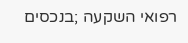רפואי השקעה ;בנכסים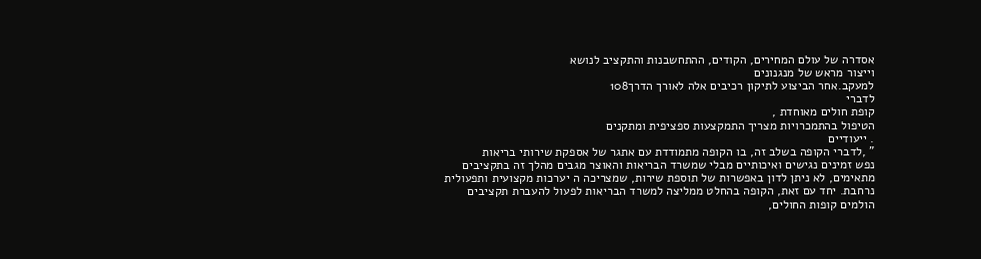אסדרה של עולם המחירים, הקודים, ההתחשבנות והתקציב לנושא
וייצור מראש של מנגנונים
למעקב.אחר הביצוע לתיקון רכיבים אלה לאורך הדרך108
לדברי
קופת חולים מאוחדת ,
הטיפול בהתמכרויות מצריך התמקצעות ספציפית ומתקנים
. ייעודיים
" ,לדברי הקופה בשלב זה, בו הקופה מתמודדת עם אתגר של אספקת שירותי בריאות
נפש זמינים נגישים ואיכותיים מבלי שמשרד הבריאות והאוצר מגבים מהלך זה בתקציבים
מתאימים, לא ניתן לדון באפשרות של תוספת שירות, שמצריכה ה יערכות מקצועית ותפעולית
נרחבת. יחד עם זאת, הקופה בהחלט ממליצה למשרד הבריאות לפעול להעברת תקציבים
הולמים קופות החולים,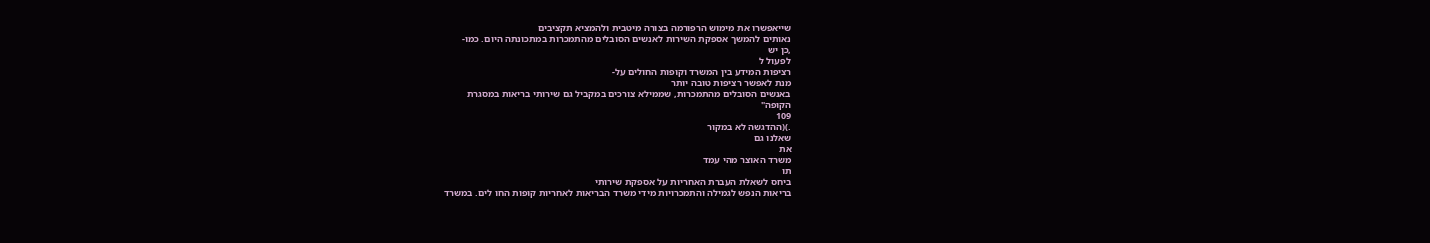שייאפשרו את מימוש הרפורמה בצורה מיטבית ולהמציא תקציבים
נאותים להמשך אספקת השירות לאנשים הסובלים מהתמכרות במתכונתה היום. כמו-
,כן יש
לפעול ל
רציפות המידע בין המשרד וקופות החולים על-
מנת לאפשר רציפות טובה יותר
באנשים הסובלים מהתמכרות, שממילא צורכים במקביל גם שירותי בריאות במסגרת
הקופה"
109
.)(ההדגשה לא במקור
שאלנו גם
את
משרד האוצר מהי עמד
תו
ביחס לשאלת העברת האחריות על אספקת שירותי
בריאות הנפש לגמילה והתמכרויות מידי משרד הבריאות לאחריות קופות החו לים. במשרד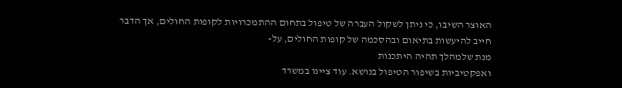האוצר השיבו, כי ניתן לשקול העברה של טיפול בתחום ההתמכרויות לקופות החולים, אך הדבר
חייב להיעשות בתיאום ובהסכמה של קופות החולים, על-
מנת שלמהלך תהיה היתכנות
ואפקטיביות בשיפור הטיפול בנושא. עוד ציינו במשרד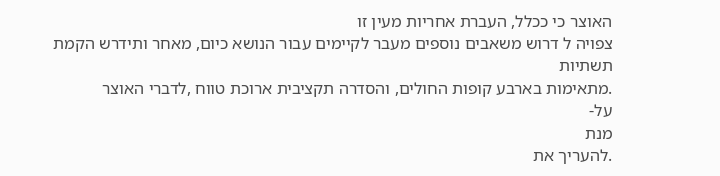האוצר כי ככלל, העברת אחריות מעין זו
צפויה ל דרוש משאבים נוספים מעבר לקיימים עבור הנושא כיום, מאחר ותידרש הקמת תשתיות
.מתאימות בארבע קופות החולים, והסדרה תקציבית ארוכת טווח ,לדברי האוצר
על-
מנת
.להעריך את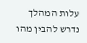עלות המהלך נדרש להבין מהו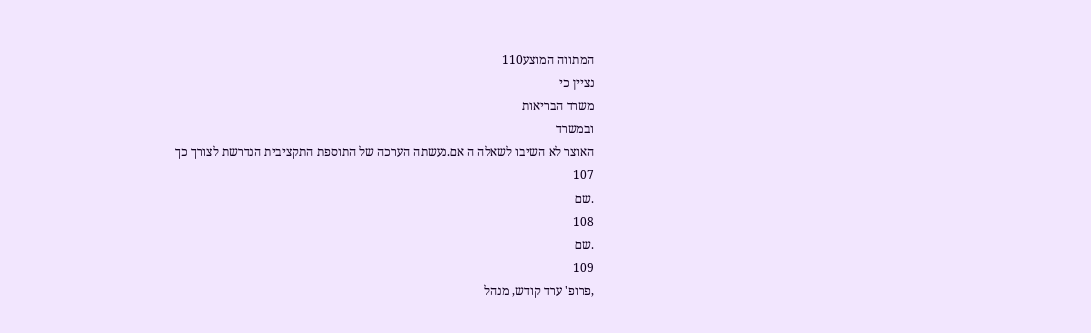המתווה המוצע110
נציין כי
משרד הבריאות
ובמשרד
האוצר לא השיבו לשאלה ה אם.נעשתה הערכה של התוספת התקציבית הנדרשת לצורך כך
107
.שם
108
.שם
109
,פרופ' ערד קודש, מנהל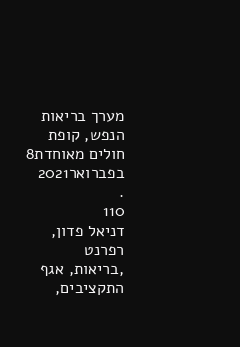מערך בריאות הנפש, קופת חולים מאוחדת8
בפברואר2021
.
110
דניאל פדון, רפרנט
,בריאות, אגף התקציבים,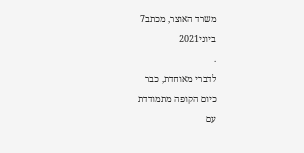משרד האוצר, מכתב7
ביוני2021
.
לדברי מאוחדת, כבר
כיום הקופה מתמודדת
עם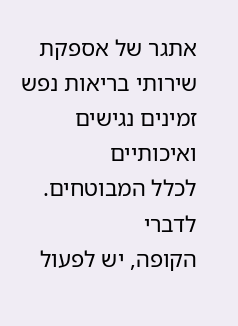אתגר של אספקת
שירותי בריאות נפש
זמינים נגישים ואיכותיים
לכלל המבוטחים. לדברי
הקופה, יש לפעול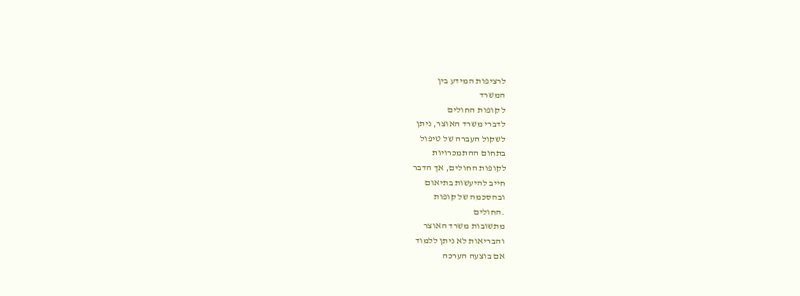לרציפות המידע בין
המשרד
ל קופות החולים
לדברי משרד האוצר, ניתן
לשקול העברה של טיפול
בתחום ההתמכרויות
לקופות החולים, אך הדבר
חייב להיעשות בתיאום
ובהסכמה של קופות
.החולים
מתשובות משרד האוצר
והבריאות לא ניתן ללמוד
אם בוצעה הערכה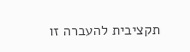תקציבית להעברה זו